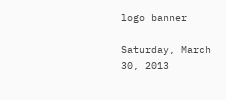logo banner

Saturday, March 30, 2013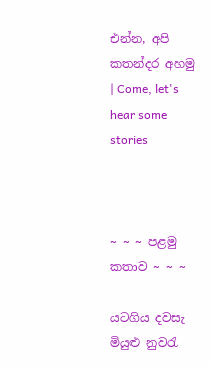එන්න, අපි කතන්දර අහමු | Come, let's hear some stories



~ ~ ~ පළමු කතාව ~ ~ ~

යටගිය දවසැ මියුළු නුවරැ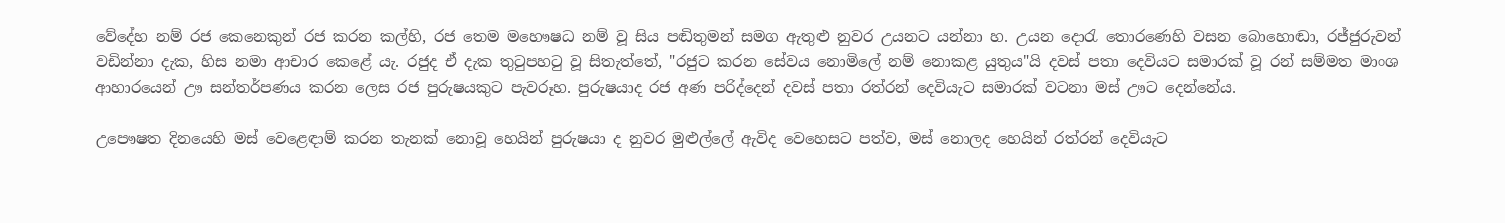වේදේහ නම් රජ කෙනෙකුන් රජ කරන කල්හි, රජ තෙම මහෞෂධ නම් වූ සිය පඬිතුමන් සමග ඇතුළු නුවර උයනට යන්නා හ. උයන දොරැ තොරණෙහි වසන බොහොඬා, රජ්ජුරුවන් වඩින්නා දැක, හිස නමා ආචාර කෙළේ යැ. රජුද ඒ දැක තුටුපහටු වූ සිතැත්තේ, "රජුට කරන සේවය නොමිලේ නම් නොකළ යුතුය"යි දවස් පතා දෙවියට සමාරක් වූ රන් සම්මත මාංශ ආහාරයෙන් ඌ සන්තර්පණය කරන ලෙස රජ පුරුෂයකුට පැවරූහ. පුරුෂයාද රජ අණ පරිද්දෙන් දවස් පතා රත්රන් දෙවියැට සමාරක් වටනා මස් ඌට දෙන්නේය.

උපෞෂත දිනයෙහි මස් වෙළෙඳාම් කරන තැනක් නොවූ හෙයින් පුරුෂයා ද නුවර මුළුල්ලේ ඇවිද වෙහෙසට පත්ව, මස් නොලද හෙයින් රත්රන් දෙවියැට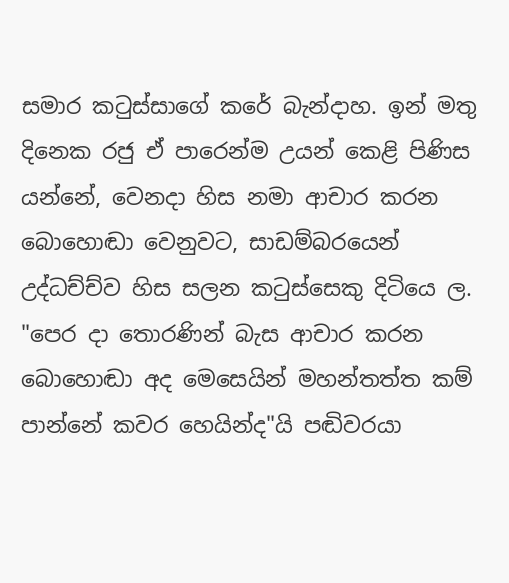සමාර කටුස්සාගේ කරේ බැන්දාහ. ඉන් මතු දිනෙක රජු ඒ පාරෙන්ම උයන් කෙළි පිණිස යන්නේ, වෙනදා හිස නමා ආචාර කරන බොහොඬා වෙනුවට, සාඩම්බරයෙන් උද්ධච්ච්ව හිස සලන කටුස්සෙකු දිටියෙ ල. "පෙර දා තොරණින් බැස ආචාර කරන බොහොඬා අද මෙසෙයින් මහන්තත්ත කම් පාන්නේ කවර හෙයින්ද"යි පඬිවරයා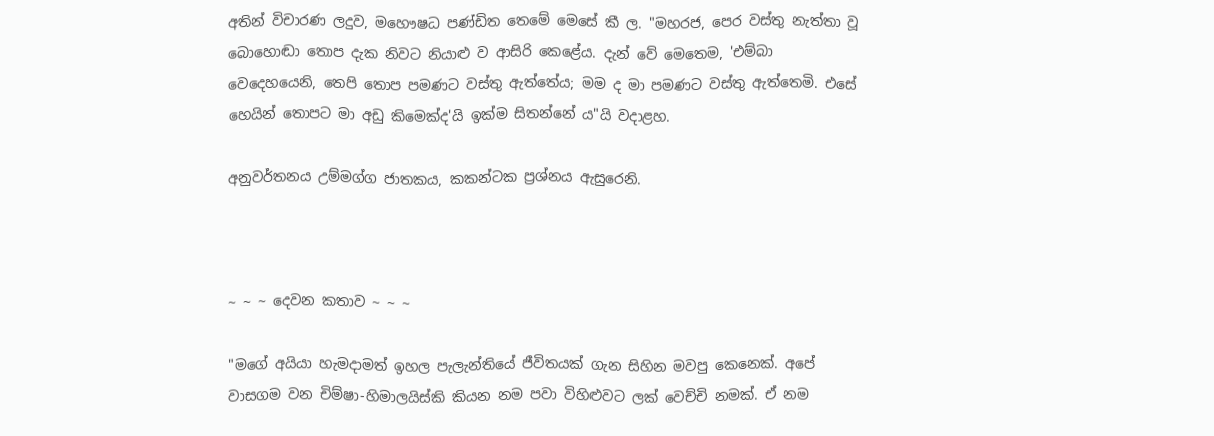අතින් විචාරණ ලදුව, මහෞෂධ පණ්ඩිත තෙමේ මෙසේ කී ල. "මහරජ, පෙර වස්තු නැත්තා වූ බොහොඬා තොප දැක නිවට නියාළු ව ආසිරි කෙළේය. දැන් වේ මෙතෙම, 'එම්බා වෙදෙහයෙනි, තෙපි තොප පමණට වස්තු ඇත්තේය; මම ද මා පමණට වස්තු ඇත්තෙමි. එසේ හෙයින් තොපට මා අඩු කිමෙක්ද'යි ඉක්ම සිතන්නේ ය"යි වදාළහ.

අනුවර්තනය උම්මග්ග ජාතකය, කකන්ටක ප්‍රශ්නය ඇසුරෙනි.



~ ~ ~ දෙවන කතාව ~ ~ ~

"මගේ අයියා හැමදාමත් ඉහල පැලැන්තියේ ජීවිතයක් ගැන සිහින මවපු කෙනෙක්. අපේ වාසගම වන චිම්ෂා-හිමාලයිස්කි කියන නම පවා විහිළුවට ලක් වෙච්චි නමක්. ඒ නම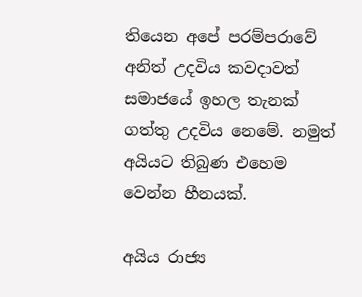තියෙන අපේ පරම්පරාවේ අනිත් උදවිය කවදාවත් සමාජයේ ඉහල තැනක් ගත්තු උදවිය නෙමේ. නමුත් අයියට තිබුණ එහෙම වෙන්න හීනයක්.

අයිය රාජ්‍ය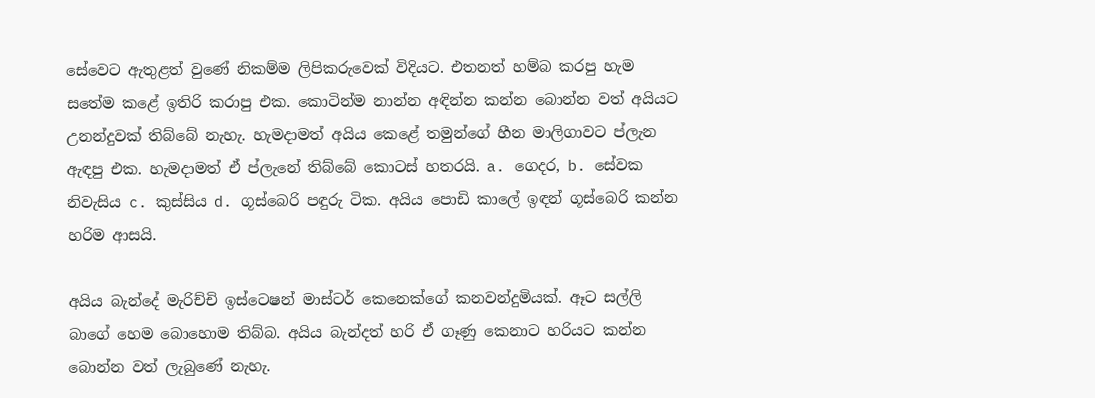සේවෙට ඇතුළත් වුණේ නිකම්ම ලිපිකරුවෙක් විදියට. එතනත් හම්බ කරපු හැම සතේම කළේ ඉතිරි කරාපු එක. කොටින්ම නාන්න අඳින්න කන්න බොන්න වත් අයියට උනන්දුවක් තිබ්බේ නැහැ. හැමදාමත් අයිය කෙළේ තමුන්ගේ හීන මාලිගාවට ප්ලැන ඇඳපු එක. හැමදාමත් ඒ ප්ලැනේ තිබ්බේ කොටස් හතරයි. a. ගෙදර, b. සේවක නිවැසිය c. කුස්සිය d. ගූස්බෙරි පඳුරු ටික. අයිය පොඩි කාලේ ඉඳන් ගූස්බෙරි කන්න හරිම ආසයි.

අයිය බැන්දේ මැරිච්චි ඉස්ටෙෂන් මාස්ටර් කෙනෙක්ගේ කනවන්දුමියක්. ඈට සල්ලි බාගේ හෙම බොහොම තිබ්බ. අයිය බැන්දත් හරි ඒ ගෑණු කෙනාට හරියට කන්න බොන්න වත් ලැබුණේ නැහැ.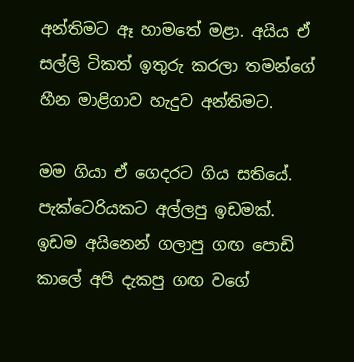අන්තිමට ඈ හාමතේ මළා. අයිය ඒ සල්ලි ටිකත් ඉතුරු කරලා තමන්ගේ හීන මාළිගාව හැදුව අන්තිමට.

මම ගියා ඒ ගෙදරට ගිය සතියේ. පැක්ටෙරියකට අල්ලපු ඉඩමක්. ඉඩම අයිනෙන් ගලාපු ගඟ පොඩි කාලේ අපි දැකපු ගඟ වගේ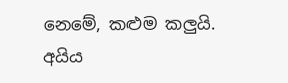නෙමේ, කළුම කලුයි. අයිය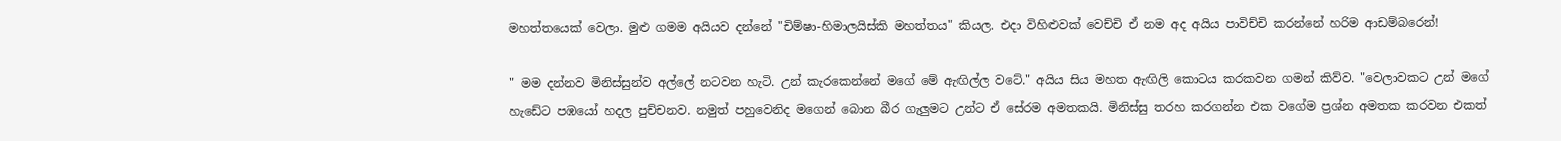මහත්තයෙක් වෙලා. මුළු ගමම අයියව දන්නේ "චිම්ෂා-හිමාලයිස්කි මහත්තය" කියල. එදා විහිළුවක් වෙච්චි ඒ නම අද අයිය පාවිච්චි කරන්නේ හරිම ආඩම්බරෙන්!

" මම දන්නව මිනිස්සුන්ව අල්ලේ නටවන හැටි. උන් කැරකෙන්නේ මගේ මේ ඇඟිල්ල වටේ." අයිය සිය මහත ඇඟිලි කොටය කරකවන ගමන් කිව්ව. "වෙලාවකට උන් මගේ හැඩේට පඹයෝ හදල පුච්චනව. නමුත් පහුවෙනිද මගෙන් බොන බීර ගැලුමට උන්ට ඒ සේරම අමතකයි. මිනිස්සු තරහ කරගන්න එක වගේම ප්‍රශ්න අමතක කරවන එකත්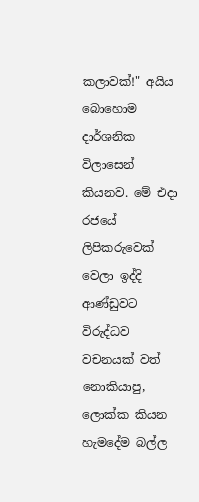කලාවක්!" අයිය බොහොම දාර්ශනික විලාසෙන් කියනව. මේ එදා රජයේ ලිපිකරුවෙක් වෙලා ඉද්දි ආණ්ඩුවට විරුද්ධව වචනයක් වත් නොකියාපු, ලොක්ක කියන හැමදේම බල්ල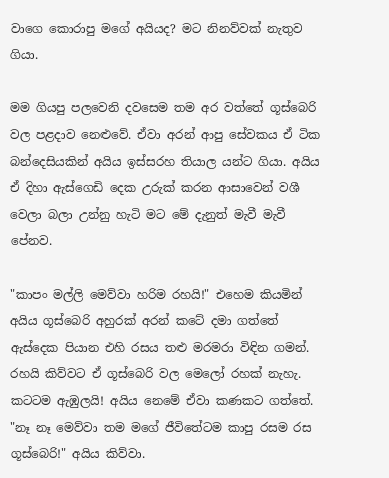වාගෙ කොරාපු මගේ අයියද? මට නිනව්වක් නැතුව ගියා.

මම ගියපු පලවෙනි දවසෙම තම අර වත්තේ ගූස්බෙරි වල පළදාව නෙළුවේ. ඒවා අරන් ආපු සේවකය ඒ ටික බන්දෙසියකින් අයිය ඉස්සරහ තියාල යන්ට ගියා. අයිය ඒ දිහා ඇස්ගෙඩි දෙක උරුක් කරන ආසාවෙන් වශී වෙලා බලා උන්නු හැටි මට මේ දැනුත් මැවී මැවී පේනව.

"කාපං මල්ලි මෙව්වා හරිම රහයි!" එහෙම කියමින් අයිය ගූස්බෙරි අහුරක් අරන් කටේ දමා ගත්තේ ඇස්දෙක පියාන එහි රසය තළු මරමරා විඳින ගමන්. රහයි කිව්වට ඒ ගූස්බෙරි වල මෙලෝ රහක් නැහැ. කටටම ඇඹුලයි! අයිය නෙමේ ඒවා කණකට ගත්තේ. "නෑ නෑ මෙව්වා තම මගේ ජීවිතේටම කාපු රසම රස ගූස්බෙරි!" අයිය කිව්වා.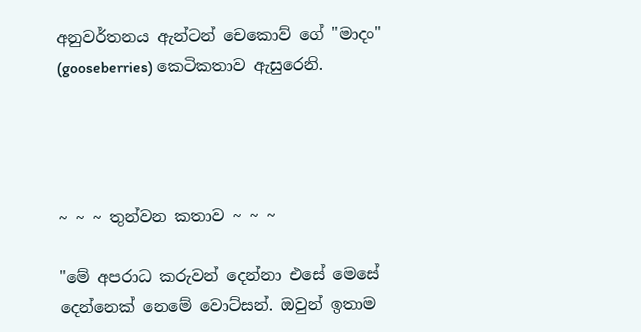අනුවර්තනය ඇන්ටන් චෙකොව් ගේ "මාදං" (gooseberries) කෙටිකතාව ඇසුරෙනි.




~ ~ ~ තුන්වන කතාව ~ ~ ~

"මේ අපරාධ කරුවන් දෙන්නා එසේ මෙසේ දෙන්නෙක් නෙමේ වොට්සන්. ඔවුන් ඉතාම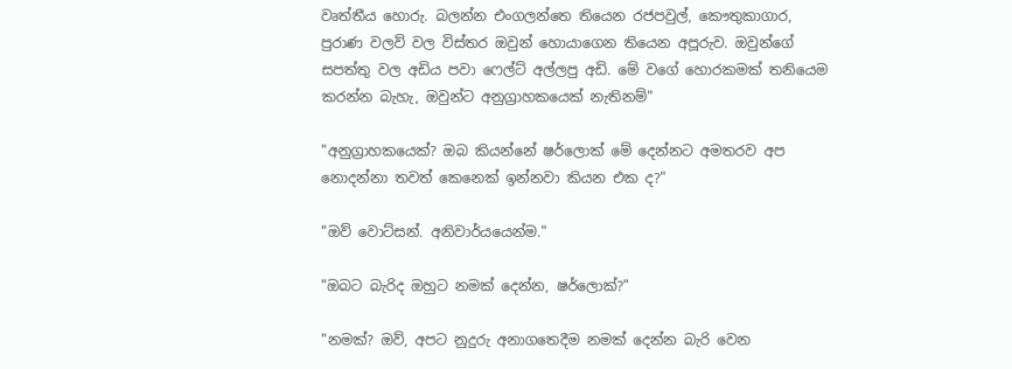වෘත්තීය හොරු. බලන්න එංගලන්තෙ තියෙන රජපවුල්, කෞතුකාගාර, පුරාණ වලව් වල විස්තර ඔවුන් හොයාගෙන තියෙන අපූරුව. ඔවුන්ගේ සපත්තු වල අඩිය පවා ෆෙල්ට් අල්ලපු අඩි. මේ වගේ හොරකමක් තනියෙම කරන්න බැහැ, ඔවුන්ට අනුග්‍රාහකයෙක් නැතිනම්"

"අනුග්‍රාහකයෙක්? ඔබ කියන්නේ ෂර්ලොක් මේ දෙන්නට අමතරව අප නොදන්නා තවත් කෙනෙක් ඉන්නවා කියන එක ද?"

"ඔව් වොට්සන්. අනිවාර්යයෙන්ම."

"ඔබට බැරිද ඔහුට නමක් දෙන්න, ෂර්ලොක්?"

"නමක්? ඔව්, අපට නුදුරු අනාගතෙදීම නමක් දෙන්න බැරි වෙන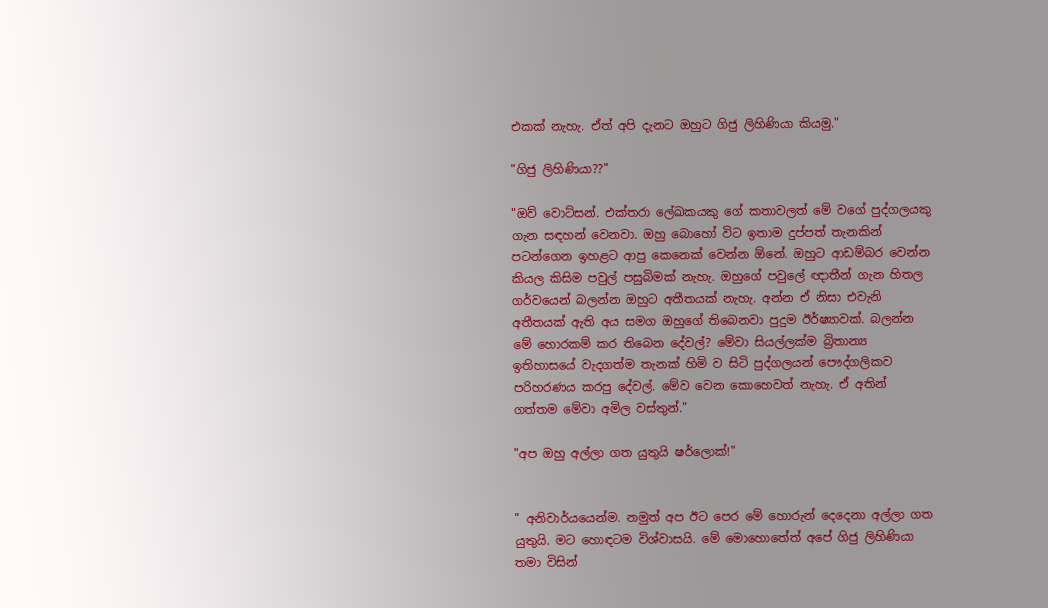එකක් නැහැ. ඒත් අපි දැනට ඔහුට ගිජු ලිහිණියා කියමු."

"ගිජු ලිහිණියා??"

"ඔව් වොට්සන්. එක්තරා ලේඛකයකු ගේ කතාවලත් මේ වගේ පුද්ගලයකු ගැන සඳහන් වෙනවා. ඔහු බොහෝ විට ඉතාම දුප්පත් තැනකින් පටන්ගෙන ඉහළට ආපු කෙනෙක් වෙන්න ඕනේ. ඔහුට ආඩම්බර වෙන්න කියල කිසිම පවුල් පසුබිමක් නැහැ. ඔහුගේ පවුලේ ඥාතීන් ගැන හිතල ගර්වයෙන් බලන්න ඔහුට අතීතයක් නැහැ. අන්න ඒ නිසා එවැනි අතීතයක් ඇති අය සමග ඔහුගේ තිබෙනවා පුදුම ඊර්ෂ්‍යාවක්. බලන්න මේ හොරකම් කර තිබෙන දේවල්? මේවා සියල්ලක්ම බ්‍රිතාන්‍ය ඉතිහාසයේ වැදගත්ම තැනක් හිමි ව සිටි පුද්ගලයන් පෞද්ගලිකව පරිහරණය කරපු දේවල්. මේව වෙන කොහෙවත් නැහැ. ඒ අතින් ගත්තම මේවා අමිල වස්තුන්."

"අප ඔහු අල්ලා ගත යුතුයි ෂර්ලොක්!"


" අනිවාර්යයෙන්ම. නමුත් අප ඊට පෙර මේ හොරුන් දෙදෙනා අල්ලා ගත යුතුයි. මට හොඳටම විශ්වාසයි. මේ මොහොතේත් අපේ ගිජු ලිහිණියා තමා විසින්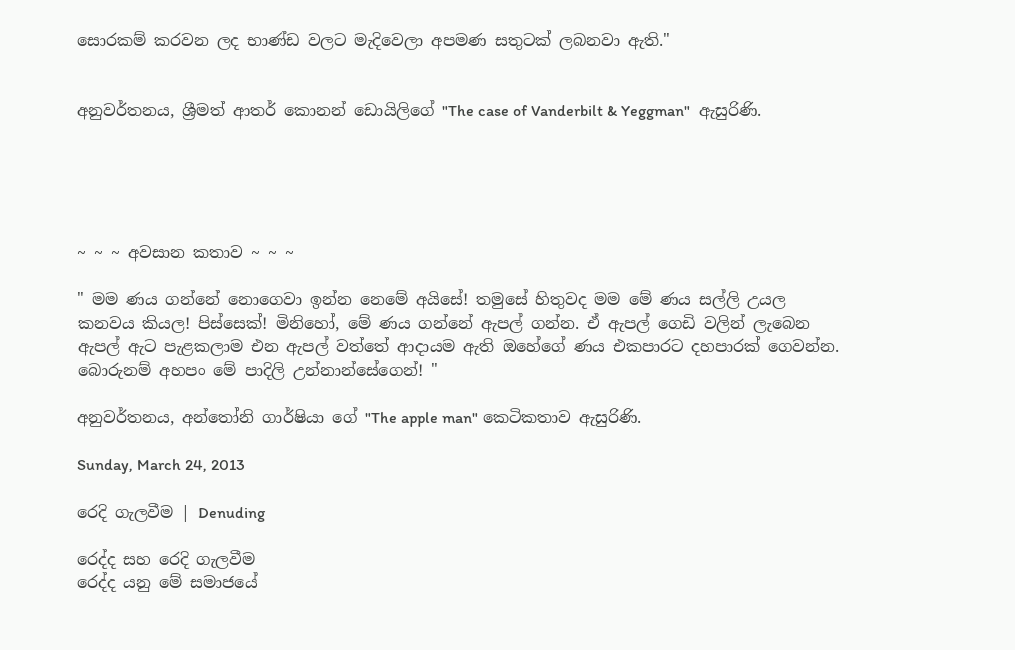සොරකම් කරවන ලද භාණ්ඩ වලට මැදිවෙලා අපමණ සතුටක් ලබනවා ඇති."


අනුවර්තනය, ශ්‍රීමත් ආතර් කොනන් ඩොයිලිගේ "The case of Vanderbilt & Yeggman"  ඇසුරිණි.





~ ~ ~ අවසාන කතාව ~ ~ ~

" මම ණය ගන්නේ නොගෙවා ඉන්න නෙමේ අයිසේ! තමුසේ හිතුවද මම මේ ණය සල්ලි උයල කනවය කියල! පිස්සෙක්! මිනිහෝ, මේ ණය ගන්නේ ඇපල් ගන්න. ඒ ඇපල් ගෙඩි වලින් ලැබෙන ඇපල් ඇට පැළකලාම එන ඇපල් වත්තේ ආදායම ඇති ඔහේගේ ණය එකපාරට දහපාරක් ගෙවන්න. බොරුනම් අහපං මේ පාදිලි උන්නාන්සේගෙන්! "

අනුවර්තනය, අන්තෝනි ගාර්ෂියා ගේ "The apple man" කෙටිකතාව ඇසුරිණි.

Sunday, March 24, 2013

රෙදි ගැලවීම | Denuding

රෙද්ද සහ රෙදි ගැලවීම
රෙද්ද යනු මේ සමාජයේ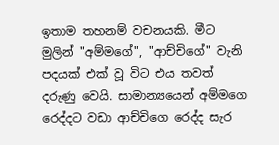ඉතාම තහනම් වචනයකි. මීට මුලින් "අම්මගේ", "ආච්චිගේ" වැනි පදයක් එක් වූ විට එය තවත් දරුණු වෙයි. සාමාන්‍යයෙන් අම්මගෙ රෙද්දට වඩා ආච්චිගෙ රෙද්ද සැර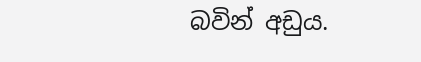බවින් අඩුය.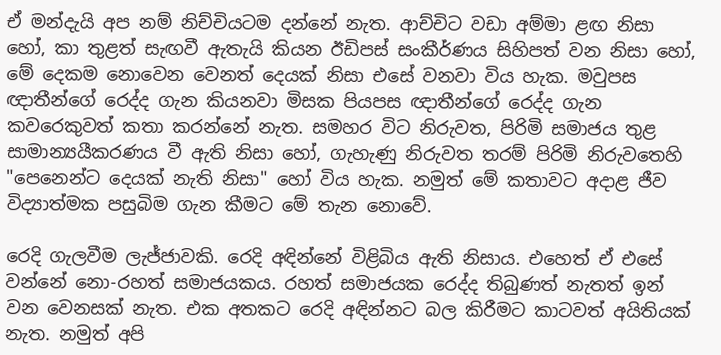ඒ මන්දැයි අප නම් නිච්චියටම දන්නේ නැත. ආච්චිට වඩා අම්මා ළඟ නිසා හෝ, කා තුළත් සැඟවී ඇතැයි කියන ඊඩිපස් සංකීර්ණය සිහිපත් වන නිසා හෝ, මේ දෙකම නොවෙන වෙනත් දෙයක් නිසා එසේ වනවා විය හැක. මවුපස ඥාතීන්ගේ රෙද්ද ගැන කියනවා මිසක පියපස ඥාතීන්ගේ රෙද්ද ගැන කවරෙකුවත් කතා කරන්නේ නැත. සමහර විට නිරුවත, පිරිමි සමාජය තුළ සාමාන්‍යයීකරණය වී ඇති නිසා හෝ, ගැහැණු නිරුවත තරම් පිරිමි නිරුවතෙහි "පෙනෙන්ට දෙයක් නැති නිසා" හෝ විය හැක. නමුත් මේ කතාවට අදාළ ජීව විද්‍යාත්මක පසුබිම ගැන කීමට මේ තැන නොවේ.

රෙදි ගැලවීම ලැජ්ජාවකි. රෙදි අඳින්නේ විළිබිය ඇති නිසාය. එහෙත් ඒ එසේ වන්නේ නො-රහත් සමාජයකය. රහත් සමාජයක රෙද්ද තිබුණත් නැතත් ඉන් වන වෙනසක් නැත. එක අතකට රෙදි අඳින්නට බල කිරීමට කාටවත් අයිතියක් නැත. නමුත් අපි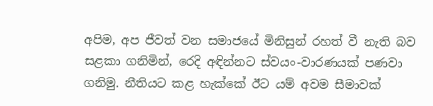අපිම, අප ජීවත් වන සමාජයේ මිනිසුන් රහත් වී නැති බව සළකා ගනිමින්, රෙදි අඳින්නට ස්වයං-වාරණයක් පණවා ගනිමු. නීතියට කළ හැක්කේ ඊට යම් අවම සීමාවක්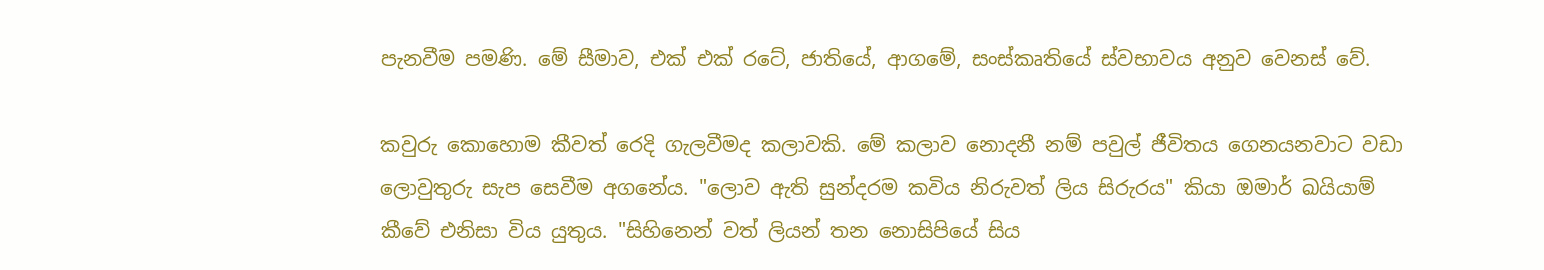පැනවීම පමණි. මේ සීමාව, එක් එක් රටේ, ජාතියේ, ආගමේ, සංස්කෘතියේ ස්වභාවය අනුව වෙනස් වේ.

කවුරු කොහොම කීවත් රෙදි ගැලවීමද කලාවකි. මේ කලාව නොදනී නම් පවුල් ජීවිතය ගෙනයනවාට වඩා ලොවුතුරු සැප සෙවීම අගනේය. "ලොව ඇති සුන්දරම කවිය නිරුවත් ලිය සිරුරය" කියා ඔමාර් ඛයියාම් කීවේ එනිසා විය යුතුය. "සිහිනෙන් වත් ලියන් තන නොසිපියේ සිය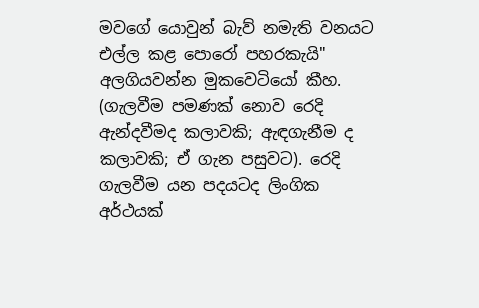මවගේ යොවුන් බැව් නමැති වනයට එල්ල කළ පොරෝ පහරකැයි" අලගියවන්න මුකවෙටියෝ කීහ. (ගැලවීම පමණක් නොව රෙදි ඇන්දවීමද කලාවකි; ඇඳගැනීම ද කලාවකි; ඒ ගැන පසුවට). රෙදි ගැලවීම යන පදයටද ලිංගික අර්ථයක්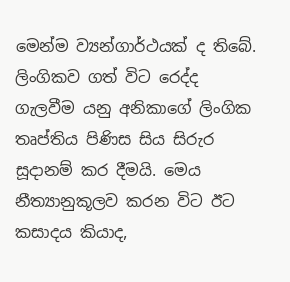මෙන්ම ව්‍යන්ගාර්ථයක් ද තිබේ. ලිංගිකව ගත් විට රෙද්ද ගැලවීම යනු අනිකාගේ ලිංගික තෘප්තිය පිණිස සිය සිරුර සූදානම් කර දීමයි. මෙය නීත්‍යානුකූලව කරන විට ඊට කසාදය කියාද,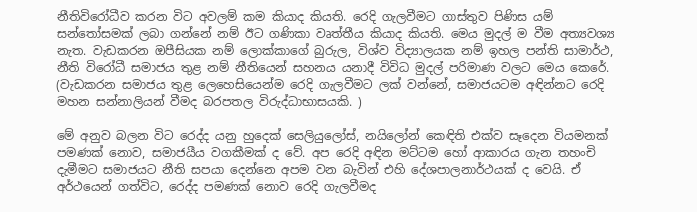නීතිවිරෝධීව කරන විට අවලම් කම කියාද කියති. රෙදි ගැලවීමට ගාස්තුව පිණිස යම් සන්තෝසමක් ලබා ගන්නේ නම් ඊට ගණිකා වෘත්තීය කියාද කියති. මෙය මුදල් ම වීම අත්‍යවශ්‍ය නැත. වැඩකරන ඔපීසියක නම් ලොක්කාගේ බුරුල, විශ්ව විද්‍යාලයක නම් ඉහල පන්ති සාමාර්ථ, නීති විරෝධී සමාජය තුළ නම් නීතියෙන් සහනය යනාදී විවිධ මුදල් පරිමාණ වලට මෙය කෙරේ. (වැඩකරන සමාජය තුළ ලෙහෙසියෙන්ම රෙදි ගැලවීමට ලක් වන්නේ, සමාජයටම අඳින්නට රෙදි මහන සන්නාලියන් වීමද බරපතල විරුද්ධාභාසයකි. )

මේ අනුව බලන විට රෙද්ද යනු හුදෙක් සෙලියුලෝස්, නයිලෝන් කෙඳිති එක්ව සෑදෙන වියමනක් පමණක් නොව, සමාජයීය වගකීමක් ද වේ. අප රෙදි අඳින මට්ටම හෝ ආකාරය ගැන තහංචි දැමීමට සමාජයට නීති සපයා දෙන්නෙ අපම වන බැවින් එහි දේශපාලනාර්ථයක් ද වෙයි. ඒ අර්ථයෙන් ගත්විට, රෙද්ද පමණක් නොව රෙදි ගැලවීමද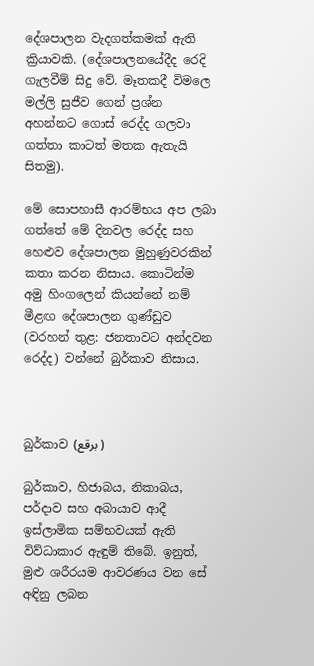දේශපාලන වැදගත්කමක් ඇති ක්‍රියාවකි. (දේශපාලනයේදීද රෙදි ගැලවීම් සිදු වේ. මෑතකදී විමලෙ මල්ලි සුජීව ගෙන් ප්‍රශ්න අහන්නට ගොස් රෙද්ද ගලවා ගත්තා කාටත් මතක ඇතැයි සිතමු).

මේ සොපහාසී ආරම්භය අප ලබා ගත්තේ මේ දිනවල රෙද්ද සහ හෙළුව දේශපාලන මුහුණුවරකින් කතා කරන නිසාය. කොටින්ම අමු හිංගලෙන් කියන්නේ නම් මීළඟ දේශපාලන ගුණ්ඩුව (වරහන් තුළ: ජනතාවට අන්දවන රෙද්ද) වන්නේ බුර්කාව නිසාය.



බුර්කාව (برقع )

බුර්කාව, හිජාබය, නිකාබය, පර්දාව සහ අබායාව ආදී ඉස්ලාමික සම්භවයක් ඇති විව්ධාකාර ඇඳුම් තිබේ. ඉනුත්, මුළු ශරීරයම ආවරණය වන සේ අඳිනු ලබන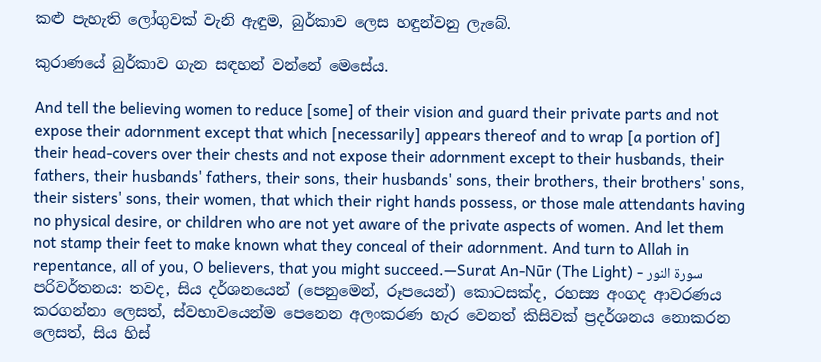කළු පැහැති ලෝගුවක් වැනි ඇඳුම, බුර්කාව ලෙස හඳුන්වනු ලැබේ.

කුරාණයේ බුර්කාව ගැන සඳහන් වන්නේ මෙසේය.

And tell the believing women to reduce [some] of their vision and guard their private parts and not expose their adornment except that which [necessarily] appears thereof and to wrap [a portion of] their head-covers over their chests and not expose their adornment except to their husbands, their fathers, their husbands' fathers, their sons, their husbands' sons, their brothers, their brothers' sons, their sisters' sons, their women, that which their right hands possess, or those male attendants having no physical desire, or children who are not yet aware of the private aspects of women. And let them not stamp their feet to make known what they conceal of their adornment. And turn to Allah in repentance, all of you, O believers, that you might succeed.—Surat An-Nūr (The Light) - سورة النور
පරිවර්තනය: තවද, සිය දර්ශනයෙන් (පෙනුමෙන්, රූපයෙන්) කොටසක්ද, රහස්‍ය අංගද ආවරණය කරගන්නා ලෙසත්, ස්වභාවයෙන්ම පෙනෙන අලංකරණ හැර වෙනත් කිසිවක් ප්‍රදර්ශනය නොකරන ලෙසත්, සිය හිස්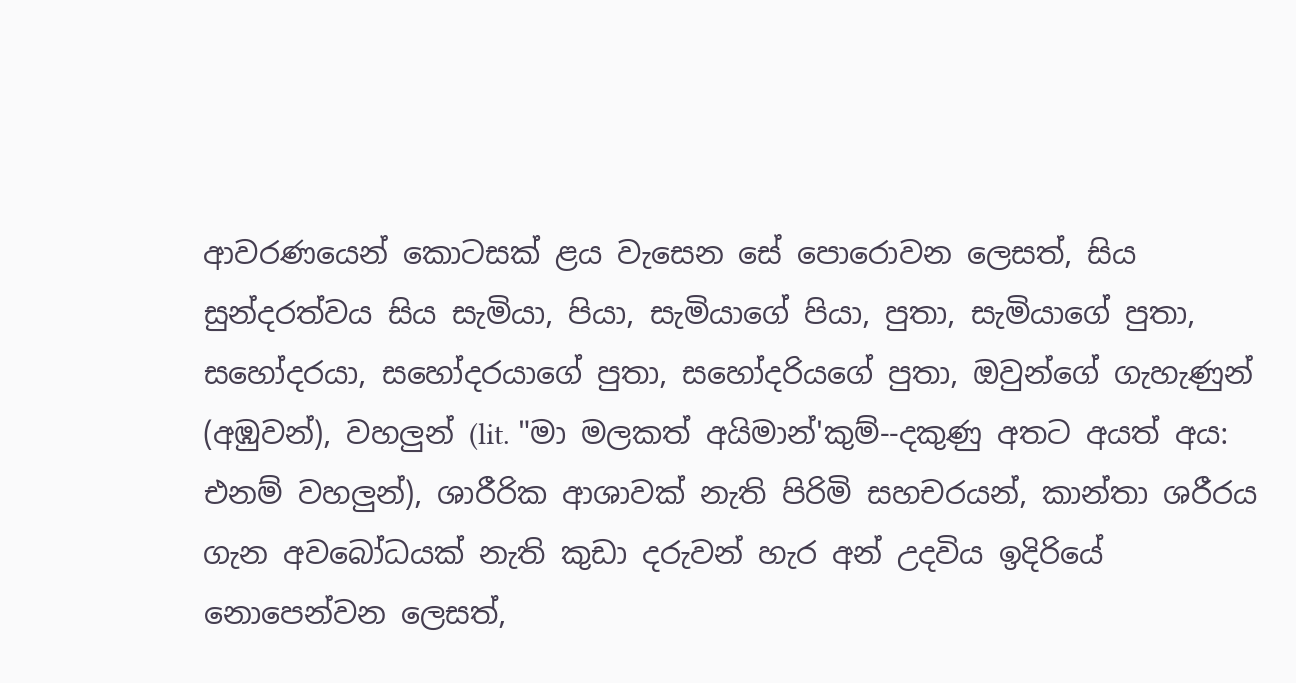ආවරණයෙන් කොටසක් ළය වැසෙන සේ පොරොවන ලෙසත්, සිය සුන්දරත්වය සිය සැමියා, පියා, සැමියාගේ පියා, පුතා, සැමියාගේ පුතා, සහෝදරයා, සහෝදරයාගේ පුතා, සහෝදරියගේ පුතා, ඔවුන්ගේ ගැහැණුන් (අඹුවන්), වහලුන් (lit. "මා මලකත් අයිමාන්'කුම්--දකුණු අතට අයත් අය: එනම් වහලුන්), ශාරීරික ආශාවක් නැති පිරිමි සහචරයන්, කාන්තා ශරීරය ගැන අවබෝධයක් නැති කුඩා දරුවන් හැර අන් උදවිය ඉදිරියේ  නොපෙන්වන ලෙසත්,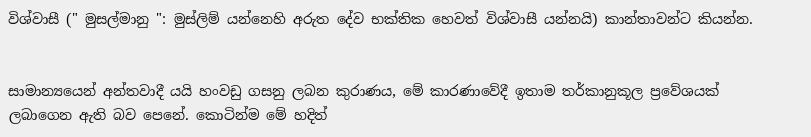විශ්වාසී (" මුසල්මානු ": මුස්ලිම් යන්නෙහි අරුත දේව භක්තික හෙවත් විශ්වාසී යන්නයි) කාන්තාවන්ට කියන්න.


සාමාන්‍යයෙන් අන්තවාදී යයි හංවඩු ගසනු ලබන කුරාණය, මේ කාරණාවේදී ඉතාම තර්කානුකූල ප්‍රවේශයක් ලබාගෙන ඇති බව පෙනේ. කොටින්ම මේ හදිත්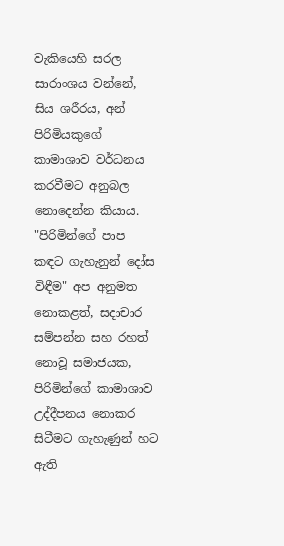වැකියෙහි සරල සාරාංශය වන්නේ, සිය ශරීරය, අන් පිරිමියකුගේ කාමාශාව වර්ධනය කරවීමට අනුබල නොදෙන්න කියාය. "පිරිමින්ගේ පාප කඳට ගැහැනුන් දෝස විඳීම" අප අනුමත නොකළත්, සදාචාර සම්පන්න සහ රහත් නොවූ සමාජයක, පිරිමින්ගේ කාමාශාව උද්දීපනය නොකර සිටීමට ගැහැණුන් හට ඇති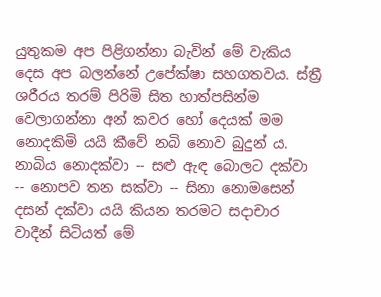යුතුකම අප පිළිගන්නා බැවින් මේ වැකිය දෙස අප බලන්නේ උපේක්ෂා සහගතවය. ස්ත්‍රී ශරීරය තරම් පිරිමි සිත හාත්පසින්ම වෙලාගන්නා අන් කවර හෝ දෙයක් මම නොදකිමි යයි කීවේ නබි නොව බුදුන් ය. නාබිය නොදක්වා -- සළු ඇඳ බොලට දක්වා -- නොපව තන සක්වා -- සිනා නොමසෙන් දසන් දක්වා යයි කියන තරමට සදාචාර වාදීන් සිටියත් මේ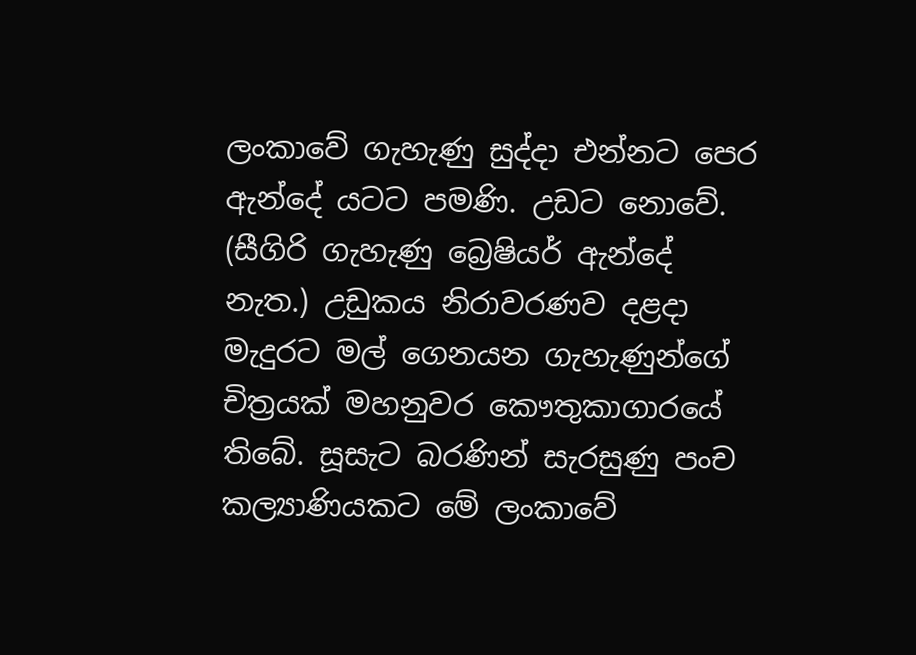ලංකාවේ ගැහැණු සුද්දා එන්නට පෙර ඇන්දේ යටට පමණි. උඩට නොවේ. (සීගිරි ගැහැණු බ්‍රෙෂියර් ඇන්දේ නැත.) උඩුකය නිරාවරණව දළදා මැදුරට මල් ගෙනයන ගැහැණුන්ගේ චිත්‍රයක් මහනුවර කෞතුකාගාරයේ තිබේ. සූසැට බරණින් සැරසුණු පංච කල්‍යාණියකට මේ ලංකාවේ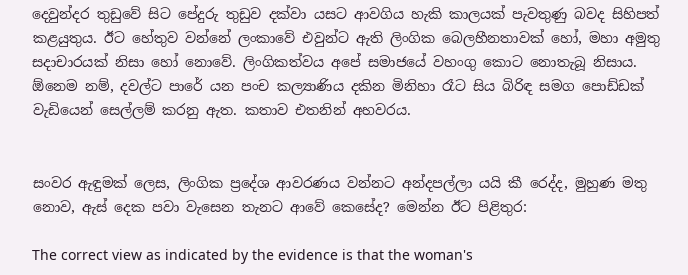දෙවුන්දර තුඩුවේ සිට පේදුරු තුඩුව දක්වා යසට ආවගිය හැකි කාලයක් පැවතුණු බවද සිහිපත් කළයුතුය. ඊට හේතුව වන්නේ ලංකාවේ එවුන්ට ඇති ලිංගික බෙලහීනතාවක් හෝ, මහා අමුතු සදාචාරයක් නිසා හෝ නොවේ. ලිංගිකත්වය අපේ සමාජයේ වහංගු කොට නොතැබූ නිසාය. ඕනෙම නම්, දවල්ට පාරේ යන පංච කල්‍යාණිය දකින මිනිහා රෑට සිය බිරිඳ සමග පොඩ්ඩක් වැඩියෙන් සෙල්ලම් කරනු ඇත. කතාව එතනින් අහවරය.


සංවර ඇඳුමක් ලෙස, ලිංගික ප්‍රදේශ ආවරණය වන්නට අන්දපල්ලා යයි කී රෙද්ද, මුහුණ මතු නොව, ඇස් දෙක පවා වැසෙන තැනට ආවේ කෙසේද? මෙන්න ඊට පිළිතුර:

The correct view as indicated by the evidence is that the woman's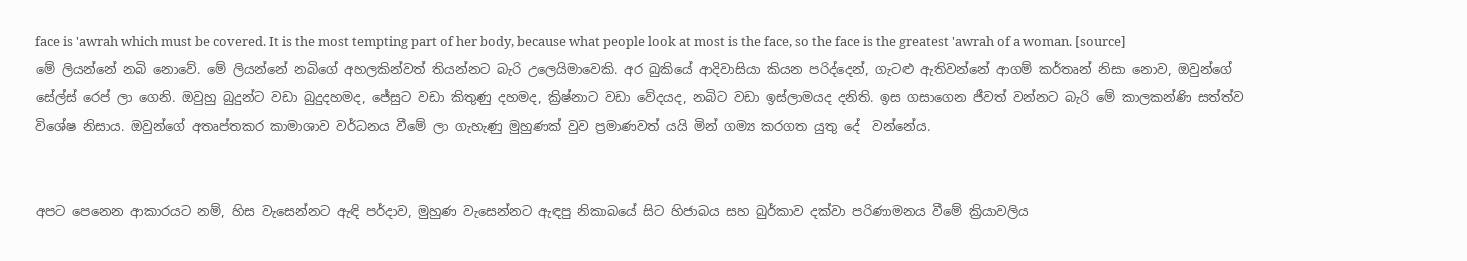face is 'awrah which must be covered. It is the most tempting part of her body, because what people look at most is the face, so the face is the greatest 'awrah of a woman. [source]
මේ ලියන්නේ නබි නොවේ. මේ ලියන්නේ නබිගේ අහලකින්වත් තියන්නට බැරි උලෙයිමාවෙකි. අර බුකියේ ආදිවාසියා කියන පරිද්දෙන්, ගැටළු ඇතිවන්නේ ආගම් කර්තෘන් නිසා නොව, ඔවුන්ගේ සේල්ස් රෙප් ලා ගෙනි. ඔවුහු බුදුන්ට වඩා බුදුදහමද, ජේසුට වඩා කිතුණු දහමද, ක්‍රිෂ්නාට වඩා වේදයද, නබිට වඩා ඉස්ලාමයද දනිති. ඉස ගසාගෙන ජීවත් වන්නට බැරි මේ කාලකන්ණි සත්ත්ව විශේෂ නිසාය. ඔවුන්ගේ අතෘප්තකර කාමාශාව වර්ධනය වීමේ ලා ගැහැණු මුහුණක් වුව ප්‍රමාණවත් යයි මින් ගම්‍ය කරගත යුතු දේ  වන්නේය.


අපට පෙනෙන ආකාරයට නම්, හිස වැසෙන්නට ඇඳි පර්දාව, මුහුණ වැසෙන්නට ඇඳපු නිකාබයේ සිට හිජාබය සහ බුර්කාව දක්වා පරිණාමනය වීමේ ක්‍රියාවලිය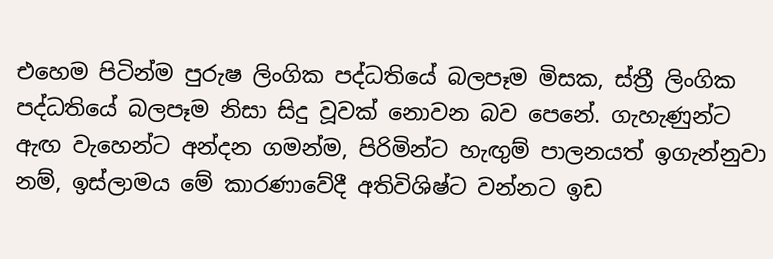එහෙම පිටින්ම පුරුෂ ලිංගික පද්ධතියේ බලපෑම මිසක, ස්ත්‍රී ලිංගික පද්ධතියේ බලපෑම නිසා සිදු වූවක් නොවන බව පෙනේ. ගැහැණුන්ට ඇඟ වැහෙන්ට අන්දන ගමන්ම, පිරිමින්ට හැඟුම් පාලනයත් ඉගැන්නුවා නම්, ඉස්ලාමය මේ කාරණාවේදී අතිවිශිෂ්ට වන්නට ඉඩ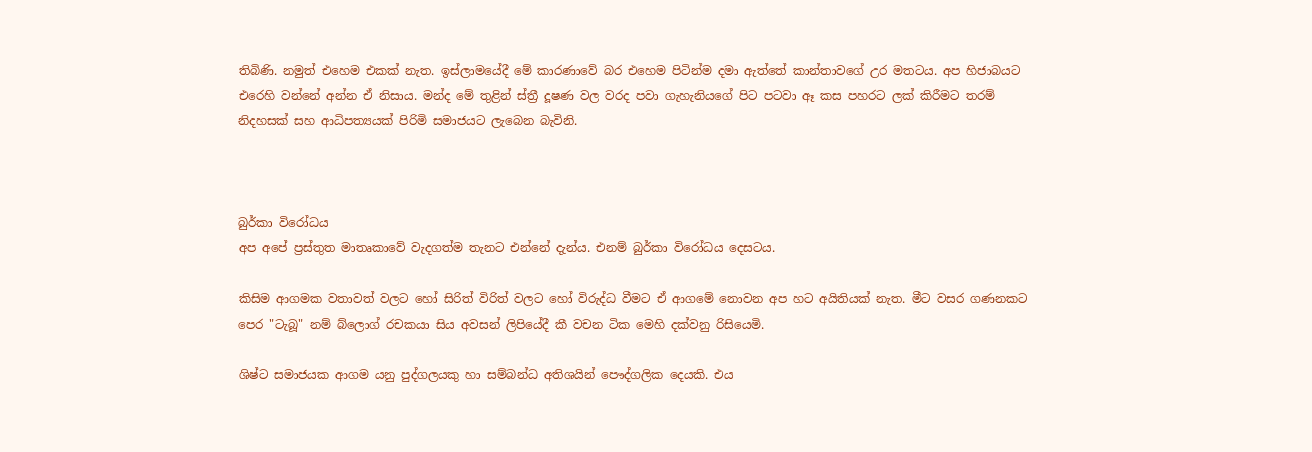තිබිණි. නමුත් එහෙම එකක් නැත. ඉස්ලාමයේදී මේ කාරණාවේ බර එහෙම පිටින්ම දමා ඇත්තේ කාන්තාවගේ උර මතටය. අප හිජාබයට එරෙහි වන්නේ අන්න ඒ නිසාය. මන්ද මේ තුළින් ස්ත්‍රී දූෂණ වල වරද පවා ගැහැනියගේ පිට පටවා ඈ කස පහරට ලක් කිරීමට තරම් නිදහසක් සහ ආධිපත්‍යයක් පිරිමි සමාජයට ලැබෙන බැවිනි.



බුර්කා විරෝධය
අප අපේ ප්‍රස්තුත මාතෘකාවේ වැදගත්ම තැනට එන්නේ දැන්ය. එනම් බුර්කා විරෝධය දෙසටය.

කිසිම ආගමක වතාවත් වලට හෝ සිරිත් විරිත් වලට හෝ විරුද්ධ වීමට ඒ ආගමේ නොවන අප හට අයිතියක් නැත. මීට වසර ගණනකට පෙර "ටැබූ" නම් බ්ලොග් රචකයා සිය අවසන් ලිපියේදී කී වචන ටික මෙහි දක්වනු රිසියෙමි.

ශිෂ්ට සමාජයක ආගම යනු පුද්ගලයකු හා සම්බන්ධ අතිශයින් පෞද්ගලික දෙයකි. එය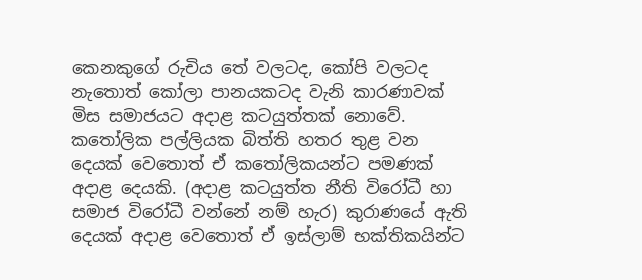කෙනකුගේ රුචිය තේ වලටද, කෝපි වලටද නැතොත් කෝලා පානයකටද වැනි කාරණාවක් මිස සමාජයට අදාළ කටයුත්තක් නොවේ. කතෝලික පල්ලියක බිත්ති හතර තුළ වන දෙයක් වෙතොත් ඒ කතෝලිකයන්ට පමණක් අදාළ දෙයකි. (අදාළ කටයුත්ත නීති විරෝධී හා සමාජ විරෝධී වන්නේ නම් හැර) කුරාණයේ ඇති දෙයක් අදාළ වෙතොත් ඒ ඉස්ලාම් භක්තිකයින්ට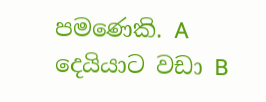පමණෙකි. A දෙයියාට වඩා B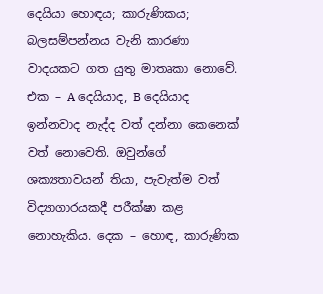දෙයියා හොඳය; කාරුණිකය; බලසම්පන්නය වැනි කාරණා වාදයකට ගත යුතු මාතෘකා නොවේ. එක – A දෙයියාද, B දෙයියාද ඉන්නවාද නැද්ද වත් දන්නා කෙනෙක් වත් නොවෙති. ඔවුන්ගේ ශක්‍යතාවයන් තියා, පැවැත්ම වත් විද්‍යාගාරයකදී පරීක්ෂා කළ නොහැකිය. දෙක – හොඳ, කාරුණික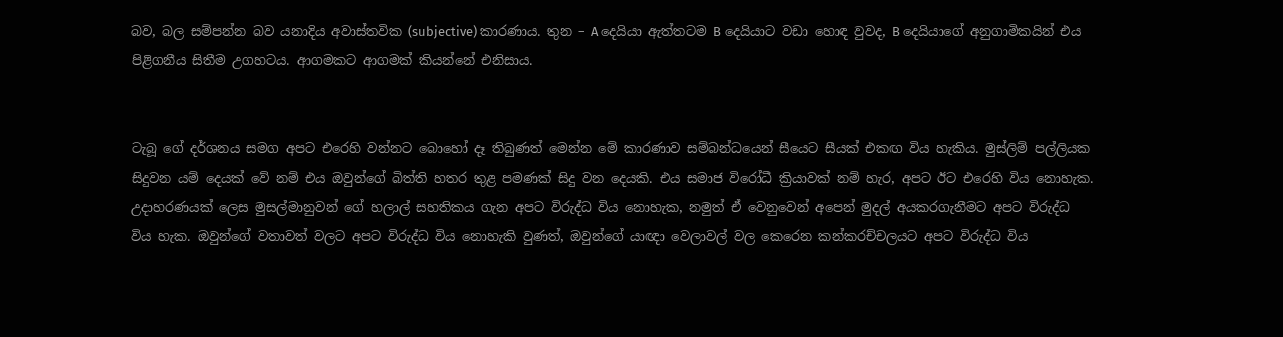බව, බල සම්පන්න බව යනාදිය අවාස්තවික (subjective) කාරණාය. තුන – A දෙයියා ඇත්තටම B දෙයියාට වඩා හොඳ වුවද, B දෙයියාගේ අනුගාමිකයින් එය පිළිගනීය සිතීම උගහටය. ආගමකට ආගමක් කියන්නේ එනිසාය.


ටැබූ ගේ දර්ශනය සමග අපට එරෙහි වන්නට බොහෝ දෑ තිබුණත් මෙන්න මේ කාරණාව සම්බන්ධයෙන් සීයෙට සීයක් එකඟ විය හැකිය. මුස්ලිම් පල්ලියක සිදුවන යම් දෙයක් වේ නම් එය ඔවුන්ගේ බිත්ති හතර තුළ පමණක් සිදු වන දෙයකි. එය සමාජ විරෝධී ක්‍රියාවක් නම් හැර, අපට ඊට එරෙහි විය නොහැක. උදාහරණයක් ලෙස මුසල්මානුවන් ගේ හලාල් සහතිකය ගැන අපට විරුද්ධ විය නොහැක, නමුත් ඒ වෙනුවෙන් අපෙන් මුදල් අයකරගැනීමට අපට විරුද්ධ විය හැක. ඔවුන්ගේ වතාවත් වලට අපට විරුද්ධ විය නොහැකි වුණත්, ඔවුන්ගේ යාඥා වෙලාවල් වල කෙරෙන කන්කරච්චලයට අපට විරුද්ධ විය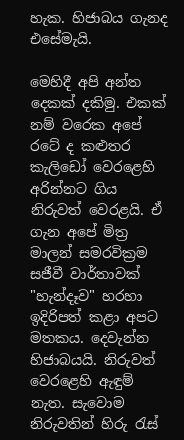හැක. හිජාබය ගැනද එසේමැයි.

මෙහිදී අපි අන්ත දෙකක් දකිමු. එකක් නම් වරෙක අපේ රටේ ද කළුතර කැලිඩෝ වෙරළෙහි අරින්නට ගිය නිරුවත් වෙරළයි. ඒ ගැන අපේ මිත්‍ර මාලන් සමරවික්‍රම සජීවී වාර්තාවක් "හැන්දෑව" හරහා ඉදිරිපත් කළා අපට මතකය. දෙවැන්න හිජාබයයි. නිරුවත් වෙරළෙහි ඇඳුම් නැත. සැවොම නිරුවතින් හිරු රැස්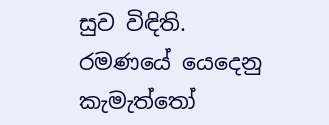සුව විඳිති. රමණයේ යෙදෙනු කැමැත්තෝ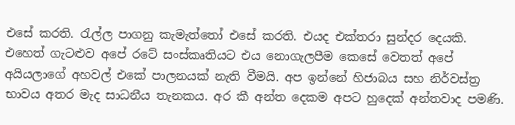එසේ කරති. රැල්ල පාගනු කැමැත්තෝ එසේ කරති. එයද එක්තරා සුන්දර දෙයකි. එහෙත් ගැටළුව අපේ රටේ සංස්කෘතියට එය නොගැලපීම කෙසේ වෙතත් අපේ අයියලාගේ අහවල් එකේ පාලනයක් නැති වීමයි. අප ඉන්නේ හිජාබය සහ නිර්වස්ත්‍ර භාවය අතර මැද සාධනීය තැනකය. අර කී අන්ත දෙකම අපට හුදෙක් අන්තවාද පමණි.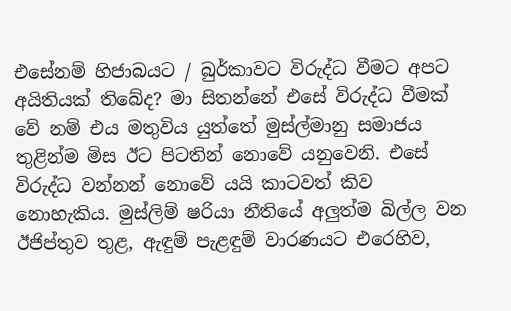එසේනම් හිජාබයට / බුර්කාවට විරුද්ධ වීමට අපට අයිතියක් තිබේද? මා සිතන්නේ එසේ විරුද්ධ වීමක් වේ නම් එය මතුවිය යුත්තේ මුස්ල්මානු සමාජය තුළින්ම මිස ඊට පිටතින් නොවේ යනුවෙනි. එසේ විරුද්ධ වන්නන් නොවේ යයි කාටවත් කිව නොහැකිය. මුස්ලිම් ෂරියා නීතියේ අලුත්ම බිල්ල වන ඊජිප්තුව තුළ, ඇඳුම් පැළඳුම් වාරණයට එරෙහිව,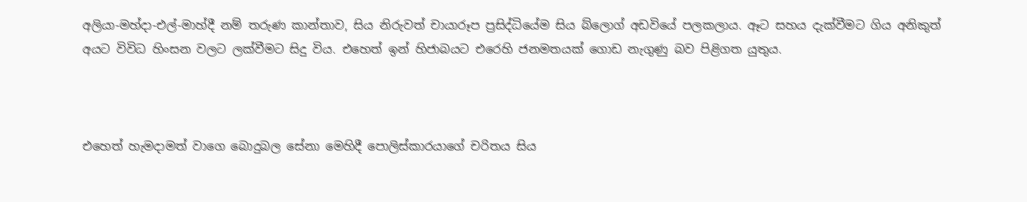අලියා-මහ්දා-එල්-මාහ්දී නම් තරුණ කාන්තාව, සිය නිරුවත් චායාරූප ප්‍රසිද්ධියේම සිය බ්ලොග් අඩවියේ පලකලාය. ඈට සහය දැක්වීමට ගිය අනිකුත් අයට විවිධ හිංසන වලට ලක්වීමට සිදු විය. එහෙත් ඉන් හිජාබයට එරෙහි ජනමතයක් ගොඩ නැගුණු බව පිළිගත යුතුය.



එහෙත් හැමදාමත් වාගෙ බොදුබල සේනා මෙහිදී පොලිස්කාරයාගේ චරිතය සිය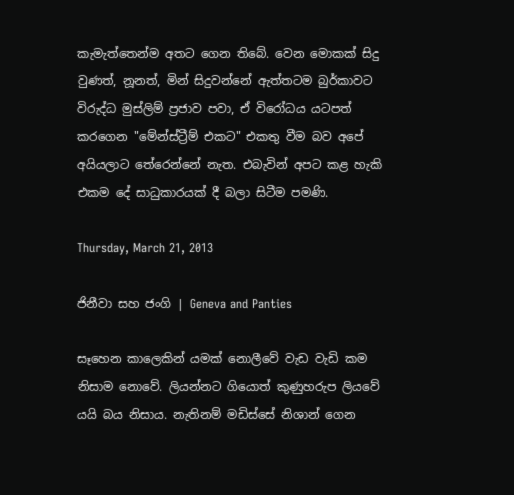කැමැත්තෙන්ම අතට ගෙන තිබේ. වෙන මොකක් සිදු වුණත්, නූනත්, මින් සිදුවන්නේ ඇත්තටම බුර්කාවට විරුද්ධ මුස්ලිම් ප්‍රජාව පවා, ඒ විරෝධය යටපත් කරගෙන "මේන්ස්ට්‍රීම් එකට" එකතු වීම බව අපේ අයියලාට තේරෙන්නේ නැත. එබැවින් අපට කළ හැකි එකම දේ සාධුකාරයක් දී බලා සිටීම පමණි.

Thursday, March 21, 2013

ජිනීවා සහ ජංගි | Geneva and Panties

සෑහෙන කාලෙකින් යමක් නොලීවේ වැඩ වැඩි කම නිසාම නොවේ. ලියන්නට ගියොත් කුණුහරුප ලියවේ යයි බය නිසාය. නැතිනම් මඩිස්සේ නිශාන් ගෙන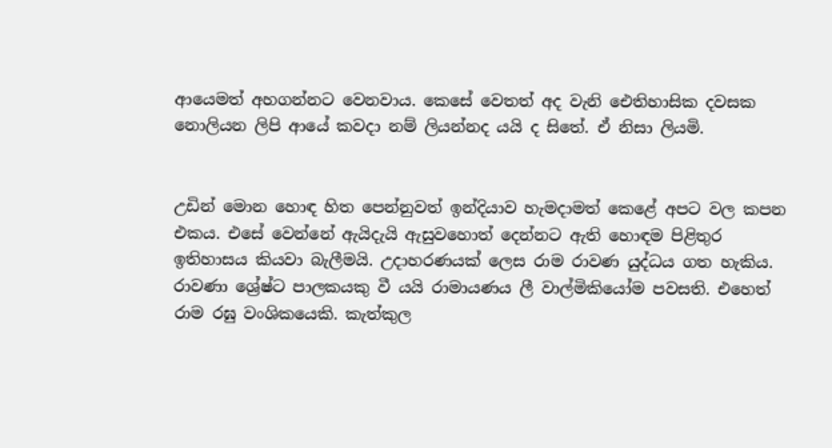ආයෙමත් අහගන්නට වෙනවාය. කෙසේ වෙතත් අද වැනි ඓතිහාසික දවසක නොලියන ලිපි ආයේ කවදා නම් ලියන්නද යයි ද සිතේ. ඒ නිසා ලියමි.


උඩින් මොන හොඳ හිත පෙන්නුවත් ඉන්දියාව හැමදාමත් කෙළේ අපට වල කපන එකය. එසේ වෙන්නේ ඇයිදැයි ඇසුවහොත් දෙන්නට ඇති හොඳම පිළිතුර ඉතිහාසය කියවා බැලීමයි. උදාහරණයක් ලෙස රාම රාවණ යුද්ධය ගත හැකිය. රාවණා ශ්‍රේෂ්ට පාලකයකු වී යයි රාමායණය ලී වාල්මිකියෝම පවසති. එහෙත් රාම රඝු වංශිකයෙකි. කැත්කුල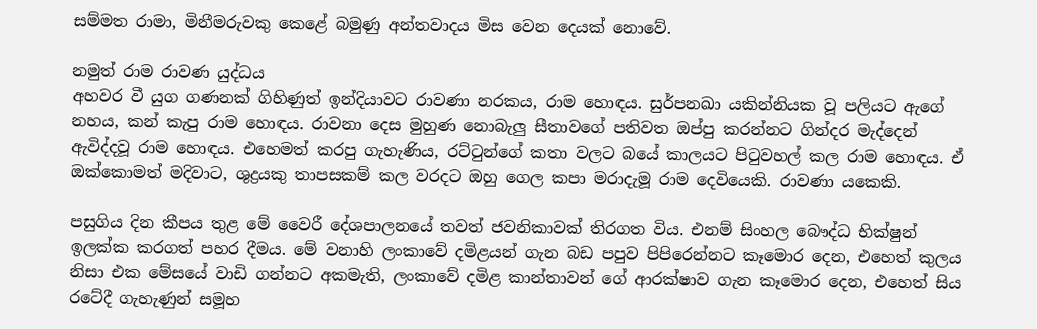සම්මත රාමා, මිනීමරුවකු කෙළේ බමුණු අන්තවාදය මිස වෙන දෙයක් නොවේ.

නමුත් රාම රාවණ යුද්ධය
අහවර වී යුග ගණනක් ගිහිණුත් ඉන්දියාවට රාවණා නරකය, රාම හොඳය. සුර්පනඛා යකින්නියක වූ පලියට ඇගේ නහය, කන් කැපු රාම හොඳය. රාවනා දෙස මුහුණ නොබැලු සීතාවගේ පතිවත ඔප්පු කරන්නට ගින්දර මැද්දෙන් ඇවිද්දවූ රාම හොඳය. එහෙමත් කරපු ගැහැණිය, රට්ටුන්ගේ කතා වලට බයේ කාලයට පිටුවහල් කල රාම හොඳය. ඒ ඔක්කොමත් මදිවාට, ශුද්‍රයකු තාපසකම් කල වරදට ඔහු ගෙල කපා මරාදැමූ රාම දෙවියෙකි. රාවණා යකෙකි.

පසුගිය දින කීපය තුළ මේ වෛරී දේශපාලනයේ තවත් ජවනිකාවක් තිරගත විය. එනම් සිංහල බෞද්ධ භික්ෂුන් ඉලක්ක කරගත් පහර දීමය. මේ වනාහි ලංකාවේ දමිළයන් ගැන බඩ පපුව පිපිරෙන්නට කෑමොර දෙන, එහෙත් කුලය නිසා එක මේසයේ වාඩි ගන්නට අකමැති, ලංකාවේ දමිළ කාන්තාවන් ගේ ආරක්ෂාව ගැන කෑමොර දෙන, එහෙත් සිය රටේදී ගැහැණුන් සමූහ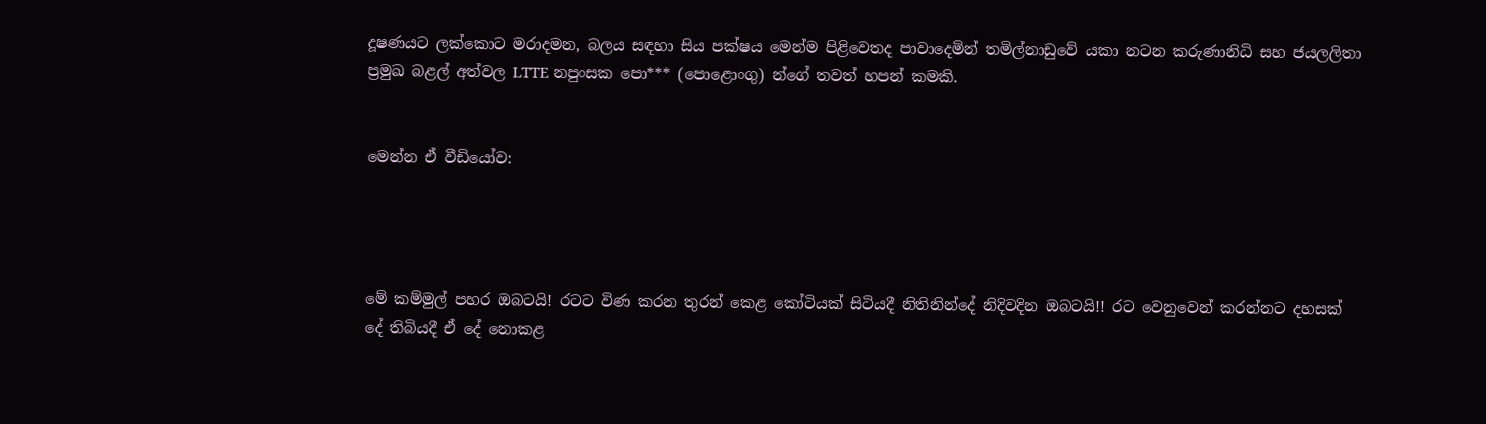දූෂණයට ලක්කොට මරාදමන, බලය සඳහා සිය පක්ෂය මෙන්ම පිළිවෙතද පාවාදෙමින් තමිල්නාඩුවේ යකා නටන කරුණානිධි සහ ජයලලිතා ප්‍රමුඛ බළල් අත්වල LTTE නපුංසක පො*** (පොළොංගු) න්ගේ තවත් හපන් කමකි.


මෙන්න ඒ වීඩියෝව:




මේ කම්මුල් පහර ඔබටයි! රටට විණ කරන තුරන් කෙළ කෝටියක් සිටියදී නිතිනින්දේ නිදිවදින ඔබටයි!! රට වෙනුවෙන් කරන්නට දහසක් දේ තිබියදී ඒ දේ නොකළ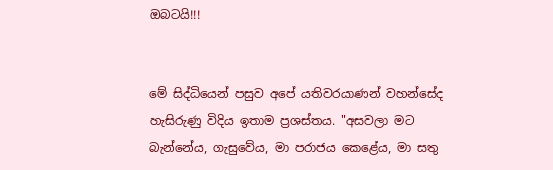ඔබටයි!!!


මේ සිද්ධියෙන් පසුව අපේ යතිවරයාණන් වහන්සේද හැසිරුණු විදිය ඉතාම ප්‍රශස්තය. "අසවලා මට බැන්නේය, ගැසුවේය, මා පරාජය කෙළේය, මා සතු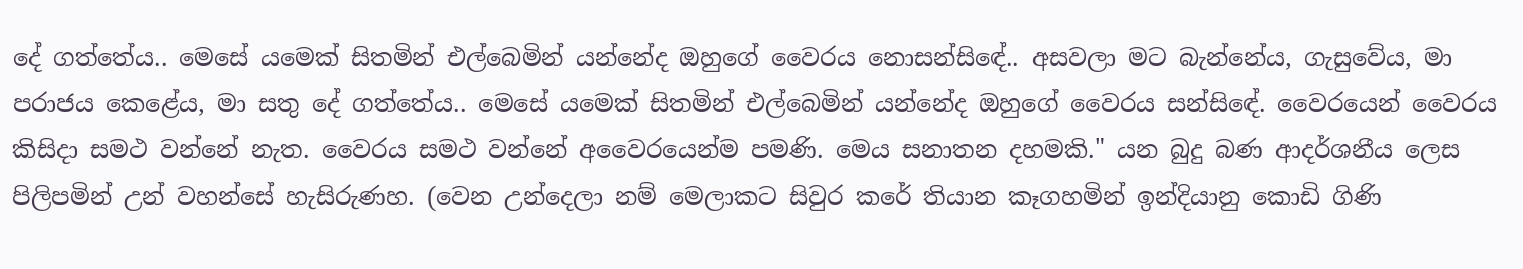දේ ගත්තේය.. මෙසේ යමෙක් සිතමින් එල්බෙමින් යන්නේද ඔහුගේ වෛරය නොසන්සිඳේ.. අසවලා මට බැන්නේය, ගැසුවේය, මා පරාජය කෙළේය, මා සතු දේ ගත්තේය.. මෙසේ යමෙක් සිතමින් එල්බෙමින් යන්නේද ඔහුගේ වෛරය සන්සිඳේ. වෛරයෙන් වෛරය කිසිදා සමථ වන්නේ නැත. වෛරය සමථ වන්නේ අවෛරයෙන්ම පමණි. මෙය සනාතන දහමකි." යන බුදු බණ ආදර්ශනීය ලෙස පිලිපමින් උන් වහන්සේ හැසිරුණහ. (වෙන උන්දෙලා නම් මෙලාකට සිවුර කරේ තියාන කෑගහමින් ඉන්දියානු කොඩි ගිණි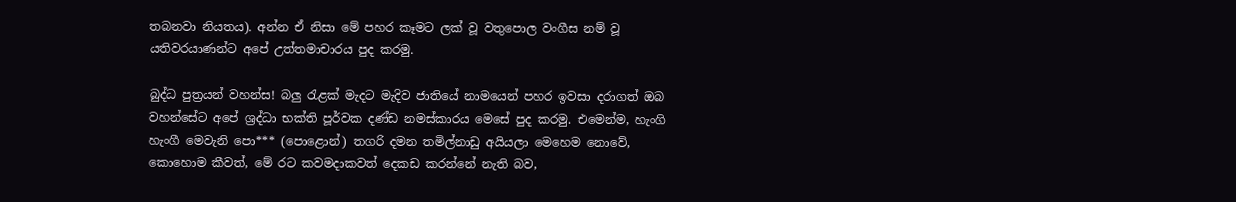තබනවා නියතය). අන්න ඒ නිසා මේ පහර කෑමට ලක් වූ වතුපොල වංගීස නම් වූ යතිවරයාණන්ට අපේ උත්තමාචාරය පුද කරමු.

බුද්ධ පුත්‍රයන් වහන්ස! බලු රැළක් මැදට මැදිව ජාතියේ නාමයෙන් පහර ඉවසා දරාගත් ඔබ වහන්සේට අපේ ශ්‍රද්ධා භක්ති පූර්වක දණ්ඩ නමස්කාරය මෙසේ පුද කරමු. එමෙන්ම, හැංගි හැංගී මෙවැනි පො*** (පොළොන්) තගරි දමන තමිල්නාඩු අයියලා මෙහෙම නොවේ, කොහොම කීවත්, මේ රට කවමදාකවත් දෙකඩ කරන්නේ නැති බව,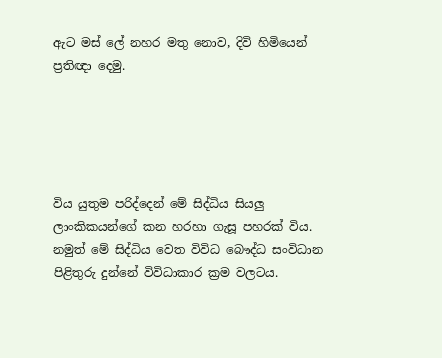ඇට මස් ලේ නහර මතු නොව, දිවි හිමියෙන් ප්‍රතිඥා දෙමු.





විය යුතුම පරිද්දෙන් මේ සිද්ධිය සියලු ලාංකිකයන්ගේ කන හරහා ගැසූ පහරක් විය. නමුත් මේ සිද්ධිය වෙත විවිධ බෞද්ධ සංවිධාන පිළිතුරු දුන්නේ විවිධාකාර ක්‍රම වලටය.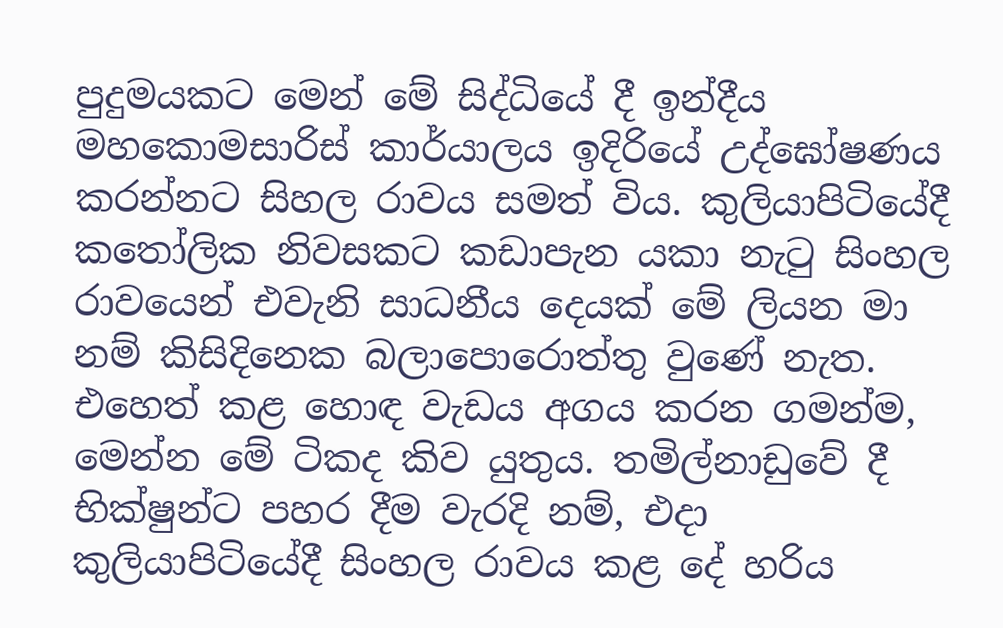පුදුමයකට මෙන් මේ සිද්ධියේ දී ඉන්දීය මහකොමසාරිස් කාර්යාලය ඉදිරියේ උද්ඝෝෂණය කරන්නට සිහල රාවය සමත් විය. කුලියාපිටියේදී කතෝලික නිවසකට කඩාපැන යකා නැටු සිංහල රාවයෙන් එවැනි සාධනීය දෙයක් මේ ලියන මා නම් කිසිදිනෙක බලාපොරොත්තු වුණේ නැත. එහෙත් කළ හොඳ වැඩය අගය කරන ගමන්ම, මෙන්න මේ ටිකද කිව යුතුය. තමිල්නාඩුවේ දී භික්ෂුන්ට පහර දීම වැරදි නම්, එදා කුලියාපිටියේදී සිංහල රාවය කළ දේ හරිය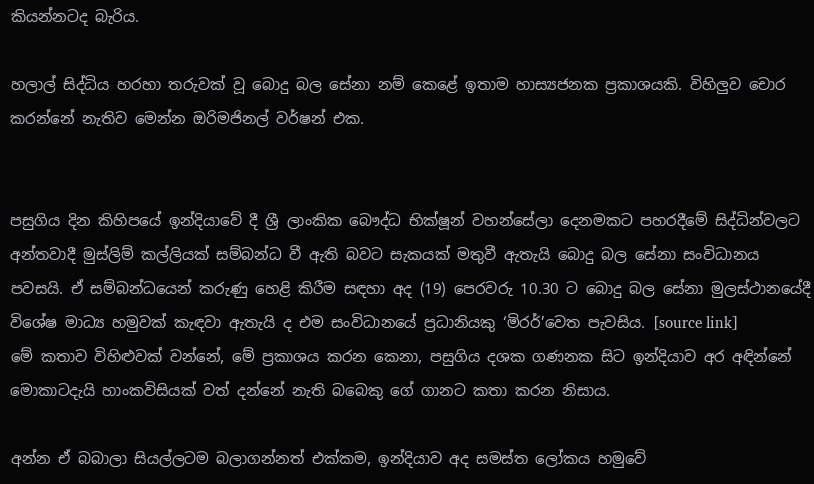කියන්නටද බැරිය.

හලාල් සිද්ධිය හරහා තරුවක් වූ බොදු බල සේනා නම් කෙළේ ඉතාම හාස්‍යජනක ප්‍රකාශයකි. විහිලුව චොර කරන්නේ නැතිව මෙන්න ඔරිමජිනල් වර්ෂන් එක.


පසුගිය දින කිහිපයේ ඉන්දියාවේ දී ශ්‍රී ලාංකික බෞද්ධ භික්ෂූන් වහන්සේලා දෙනමකට පහරදීමේ සිද්ධින්වලට අන්තවාදී මුස්ලිම් කල්ලියක් සම්බන්ධ වී ඇති බවට සැකයක් මතුවී ඇතැයි බොදු බල සේනා සංවිධානය පවසයි. ඒ සම්බන්ධයෙන් කරුණු හෙළි කිරීම සඳහා අද (19) පෙරවරු 10.30 ට බොදු බල සේනා මුලස්ථානයේදී විශේෂ මාධ්‍ය හමුවක් කැඳවා ඇතැයි ද එම සංවිධානයේ ප්‍රධානියකු ‘මිරර්’වෙත පැවසිය. [source link]
මේ කතාව විහිළුවක් වන්නේ, මේ ප්‍රකාශය කරන කෙනා, පසුගිය දශක ගණනක සිට ඉන්දියාව අර අඳින්නේ මොකාටදැයි හාංකවිසියක් වත් දන්නේ නැති බබෙකු ගේ ගානට කතා කරන නිසාය.

අන්න ඒ බබාලා සියල්ලටම බලාගන්නත් එක්කම, ඉන්දියාව අද සමස්ත ලෝකය හමුවේ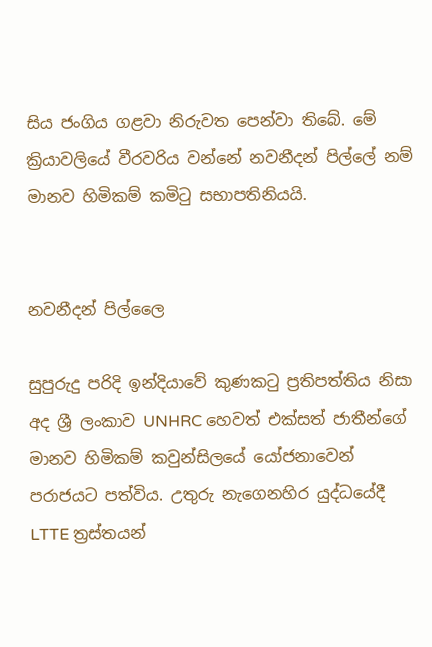සිය ජංගිය ගළවා නිරුවත පෙන්වා තිබේ. මේ ක්‍රියාවලියේ වීරවරිය වන්නේ නවනීදන් පිල්ලේ නම් මානව හිමිකම් කමිටු සභාපතිනියයි.


නවනීදන් පිල්ලෛ

සුපුරුදු පරිදි ඉන්දියාවේ කුණකටු ප්‍රතිපත්තිය නිසා අද ශ්‍රී ලංකාව UNHRC හෙවත් එක්සත් ජාතීන්ගේ මානව හිමිකම් කවුන්සිලයේ යෝජනාවෙන් පරාජයට පත්විය. උතුරු නැගෙනහිර යුද්ධයේදී LTTE ත්‍රස්තයන්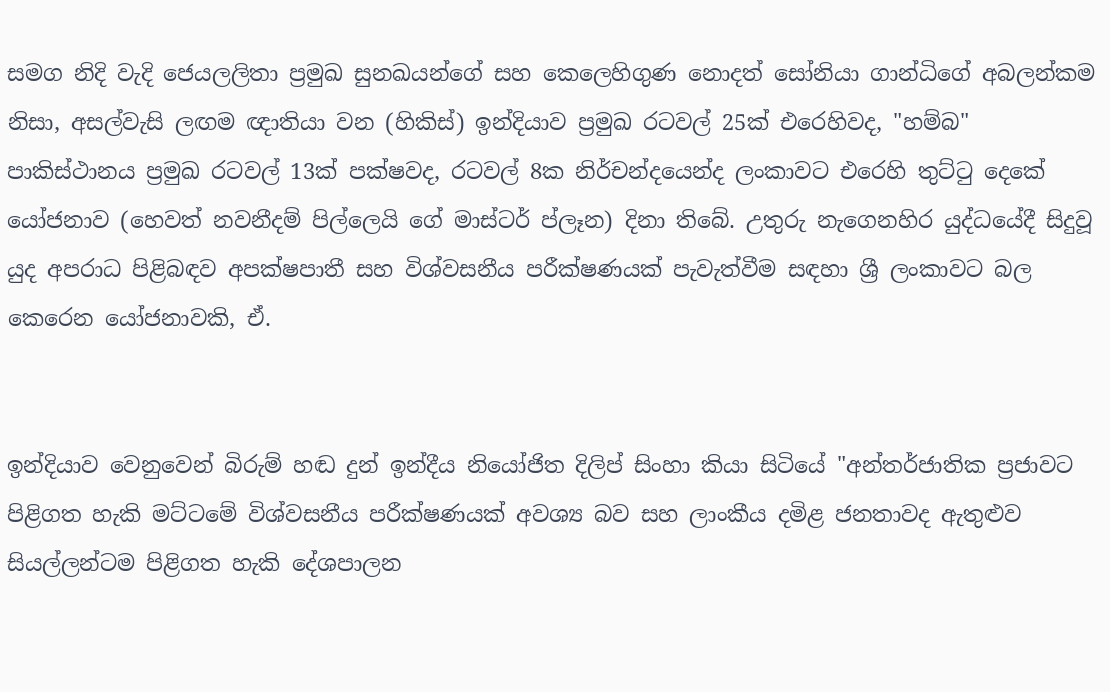සමග නිදි වැදි ජෙයලලිතා ප්‍රමුඛ සුනඛයන්ගේ සහ කෙලෙහිගුණ නොදත් සෝනියා ගාන්ධිගේ අබලන්කම නිසා, අසල්වැසි ලඟම ඥාතියා වන (හිකිස්) ඉන්දියාව ප්‍රමුඛ රටවල් 25ක් එරෙහිවද, "හම්බ" පාකිස්ථානය ප්‍රමුඛ රටවල් 13ක් පක්ෂවද, රටවල් 8ක නිර්චන්දයෙන්ද ලංකාවට එරෙහි තුට්ටු දෙකේ යෝජනාව (හෙවත් නවනීදම් පිල්ලෙයි ගේ මාස්ටර් ප්ලෑන) දිනා තිබේ. උතුරු නැගෙනහිර යුද්ධයේදී සිදුවූ යුද අපරාධ පිළිබඳව අපක්ෂපාතී සහ විශ්වසනීය පරීක්ෂණයක් පැවැත්වීම සඳහා ශ්‍රී ලංකාවට බල කෙරෙන යෝජනාවකි, ඒ.


ඉන්දියාව වෙනුවෙන් බිරුම් හඬ දුන් ඉන්දීය නියෝජිත දිලිප් සිංහා කියා සිටියේ "අන්තර්ජාතික ප්‍රජාවට පිළිගත හැකි මට්ටමේ විශ්වසනීය පරීක්ෂණයක් අවශ්‍ය බව සහ ලාංකීය දමිළ ජනතාවද ඇතුළුව සියල්ලන්ටම පිළිගත හැකි දේශපාලන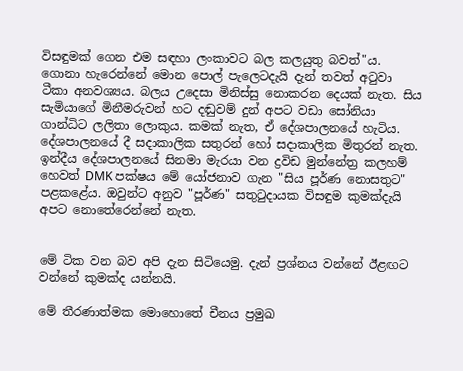විසඳුමක් ගෙන එම සඳහා ලංකාවට බල කලයුතු බවත්"ය. ගොනා හැරෙන්නේ මොන පොල් පැලෙටදැයි දැන් තවත් අටුවා ටීකා අනවශ්‍යය. බලය උදෙසා මිනිස්සු නොකරන දෙයක් නැත. සිය සැමියාගේ මිනීමරුවන් හට දඬුවම් දුන් අපට වඩා සෝනියා ගාන්ධිට ලලිතා ලොකුය. කමක් නැත, ඒ දේශපාලනයේ හැටිය. දේශපාලනයේ දී සදාකාලික සතුරන් හෝ සදාකාලික මිතුරන් නැත. ඉන්දීය දේශපාලනයේ සිනමා මැරයා වන ද්‍රවිඩ මුන්නේත්‍ර කලහම් හෙවත් DMK පක්ෂය මේ යෝජනාව ගැන "සිය පූර්ණ නොසතුට" පළකළේය. ඔවුන්ට අනුව "පූර්ණ" සතුටුදායක විසඳුම කුමක්දැයි අපට නොතේරෙන්නේ නැත.


මේ ටික වන බව අපි දැන සිටියෙමු. දැන් ප්‍රශ්නය වන්නේ ඊළඟට වන්නේ කුමක්ද යන්නයි.

මේ තීරණාත්මක මොහොතේ චීනය ප්‍රමුඛ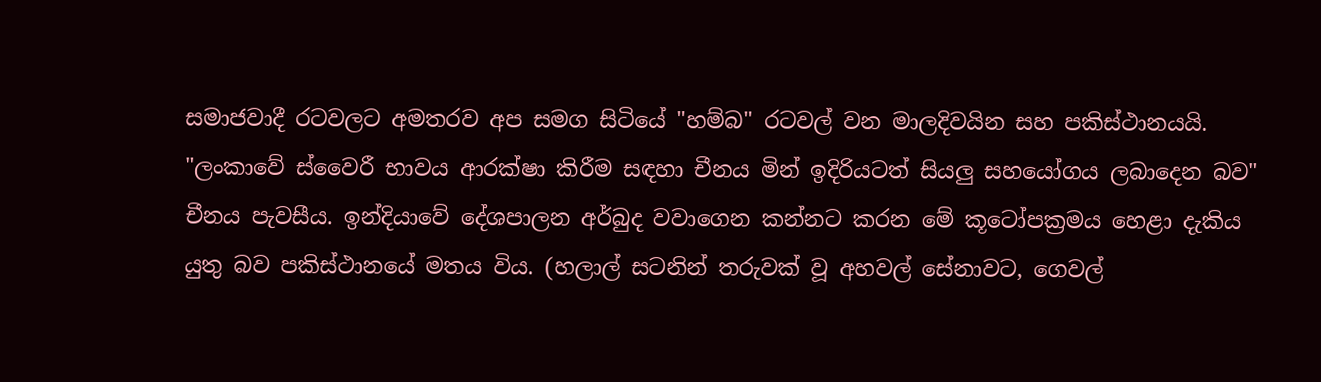සමාජවාදී රටවලට අමතරව අප සමග සිටියේ "හම්බ" රටවල් වන මාලදිවයින සහ පකිස්ථානයයි. "ලංකාවේ ස්වෛරී භාවය ආරක්ෂා කිරීම සඳහා චීනය මින් ඉදිරියටත් සියලු සහයෝගය ලබාදෙන බව" චීනය පැවසීය. ඉන්දියාවේ දේශපාලන අර්බුද වවාගෙන කන්නට කරන මේ කූටෝපක්‍රමය හෙළා දැකිය යුතු බව පකිස්ථානයේ මතය විය. (හලාල් සටනින් තරුවක් වූ අහවල් සේනාවට, ගෙවල්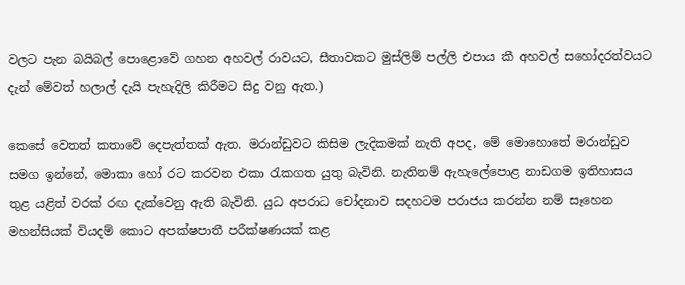වලට පැන බයිබල් පොළොවේ ගහන අහවල් රාවයට, සීතාවකට මුස්ලිම් පල්ලි එපාය කී අහවල් සහෝදරත්වයට දැන් මේවත් හලාල් දැයි පැහැදිලි කිරීමට සිදු වනු ඇත.)

කෙසේ වෙතත් කතාවේ දෙපැත්තක් ඇත. මරාන්ඩුවට කිසිම ලැදිකමක් නැති අපද, මේ මොහොතේ මරාන්ඩුව සමග ඉන්නේ, මොකා හෝ රට කරවන එකා රැකගත යුතු බැවිනි. නැතිනම් ඇහැලේපොළ නාඩගම ඉතිහාසය තුළ යළිත් වරක් රඟ දැක්වෙනු ඇති බැවිනි. යුධ අපරාධ චෝදනාව සදහටම පරාජය කරන්න නම් සෑහෙන මහන්සියක් වියදම් කොට අපක්ෂපාතී පරීක්ෂණයක් කළ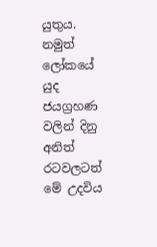යුතුය. නමුත් ලෝකයේ යුද ජයග්‍රහණ වලින් දිනු අනිත් රටවලටත් මේ උදවිය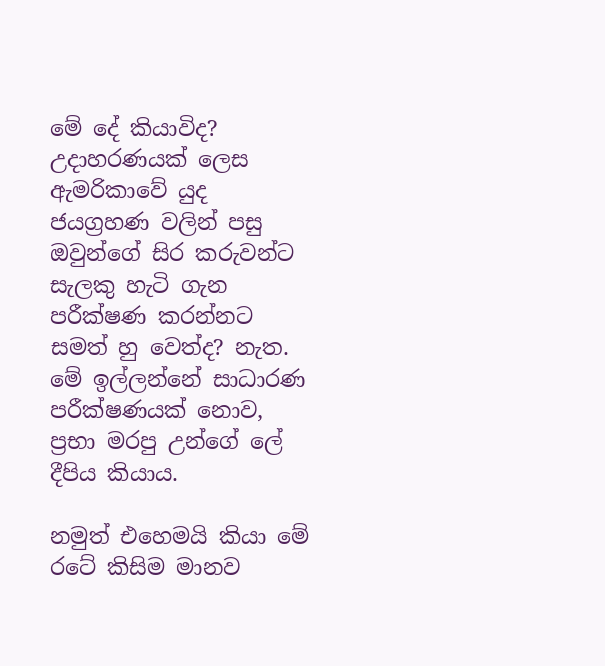මේ දේ කියාවිද? උදාහරණයක් ලෙස ඇමරිකාවේ යුද ජයග්‍රහණ වලින් පසු ඔවුන්ගේ සිර කරුවන්ට සැලකු හැටි ගැන පරීක්ෂණ කරන්නට සමත් හු වෙත්ද? නැත. මේ ඉල්ලන්නේ සාධාරණ පරීක්ෂණයක් නොව, ප්‍රභා මරපු උන්ගේ ලේ දීපිය කියාය.

නමුත් එහෙමයි කියා මේ රටේ කිසිම මානව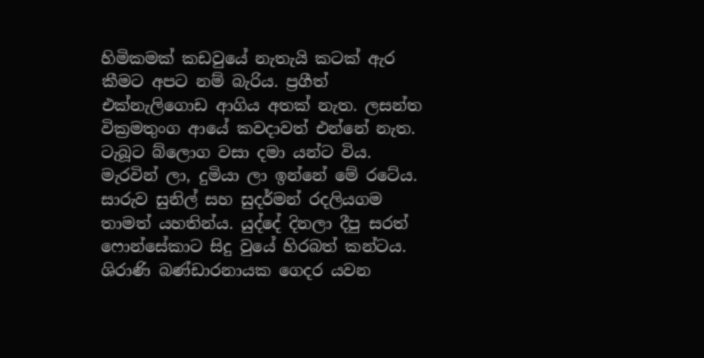හිමිකමක් කඩවුයේ නැතැයි කටක් ඇර කීමට අපට නම් බැරිය. ප්‍රගීත් එක්නැලිගොඩ ආගිය අතක් නැත. ලසන්ත වික්‍රමතුංග ආයේ කවදාවත් එන්නේ නැත. ටැබූට බ්ලොග වසා දමා යන්ට විය. මැරවින් ලා, දුමියා ලා ඉන්නේ මේ රටේය. සාරුව සුනිල් සහ සුදර්මන් රදලියගම තාමත් යහතින්ය. යුද්දේ දිනලා දීපු සරත් ෆොන්සේකාට සිදු වුයේ හිරබත් කන්ටය. ශිරාණි බණ්ඩාරනායක ගෙදර යවන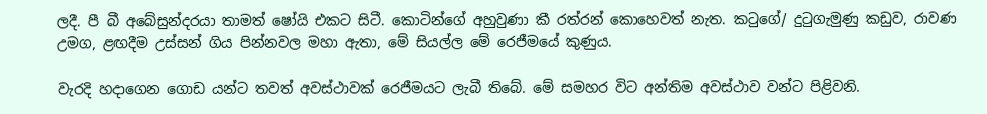ලදී. පී බී අබේසුන්දරයා තාමත් ෂෝයි එකට සිටී. කොටින්ගේ අහුවුණා කී රත්රන් කොහෙවත් නැත. කටුගේ/ දුටුගැමුණු කඩුව, රාවණ උමග, ළඟදීම උස්සන් ගිය පින්නවල මහා ඇතා, මේ සියල්ල මේ රෙජීමයේ කුණුය.

වැරදි හදාගෙන ගොඩ යන්ට තවත් අවස්ථාවක් රෙජීමයට ලැබී තිබේ. මේ සමහර විට අන්තිම අවස්ථාව වන්ට පිළිවනි.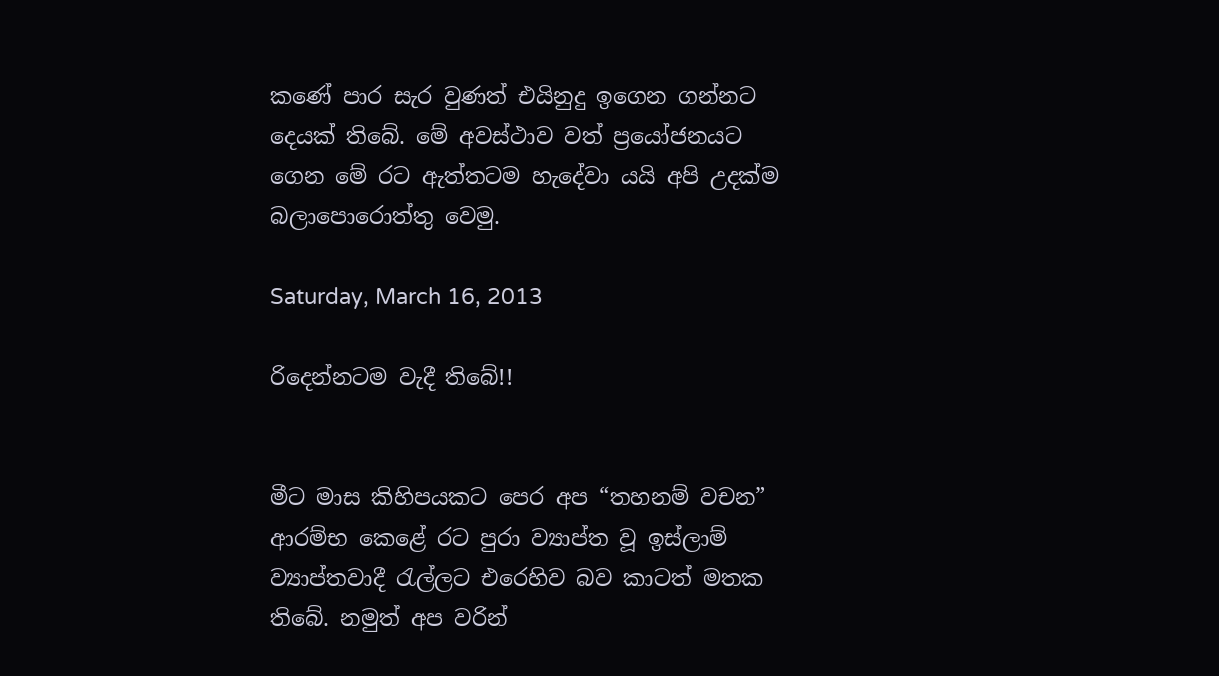කණේ පාර සැර වුණත් එයිනුදු ඉගෙන ගන්නට දෙයක් තිබේ. මේ අවස්ථාව වත් ප්‍රයෝජනයට ගෙන මේ රට ඇත්තටම හැදේවා යයි අපි උදක්ම බලාපොරොත්තු වෙමු.

Saturday, March 16, 2013

රිදෙන්නටම වැදී තිබේ!!


මීට මාස කිහිපයකට පෙර අප “තහනම් වචන” ආරම්භ කෙළේ රට පුරා ව්‍යාප්ත වූ ඉස්ලාම් ව්‍යාප්තවාදී රැල්ලට එරෙහිව බව කාටත් මතක තිබේ. නමුත් අප වරින්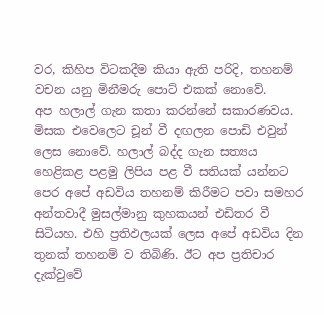වර, කිහිප විටකදීම කියා ඇති පරිදි, තහනම් වචන යනු මිනීමරු පොට් එකක් නොවේ.
අප හලාල් ගැන කතා කරන්නේ සකාරණවය. මිසක එවෙලෙට චූන් වී දඟලන පොඩි එවුන් ලෙස නොවේ. හලාල් බද්ද ගැන සත්‍යය හෙළිකළ පළමු ලිපිය පළ වී සතියක් යන්නට පෙර අපේ අඩවිය තහනම් කිරීමට පවා සමහර අන්තවාදී මුසල්මානු කුහකයන් එඩිතර වී සිටියහ. එහි ප්‍රතිඵලයක් ලෙස අපේ අඩවිය දින තුනක් තහනම් ව තිබිණි. ඊට අප ප්‍රතිචාර දැක්වුවේ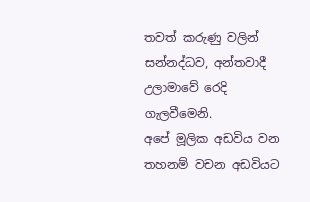තවත් කරුණු වලින් සන්නද්ධව, අන්තවාදී උලාමාවේ රෙදි ගැලවීමෙනි.
අපේ මූලික අඩවිය වන තහනම් වචන අඩවියට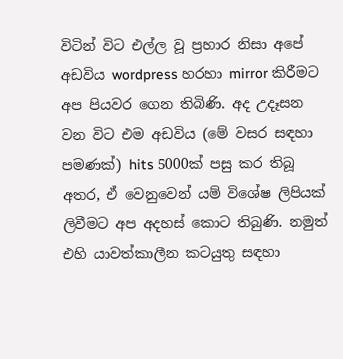විටින් විට එල්ල වූ ප්‍රහාර නිසා අපේ අඩවිය wordpress හරහා mirror කිරීමට අප පියවර ගෙන තිබිණි. අද උදෑසන වන විට එම අඩවිය (මේ වසර සඳහා පමණක්) hits 5000ක් පසු කර තිබූ අතර, ඒ වෙනුවෙන් යම් විශේෂ ලිපියක් ලිවීමට අප අදහස් කොට තිබුණි. නමුත් එහි යාවත්කාලීන කටයුතු සඳහා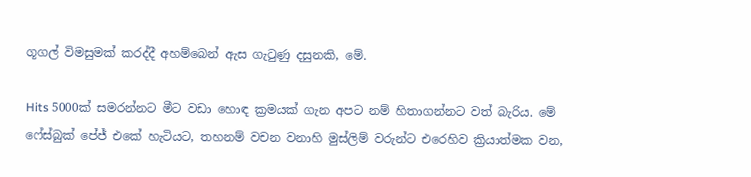ගූගල් විමසුමක් කරද්දී අහම්බෙන් ඇස ගැටුණු දසුනකි, මේ.

Hits 5000ක් සමරන්නට මීට වඩා හොඳ ක්‍රමයක් ගැන අපට නම් හිතාගන්නට වත් බැරිය. මේ ෆේස්බුක් පේජ් එකේ හැටියට, තහනම් වචන වනාහි මුස්ලිම් වරුන්ට එරෙහිව ක්‍රියාත්මක වන,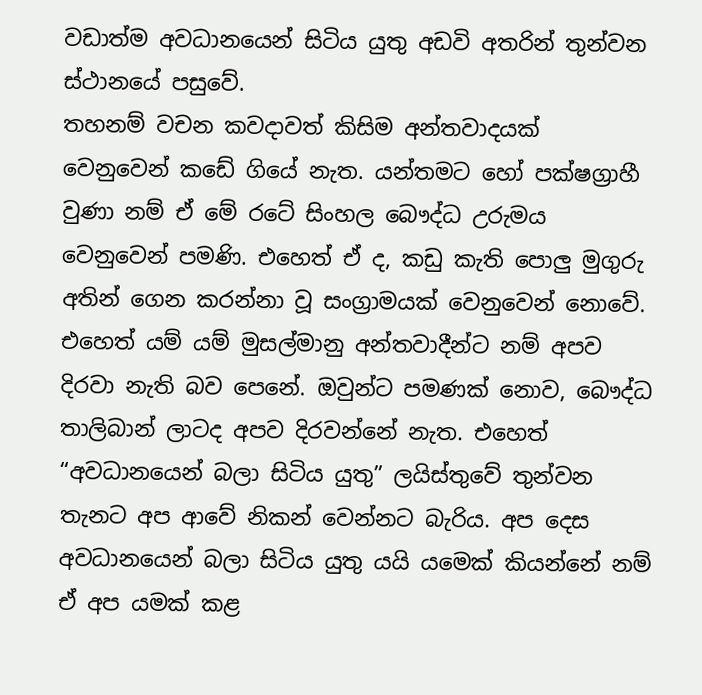වඩාත්ම අවධානයෙන් සිටිය යුතු අඩවි අතරින් තුන්වන ස්ථානයේ පසුවේ.
තහනම් වචන කවදාවත් කිසිම අන්තවාදයක් වෙනුවෙන් කඩේ ගියේ නැත. යන්තමට හෝ පක්ෂග්‍රාහී වුණා නම් ඒ මේ රටේ සිංහල බෞද්ධ උරුමය වෙනුවෙන් පමණි. එහෙත් ඒ ද, කඩු කැති පොලු මුගුරු අතින් ගෙන කරන්නා වූ සංග්‍රාමයක් වෙනුවෙන් නොවේ.
එහෙත් යම් යම් මුසල්මානු අන්තවාදීන්ට නම් අපව දිරවා නැති බව පෙනේ. ඔවුන්ට පමණක් නොව, බෞද්ධ තාලිබාන් ලාටද අපව දිරවන්නේ නැත. එහෙත් “අවධානයෙන් බලා සිටිය යුතු” ලයිස්තුවේ තුන්වන තැනට අප ආවේ නිකන් වෙන්නට බැරිය. අප දෙස අවධානයෙන් බලා සිටිය යුතු යයි යමෙක් කියන්නේ නම් ඒ අප යමක් කළ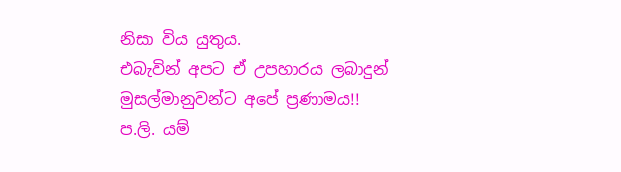නිසා විය යුතුය.
එබැවින් අපට ඒ උපහාරය ලබාදුන් මුසල්මානුවන්ට අපේ ප්‍රණාමය!!
ප.ලි. යම්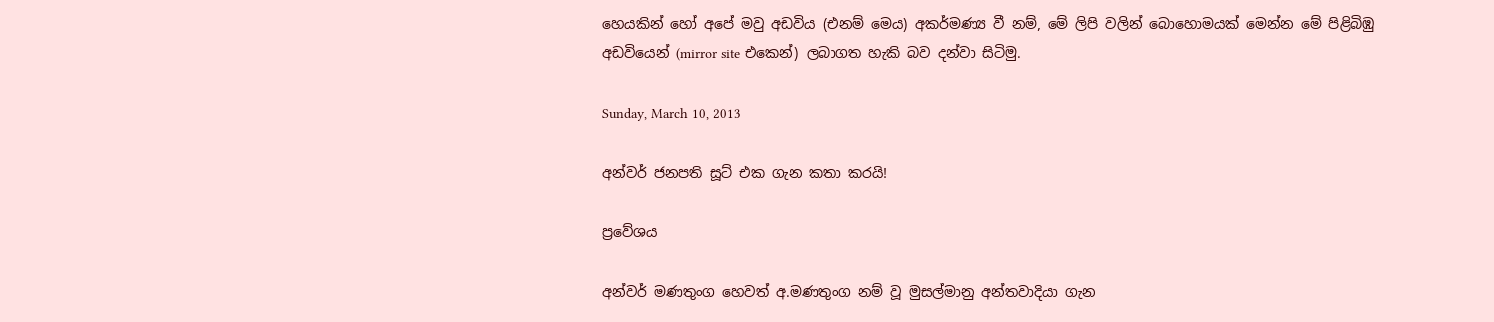හෙයකින් හෝ අපේ මවු අඩවිය (එනම් මෙය) අකර්මණ්‍ය වී නම්, මේ ලිපි වලින් බොහොමයක් මෙන්න මේ පිළිබිඹු අඩවියෙන් (mirror site එකෙන්) ලබාගත හැකි බව දන්වා සිටිමු.

Sunday, March 10, 2013

අන්වර් ජනපති සූට් එක ගැන කතා කරයි!

ප්‍රවේශය

අන්වර් මණතුංග හෙවත් අ.මණතුංග නම් වූ මුසල්මානු අන්තවාදියා ගැන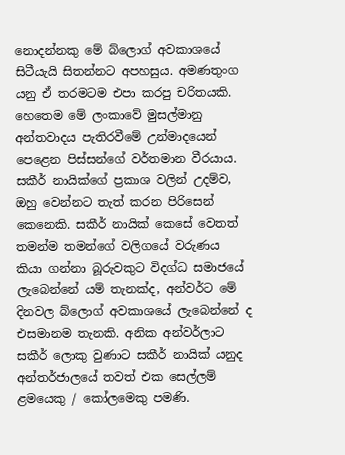නොදන්නකු මේ බ්ලොග් අවකාශයේ සිටීයැයි සිතන්නට අපහසුය. අමණතුංග යනු ඒ තරමටම එපා කරපු චරිතයකි. හෙතෙම මේ ලංකාවේ මුසල්මානු අන්තවාදය පැතිරවීමේ උන්මාදයෙන් පෙළෙන පිස්සන්ගේ වර්තමාන වීරයාය. සකීර් නායික්ගේ ප්‍රකාශ වලින් උදම්ව, ඔහු වෙන්නට තැත් කරන පිරිසෙන් කෙනෙකි. සකීර් නායික් කෙසේ වෙතත් තමන්ම තමන්ගේ වලිගයේ වරුණය කියා ගන්නා බූරුවකුට විදග්ධ සමාජයේ ලැබෙන්නේ යම් තැනක්ද, අන්වර්ට මේ දිනවල බ්ලොග් අවකාශයේ ලැබෙන්නේ ද එසමානම තැනකි. අනික අන්වර්ලාට සකීර් ලොකු වුණාට සකීර් නායික් යනුද අන්තර්ජාලයේ තවත් එක සෙල්ලම් ළමයෙකු / කෝලමෙකු පමණි.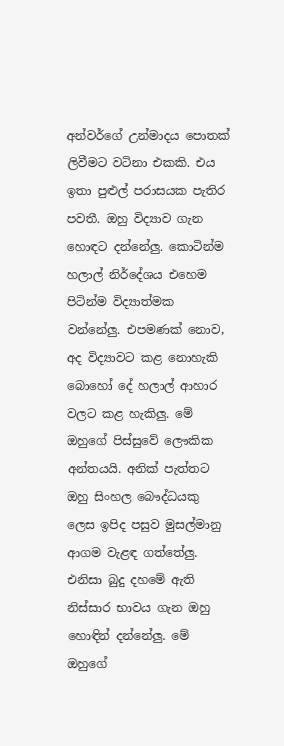අන්වර්ගේ උන්මාදය පොතක් ලිවීමට වටිනා එකකි. එය ඉතා පුළුල් පරාසයක පැතිර පවතී. ඔහු විද්‍යාව ගැන හොඳට දන්නේලු. කොටින්ම හලාල් නිර්දේශය එහෙම පිටින්ම විද්‍යාත්මක වන්නේලු. එපමණක් නොව, අද විද්‍යාවට කළ නොහැකි බොහෝ දේ හලාල් ආහාර වලට කළ හැකිලු. මේ ඔහුගේ පිස්සුවේ ලෞකික අන්තයයි. අනික් පැත්තට ඔහු සිංහල බෞද්ධයකු ලෙස ඉපිද පසුව මුසල්මානු ආගම වැළඳ ගත්තේලු. එනිසා බුදු දහමේ ඇති නිස්සාර භාවය ගැන ඔහු හොඳින් දන්නේලු. මේ ඔහුගේ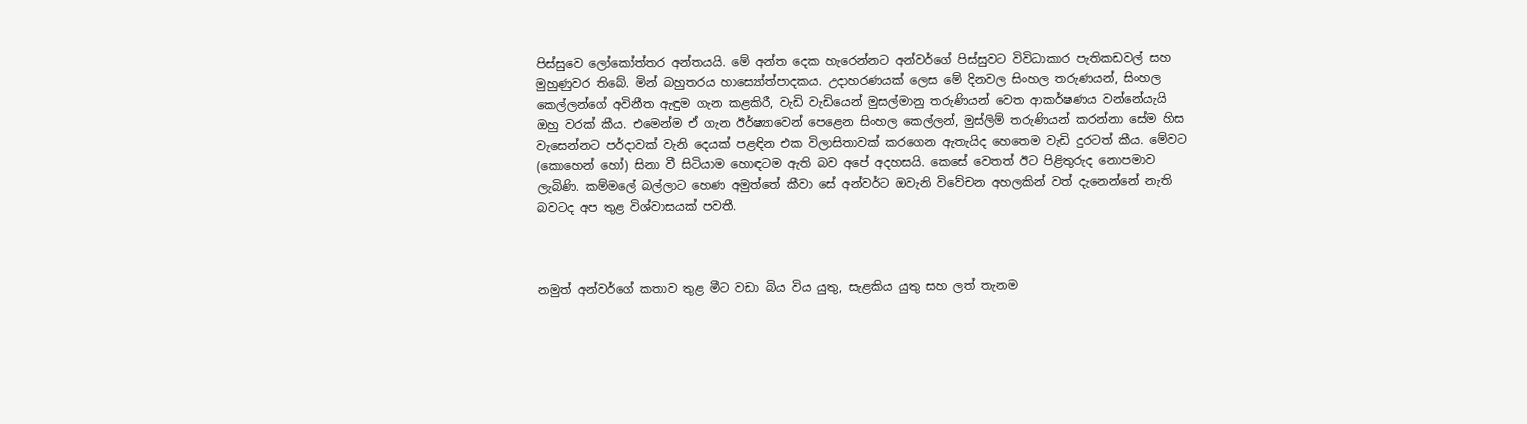පිස්සුවෙ ලෝකෝත්තර අන්තයයි. මේ අන්ත දෙක හැරෙන්නට අන්වර්ගේ පිස්සුවට විවිධාකාර පැතිකඩවල් සහ මුහුණුවර තිබේ. මින් බහුතරය හාස්‍යෝත්පාදකය. උදාහරණයක් ලෙස මේ දිනවල සිංහල තරුණයන්, සිංහල කෙල්ලන්ගේ අවිනීත ඇඳුම ගැන කළකිරී, වැඩි වැඩියෙන් මුසල්මානු තරුණියන් වෙත ආකර්ෂණය වන්නේයැයි ඔහු වරක් කීය. එමෙන්ම ඒ ගැන ඊර්ෂ්‍යාවෙන් පෙළෙන සිංහල කෙල්ලන්, මුස්ලිම් තරුණියන් කරන්නා සේම හිස වැසෙන්නට පර්දාවක් වැනි දෙයක් පළඳින එක විලාසිතාවක් කරගෙන ඇතැයිද හෙතෙම වැඩි දුරටත් කීය. මේවට (කොහෙන් හෝ) සිනා වී සිටියාම හොඳටම ඇති බව අපේ අදහසයි. කෙසේ වෙතත් ඊට පිළිතුරුද නොපමාව ලැබිණි. කම්මලේ බල්ලාට හෙණ අමුත්තේ කීවා සේ අන්වර්ට ඔවැනි විවේචන අහලකින් වත් දැනෙන්නේ නැති බවටද අප තුළ විශ්වාසයක් පවතී.



නමුත් අන්වර්ගේ කතාව තුළ මීට වඩා බිය විය යුතු, සැළකිය යුතු සහ ලත් තැනම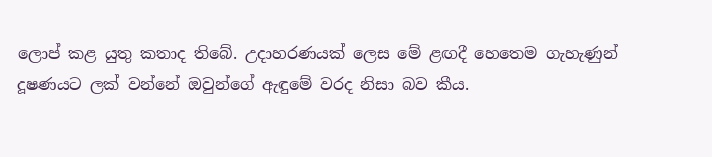ලොප් කළ යුතු කතාද තිබේ. උදාහරණයක් ලෙස මේ ළඟදී හෙතෙම ගැහැණුන් දූෂණයට ලක් වන්නේ ඔවුන්ගේ ඇඳුමේ වරද නිසා බව කීය.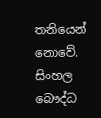තනියෙන් නොවේ. සිංහල බෞද්ධ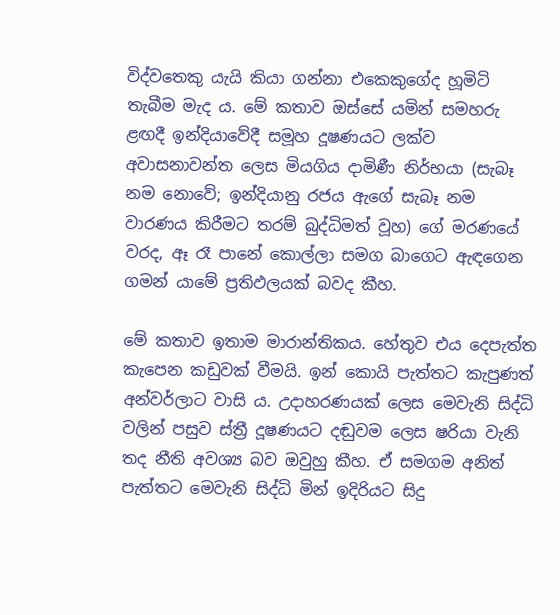විද්වතෙකු යැයි කියා ගන්නා එකෙකුගේද හූමිටි තැබීම මැද ය. මේ කතාව ඔස්සේ යමින් සමහරු ළඟදී ඉන්දියාවේදී සමූහ දූෂණයට ලක්ව අවාසනාවන්ත ලෙස මියගිය දාමිණී නිර්භයා (සැබෑ නම නොවේ; ඉන්දියානු රජය ඇගේ සැබෑ නම වාරණය කිරීමට තරම් බුද්ධිමත් වූහ) ගේ මරණයේ වරද, ඈ රෑ පානේ කොල්ලා සමග බාගෙට ඇඳගෙන ගමන් යාමේ ප්‍රතිඵලයක් බවද කීහ.

මේ කතාව ඉතාම මාරාන්තිකය. හේතුව එය දෙපැත්ත කැපෙන කඩුවක් වීමයි. ඉන් කොයි පැත්තට කැපුණත් අන්වර්ලාට වාසි ය. උදාහරණයක් ලෙස මෙවැනි සිද්ධි වලින් පසුව ස්ත්‍රී දූෂණයට දඬුවම ලෙස ෂරියා වැනි තද නීති අවශ්‍ය බව ඔවුහු කීහ. ඒ සමගම අනිත් පැත්තට මෙවැනි සිද්ධි මින් ඉදිරියට සිදු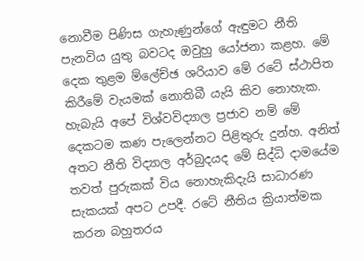නොවීම පිණිස ගැහැණුන්ගේ ඇඳුමට නීති පැනවිය යුතු බවටද ඔවුහු යෝජනා කළහ. මේ දෙක තුළම ම්ලේච්ඡ ශරියාව මේ රටේ ස්ථාපිත කිරීමේ වැයමක් නොතිබී යැයි කිව නොහැක. හැබැයි අපේ විශ්වවිද්‍යාල ප්‍රජාව නම් මේ දෙකටම කණ පැලෙන්නට පිළිතුරු දුන්හ. අනිත් අතට නීති විද්‍යාල අර්බුදයද මේ සිද්ධි දාමයේම තවත් පුරුකක් විය නොහැකිදැයි සාධාරණ සැකයක් අපට උපදී. රටේ නීතිය ක්‍රියාත්මක කරන බහුතරය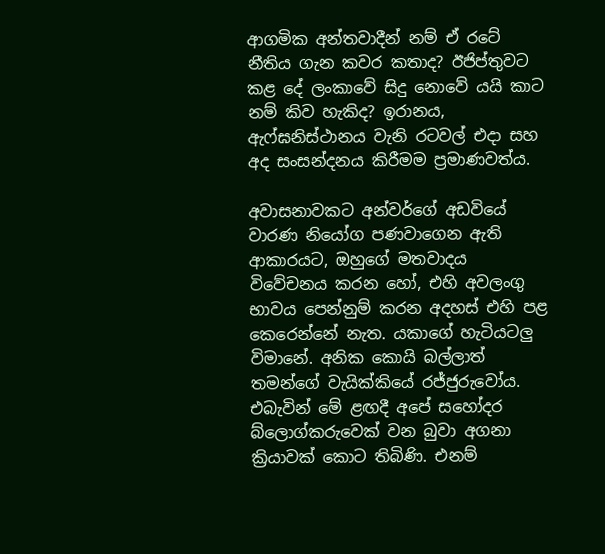ආගමික අන්තවාදීන් නම් ඒ රටේ නීතිය ගැන කවර කතාද? ඊජිප්තුවට කළ දේ ලංකාවේ සිදු නොවේ යයි කාට නම් කිව හැකිද? ඉරානය, ඇෆ්ඝනිස්ථානය වැනි රටවල් එදා සහ අද සංසන්දනය කිරීමම ප්‍රමාණවත්ය.

අවාසනාවකට අන්වර්ගේ අඩවියේ වාරණ නියෝග පණවාගෙන ඇති ආකාරයට, ඔහුගේ මතවාදය විවේචනය කරන හෝ, එහි අවලංගු භාවය පෙන්නුම් කරන අදහස් එහි පළ කෙරෙන්නේ නැත. යකාගේ හැටියටලු විමානේ. අනික කොයි බල්ලාත් තමන්ගේ වැයික්කියේ රජ්ජුරුවෝය. එබැවින් මේ ළඟදී අපේ සහෝදර බ්ලොග්කරුවෙක් වන බුවා අගනා ක්‍රියාවක් කොට තිබිණි. එනම්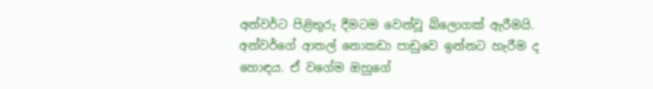අන්වර්ට පිළිතුරු දීමටම වෙන්වූ බ්ලොගක් ඇරීමයි. අන්වර්ගේ ආතල් නොකඩා පාඩුවෙ ඉන්නට හැරීම ද හොඳය. ඒ වගේම ඔහුගේ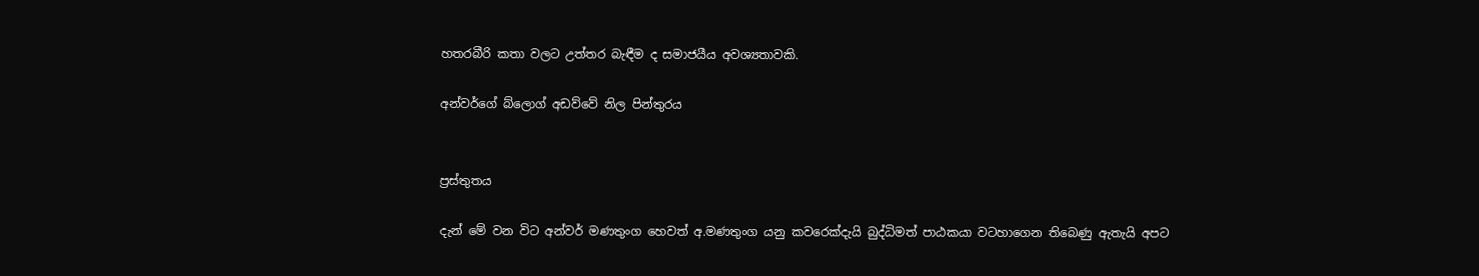හතරබීරි කතා වලට උත්තර බැඳීම ද සමාජයීය අවශ්‍යතාවකි.

අන්වර්ගේ බ්ලොග් අඩව්වේ නිල පින්තුරය


ප්‍රස්තුතය

දැන් මේ වන විට අන්වර් මණතුංග හෙවත් අ.මණතුංග යනු කවරෙක්දැයි බුද්ධිමත් පාඨකයා වටහාගෙන තිබෙණු ඇතැයි අපට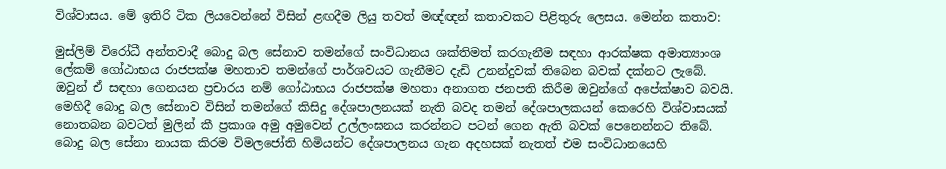විශ්වාසය. මේ ඉතිරි ටික ලියවෙන්නේ විසින් ළඟදීම ලියු තවත් මඥ්ඥන් කතාවකට පිළිතුරු ලෙසය. මෙන්න කතාව:

මුස්ලිම් විරෝධී අන්තවාදී බොදු බල සේනාව තමන්ගේ සංවිධානය ශක්තිමත් කරගැනීම සඳහා ආරක්ෂක අමාත්‍යාංශ ලේකම් ගෝඨාභය රාජපක්ෂ මහතාව තමන්ගේ පාර්ශවයට ගැනීමට දැඩි උනන්දුවක් තිබෙන බවක් දක්නට ලැබේ. ඔවුන් ඒ සඳහා ගෙනයන ප්‍රචාරය නම් ගෝඨාභය රාජපක්ෂ මහතා අනාගත ජනපති කිරීම ඔවුන්ගේ අපේක්ෂාව බවයි. මෙහිදී බොදු බල සේනාව විසින් තමන්ගේ කිසිදු දේශපාලනයක් නැති බවද තමන් දේශපාලකයන් කෙරෙහි විශ්වාසයක් නොතබන බවටත් මුලින් කී ප්‍රකාශ අමු අමුවෙන් උල්ලංඝනය කරන්නට පටන් ගෙන ඇති බවක් පෙනෙන්නට තිබේ. බොදු බල සේනා නායක කිරම විමලජෝති හිමියන්ට දේශපාලනය ගැන අදහසක් නැතත් එම සංවිධානයෙහි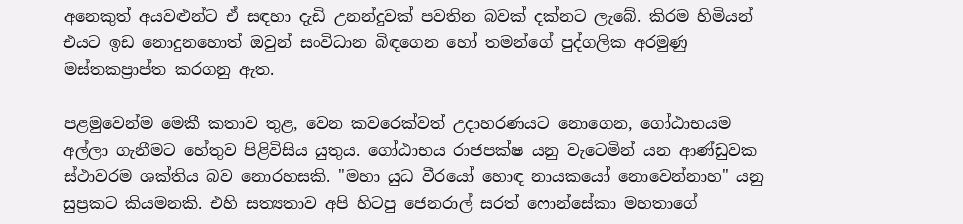අනෙකුත් අයවළුන්ට ඒ සඳහා දැඩි උනන්දුවක් පවතින බවක් දක්නට ලැබේ. කිරම හිමියන් එයට ඉඩ නොදුනහොත් ඔවුන් සංවිධාන බිඳගෙන හෝ තමන්ගේ පුද්ගලික අරමුණු මස්තකප්‍රාප්ත කරගනු ඇත.

පළමුවෙන්ම මෙකී කතාව තුළ, වෙන කවරෙක්වත් උදාහරණයට නොගෙන, ගෝඨාභයම අල්ලා ගැනීමට හේතුව පිළිවිසිය යුතුය. ගෝඨාභය රාජපක්ෂ යනු වැටෙමින් යන ආණ්ඩුවක ස්ථාවරම ශක්තිය බව නොරහසකි. "මහා යුධ වීරයෝ හොඳ නායකයෝ නොවෙන්නාහ" යනු සුප්‍රකට කියමනකි. එහි සත්‍යතාව අපි හිටපු ජෙනරාල් සරත් ෆොන්සේකා මහතාගේ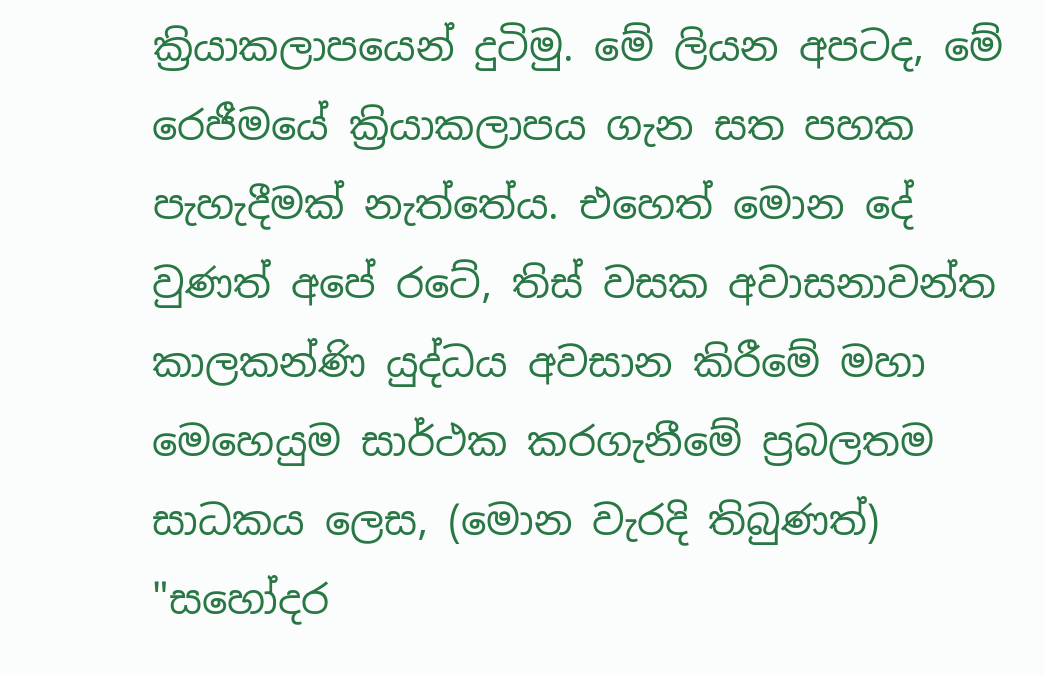ක්‍රියාකලාපයෙන් දුටිමු. මේ ලියන අපටද, මේ රෙජීමයේ ක්‍රියාකලාපය ගැන සත පහක පැහැදීමක් නැත්තේය. එහෙත් මොන දේ වුණත් අපේ රටේ, තිස් වසක අවාසනාවන්ත කාලකන්ණි යුද්ධය අවසාන කිරීමේ මහා මෙහෙයුම සාර්ථක කරගැනීමේ ප්‍රබලතම සාධකය ලෙස, (මොන වැරදි තිබුණත්) "සහෝදර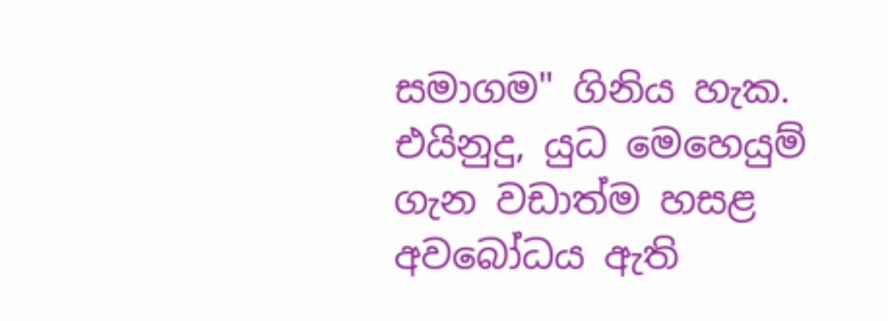සමාගම" ගිනිය හැක. එයිනුදු, යුධ මෙහෙයුම් ගැන වඩාත්ම හසළ අවබෝධය ඇති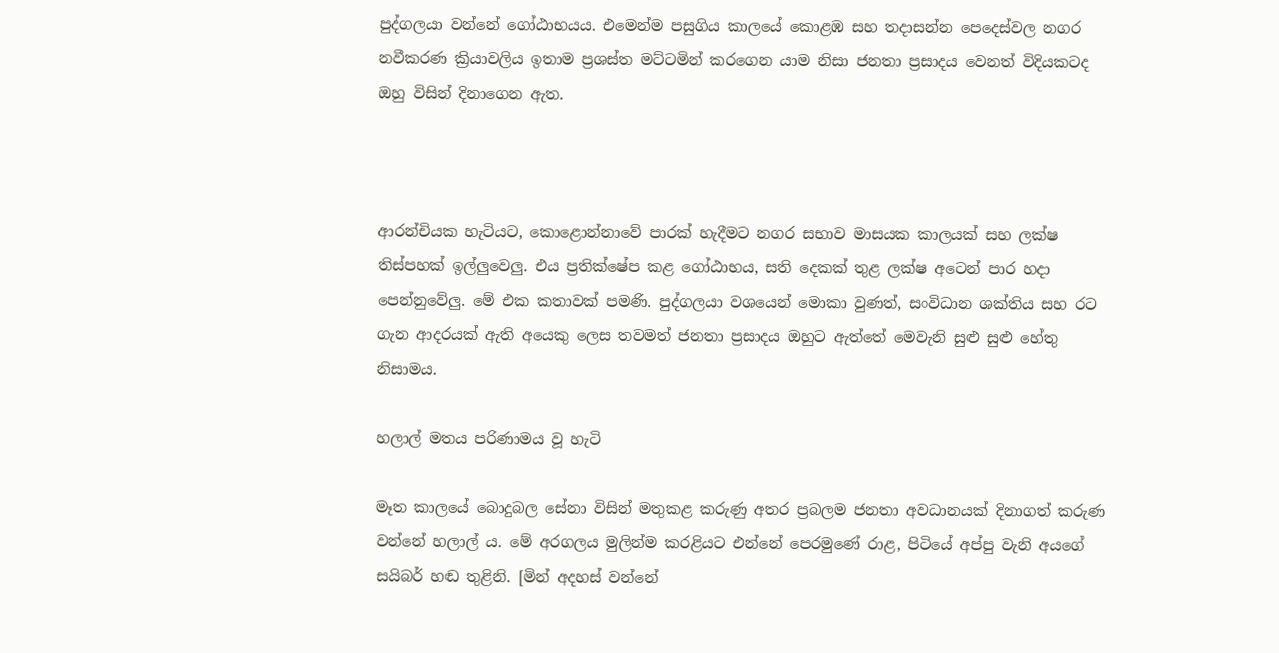පුද්ගලයා වන්නේ ගෝඨාභයය. එමෙන්ම පසුගිය කාලයේ කොළඹ සහ තදාසන්න පෙදෙස්වල නගර නවීකරණ ක්‍රියාවලිය ඉතාම ප්‍රශස්ත මට්ටමින් කරගෙන යාම නිසා ජනතා ප්‍රසාදය වෙනත් විදියකටද ඔහු විසින් දිනාගෙන ඇත.



ආරන්චියක හැටියට, කොළොන්නාවේ පාරක් හැදීමට නගර සභාව මාසයක කාලයක් සහ ලක්ෂ තිස්පහක් ඉල්ලුවෙලු. එය ප්‍රතික්ෂේප කළ ගෝඨාභය, සති දෙකක් තුළ ලක්ෂ අටෙන් පාර හදා පෙන්නුවේලු. මේ එක කතාවක් පමණි. පුද්ගලයා වශයෙන් මොකා වුණත්, සංවිධාන ශක්තිය සහ රට ගැන ආදරයක් ඇති අයෙකු ලෙස තවමත් ජනතා ප්‍රසාදය ඔහුට ඇත්තේ මෙවැනි සුළු සුළු හේතු නිසාමය.

හලාල් මතය පරිණාමය වූ හැටි

මෑත කාලයේ බොදුබල සේනා විසින් මතුකළ කරුණු අතර ප්‍රබලම ජනතා අවධානයක් දිනාගත් කරුණ වන්නේ හලාල් ය. මේ අරගලය මුලින්ම කරළියට එන්නේ පෙරමුණේ රාළ, පිටියේ අප්පු වැනි අයගේ සයිබර් හඬ තුළිනි. [මින් අදහස් වන්නේ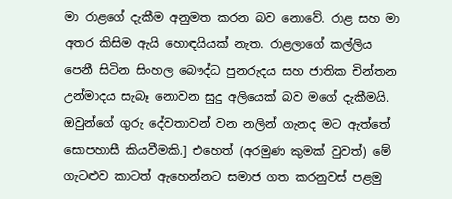මා රාළගේ දැකීම අනුමත කරන බව නොවේ. රාළ සහ මා අතර කිසිම ඇයි හොඳයියක් නැත. රාළලාගේ කල්ලිය පෙනී සිටින සිංහල බෞද්ධ පුනරුදය සහ ජාතික චින්තන උන්මාදය සැබෑ නොවන සුදු අලියෙක් බව මගේ දැකීමයි. ඔවුන්ගේ ගුරු දේවතාවන් වන නලින් ගැනද මට ඇත්තේ සොපහාසී කියවීමකි.] එහෙත් (අරමුණ කුමක් වුවත්) මේ ගැටළුව කාටත් ඇහෙන්නට සමාජ ගත කරනුවස් පළමු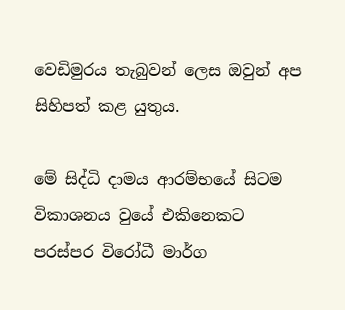වෙඩිමුරය තැබුවන් ලෙස ඔවුන් අප සිහිපත් කළ යුතුය.

මේ සිද්ධි දාමය ආරම්භයේ සිටම විකාශනය වුයේ එකිනෙකට පරස්පර විරෝධී මාර්ග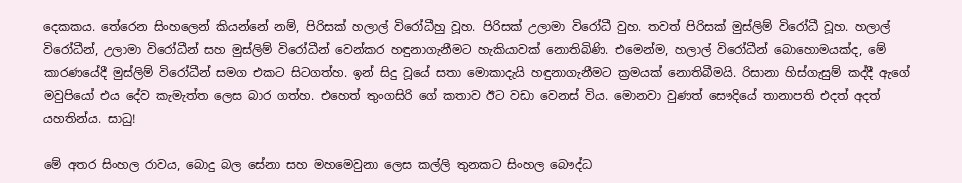දෙකකය. තේරෙන සිංහලෙන් කියන්නේ නම්, පිරිසක් හලාල් විරෝධීහු වූහ. පිරිසක් උලාමා විරෝධී වුහ. තවත් පිරිසක් මුස්ලිම් විරෝධී වූහ. හලාල් විරෝධීන්, උලාමා විරෝධීන් සහ මුස්ලිම් විරෝධීන් වෙන්කර හඳුනාගැනීමට හැකියාවක් නොතිබිණි. එමෙන්ම, හලාල් විරෝධීන් බොහොමයක්ද, මේ කාරණයේදී මුස්ලිම් විරෝධීන් සමග එකට සිටගත්හ. ඉන් සිදු වූයේ සතා මොකාදැයි හඳුනාගැනීමට ක්‍රමයක් නොතිබීමයි. රිසානා හිස්ගැසුම් කද්දී ඇගේ මවුපියෝ එය දේව කැමැත්ත ලෙස බාර ගත්හ. එහෙත් තුංගසිරි ගේ කතාව ඊට වඩා වෙනස් විය. මොනවා වුණත් සෞදියේ තානාපති එදත් අදත් යහතින්ය. සාධු!

මේ අතර සිංහල රාවය, බොදු බල සේනා සහ මහමෙවුනා ලෙස කල්ලි තුනකට සිංහල බෞද්ධ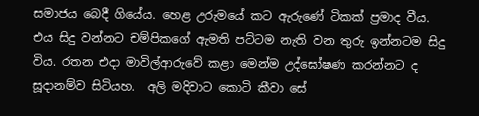සමාජය බෙදී ගියේය. හෙළ උරුමයේ කට ඇරුණේ ටිකක් ප්‍රමාද වීය. එය සිදු වන්නට චම්පිකගේ ඇමති පට්ටම නැති වන තුරු ඉන්නටම සිදු විය. රතන එදා මාවිල්ආරුවේ කළා මෙන්ම උද්ඝෝෂණ කරන්නට ද සූදානම්ව සිටියහ.  අලි මදිවාට කොටි කීවා සේ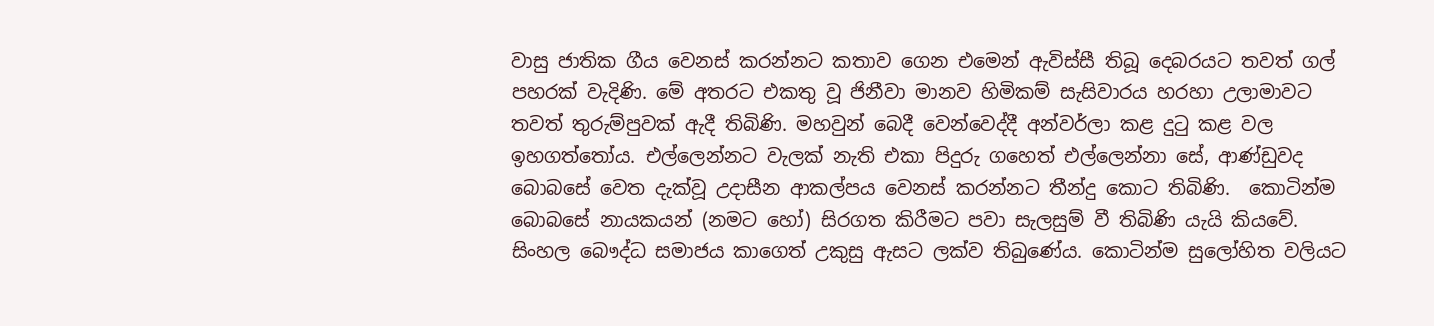වාසු ජාතික ගීය වෙනස් කරන්නට කතාව ගෙන එමෙන් ඇවිස්සී තිබූ දෙබරයට තවත් ගල් පහරක් වැදිණි. මේ අතරට එකතු වූ ජිනීවා මානව හිමිකම් සැසිවාරය හරහා උලාමාවට තවත් තුරුම්පුවක් ඇදී තිබිණි. මහවුන් බෙදී වෙන්වෙද්දී අන්වර්ලා කළ දුටු කළ වල ඉහගත්තෝය. එල්ලෙන්නට වැලක් නැති එකා පිදුරු ගහෙත් එල්ලෙන්නා සේ, ආණ්ඩුවද බොබසේ වෙත දැක්වූ උදාසීන ආකල්පය වෙනස් කරන්නට තීන්දු කොට තිබිණි.  කොටින්ම බොබසේ නායකයන් (නමට හෝ) සිරගත කිරීමට පවා සැලසුම් වී තිබිණි යැයි කියවේ. සිංහල බෞද්ධ සමාජය කාගෙත් උකුසු ඇසට ලක්ව තිබුණේය. කොටින්ම සුලෝහිත වලියට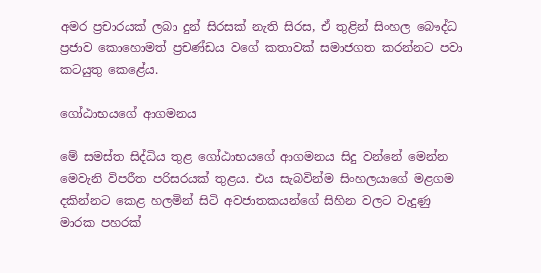අමර ප්‍රචාරයක් ලබා දුන් සිරසක් නැති සිරස, ඒ තුළින් සිංහල බෞද්ධ ප්‍රජාව කොහොමත් ප්‍රචණ්ඩය වගේ කතාවක් සමාජගත කරන්නට පවා කටයුතු කෙළේය.

ගෝඨාභයගේ ආගමනය

මේ සමස්ත සිද්ධිය තුළ ගෝඨාභයගේ ආගමනය සිදු වන්නේ මෙන්න මෙවැනි විපරීත පරිසරයක් තුළය. එය සැබවින්ම සිංහලයාගේ මළගම දකින්නට කෙළ හලමින් සිටි අවජාතකයන්ගේ සිහින වලට වැදුණු මාරක පහරක්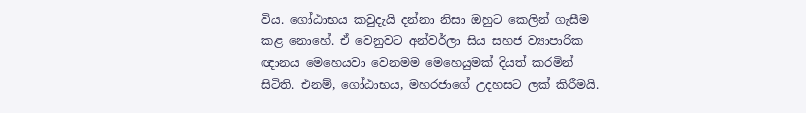විය. ගෝඨාභය කවුදැයි දන්නා නිසා ඔහුට කෙලින් ගැසීම කළ නොහේ. ඒ වෙනුවට අන්වර්ලා සිය සහජ ව්‍යාපාරික ඥානය මෙහෙයවා වෙනමම මෙහෙයුමක් දියත් කරමින් සිටිති. එනම්, ගෝඨාභය, මහරජාගේ උදහසට ලක් කිරීමයි.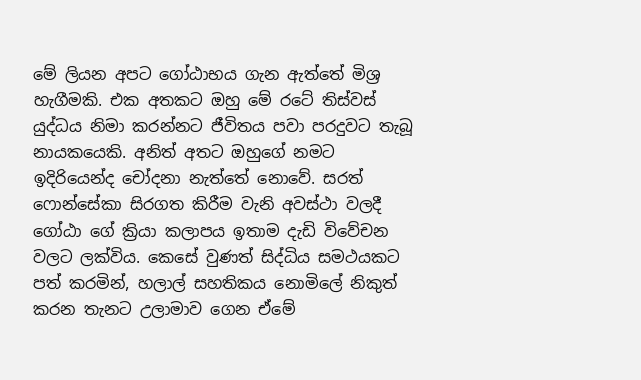මේ ලියන අපට ගෝඨාභය ගැන ඇත්තේ මිශ්‍ර හැගීමකි. එක අතකට ඔහු මේ රටේ තිස්වස් යුද්ධය නිමා කරන්නට ජීවිතය පවා පරදුවට තැබූ නායකයෙකි. අනිත් අතට ඔහුගේ නමට ඉදිරියෙන්ද චෝදනා නැත්තේ නොවේ. සරත් ෆොන්සේකා සිරගත කිරීම වැනි අවස්ථා වලදී ගෝඨා ගේ ක්‍රියා කලාපය ඉතාම දැඩි විවේචන වලට ලක්විය. කෙසේ වුණත් සිද්ධිය සමථයකට පත් කරමින්, හලාල් සහතිකය නොමිලේ නිකුත් කරන තැනට උලාමාව ගෙන ඒමේ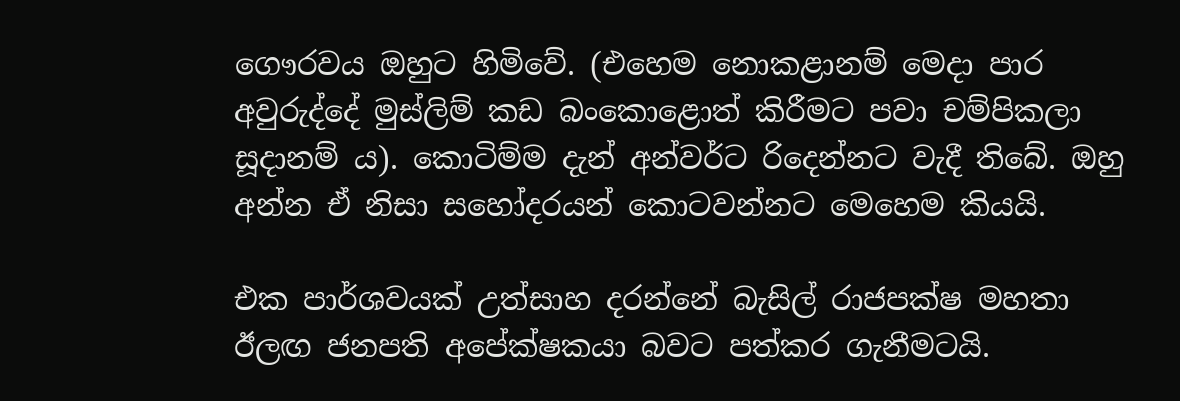ගෞරවය ඔහුට හිමිවේ. (එහෙම නොකළානම් මෙදා පාර අවුරුද්දේ මුස්ලිම් කඩ බංකොළොත් කිරීමට පවා චම්පිකලා සූදානම් ය). කොටිම්ම දැන් අන්වර්ට රිදෙන්නට වැදී තිබේ. ඔහු අන්න ඒ නිසා සහෝදරයන් කොටවන්නට මෙහෙම කියයි.

එක පාර්ශවයක් උත්සාහ දරන්නේ බැසිල් රාජපක්ෂ මහතා ඊලඟ ජනපති අපේක්ෂකයා බවට පත්කර ගැනීමටයි.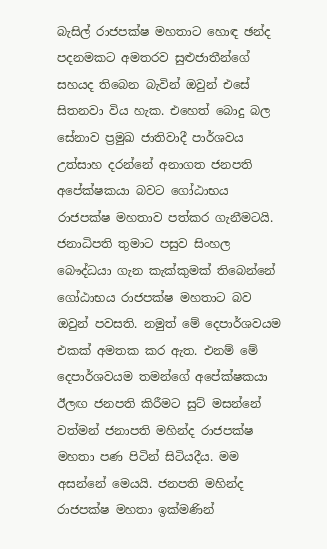බැසිල් රාජපක්ෂ මහතාට හොඳ ඡන්ද පදනමකට අමතරව සුළුජාතීන්ගේ සහයද තිබෙන බැවින් ඔවුන් එසේ සිතනවා විය හැක. එහෙත් බොදු බල සේනාව ප්‍රමුඛ ජාතිවාදී පාර්ශවය උත්සාහ දරන්නේ අනාගත ජනපති අපේක්ෂකයා බවට ගෝඨාභය රාජපක්ෂ මහතාව පත්කර ගැනීමටයි. ජනාධිපති තුමාට පසුව සිංහල බෞද්ධයා ගැන කැක්කුමක් තිබෙන්නේ ගෝඨාභය රාජපක්ෂ මහතාට බව ඔවුන් පවසති. නමුත් මේ දෙපාර්ශවයම එකක් අමතක කර ඇත. එනම් මේ දෙපාර්ශවයම තමන්ගේ අපේක්ෂකයා ඊලඟ ජනපති කිරීමට සුට් මසන්නේ වත්මන් ජනාපති මහින්ද රාජපක්ෂ මහතා පණ පිටින් සිටියදීය. මම අසන්නේ මෙයයි. ජනපති මහින්ද රාජපක්ෂ මහතා ඉක්මණින්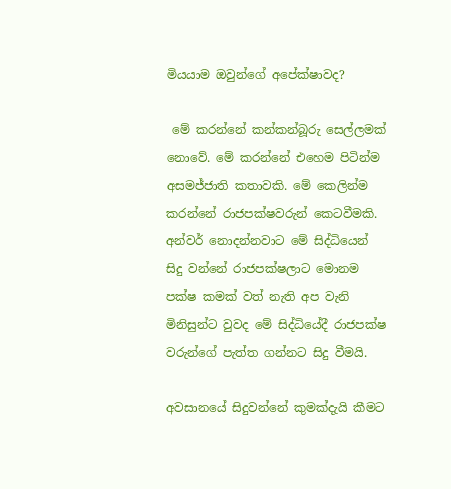මියයාම ඔවුන්ගේ අපේක්ෂාවද?

 මේ කරන්නේ කන්කන්බූරු සෙල්ලමක් නොවේ. මේ කරන්නේ එහෙම පිටින්ම අසමජ්ජාති කතාවකි. මේ කෙලින්ම කරන්නේ රාජපක්ෂවරුන් කෙටවීමකි. අන්වර් නොදන්නවාට මේ සිද්ධියෙන් සිදු වන්නේ රාජපක්ෂලාට මොනම පක්ෂ කමක් වත් නැති අප වැනි මිනිසුන්ට වුවද මේ සිද්ධියේදී රාජපක්ෂ වරුන්ගේ පැත්ත ගන්නට සිදු වීමයි.

අවසානයේ සිදුවන්නේ කුමක්දැයි කීමට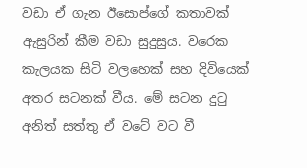වඩා ඒ ගැන ඊසොප්ගේ කතාවක් ඇසුරින් කීම වඩා සුදුසුය. වරෙක කැලයක සිටි වලහෙක් සහ දිවියෙක් අතර සටනක් වීය. මේ සටන දුටු අනිත් සත්තු ඒ වටේ වට වී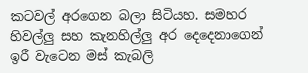කටවල් අරගෙන බලා සිටියහ. සමහර හිවල්ලු සහ කැනහිල්ලු අර දෙදෙනාගෙන් ඉරී වැටෙන මස් කැබලි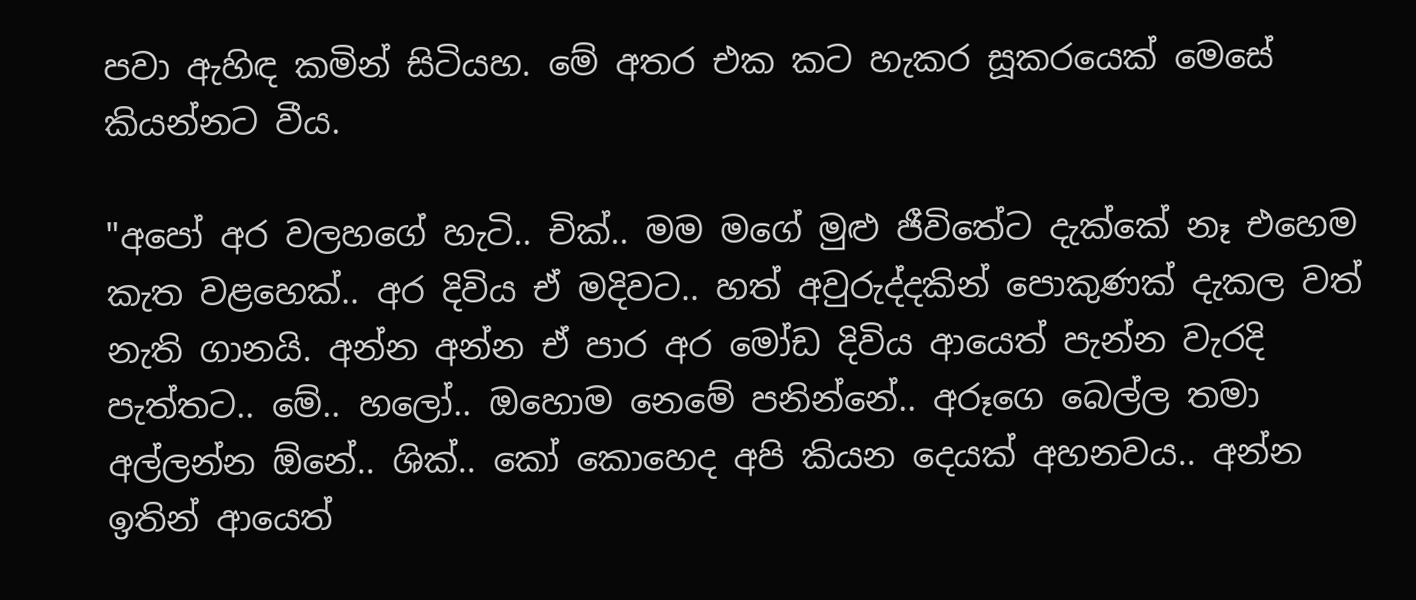පවා ඇහිඳ කමින් සිටියහ. මේ අතර එක කට හැකර සූකරයෙක් මෙසේ කියන්නට වීය.

"අපෝ අර වලහගේ හැටි.. චික්.. මම මගේ මුළු ජීවිතේට දැක්කේ නෑ එහෙම කැත වළහෙක්.. අර දිවිය ඒ මදිවට.. හත් අවුරුද්දකින් පොකුණක් දැකල වත් නැති ගානයි. අන්න අන්න ඒ පාර අර මෝඩ දිවිය ආයෙත් පැන්න වැරදි පැත්තට.. මේ.. හලෝ.. ඔහොම නෙමේ පනින්නේ.. අරූගෙ බෙල්ල තමා අල්ලන්න ඕනේ.. ශික්.. කෝ කොහෙද අපි කියන දෙයක් අහනවය.. අන්න ඉතින් ආයෙත්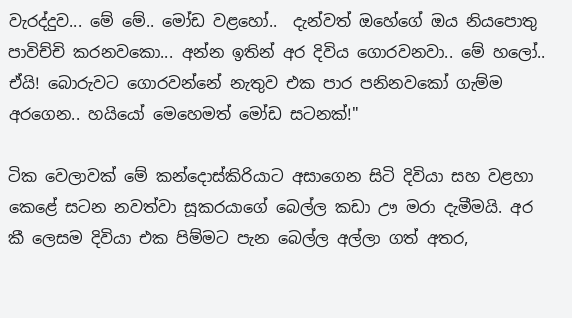වැරද්දුව... මේ මේ.. මෝඩ වළහෝ..  දැන්වත් ඔහේගේ ඔය නියපොතු පාවිච්චි කරනවකො... අන්න ඉතින් අර දිවිය ගොරවනවා.. මේ හලෝ.. ඒයි! බොරුවට ගොරවන්නේ නැතුව එක පාර පනිනවකෝ ගැම්ම අරගෙන.. හයියෝ මෙහෙමත් මෝඩ සටනක්!"

ටික වෙලාවක් මේ කන්දොස්කිරියාට අසාගෙන සිටි දිවියා සහ වළහා කෙළේ සටන නවත්වා සූකරයාගේ බෙල්ල කඩා ඌ මරා දැමීමයි. අර කී ලෙසම දිවියා එක පිම්මට පැන බෙල්ල අල්ලා ගත් අතර,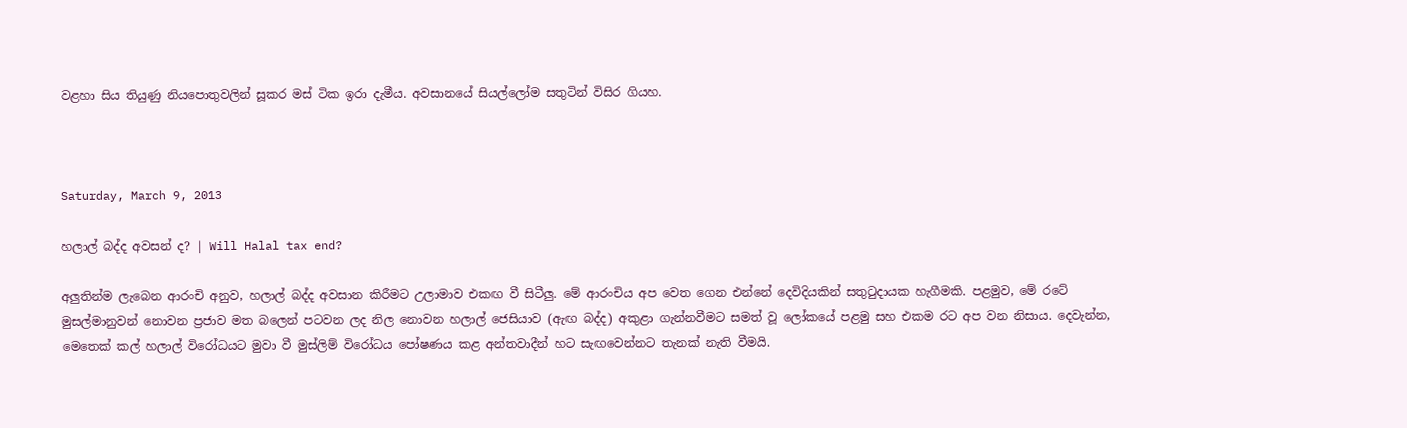වළහා සිය තියුණු නියපොතුවලින් සූකර මස් ටික ඉරා දැමීය. අවසානයේ සියල්ලෝම සතුටින් විසිර ගියහ.



Saturday, March 9, 2013

හලාල් බද්ද අවසන් ද? | Will Halal tax end?

අලුතින්ම ලැබෙන ආරංචි අනුව, හලාල් බද්ද අවසාන කිරීමට උලාමාව එකඟ වී සිටීලු. මේ ආරංචිය අප වෙත ගෙන එන්නේ දෙවිදියකින් සතුටුදායක හැගීමකි. පළමුව, මේ රටේ මුසල්මානුවන් නොවන ප්‍රජාව මත බලෙන් පටවන ලද නිල නොවන හලාල් ජෙසියාව (ඇඟ බද්ද) අකුළා ගැන්නවීමට සමත් වූ ලෝකයේ පළමු සහ එකම රට අප වන නිසාය. දෙවැන්න, මෙතෙක් කල් හලාල් විරෝධයට මුවා වී මුස්ලිම් විරෝධය පෝෂණය කළ අන්තවාදීන් හට සැඟවෙන්නට තැනක් නැති වීමයි.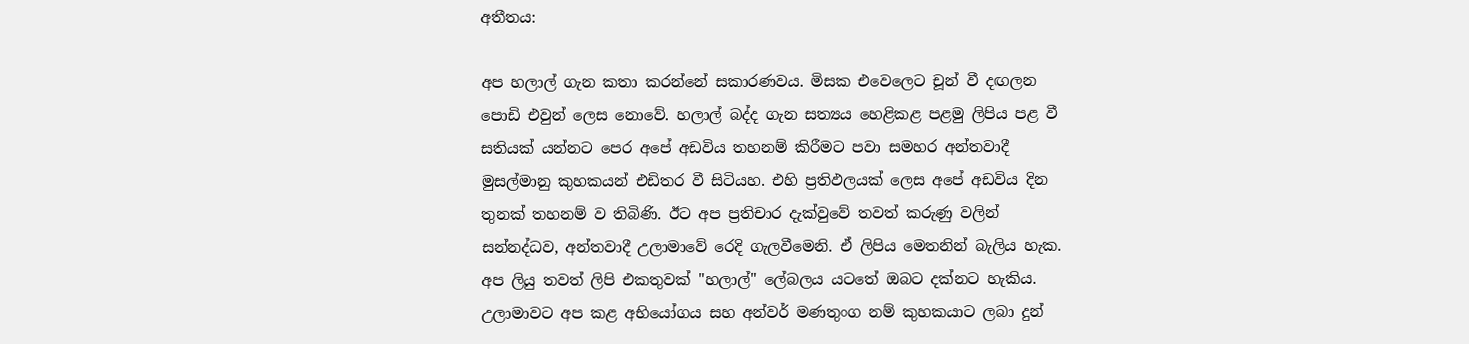අතීතය:

අප හලාල් ගැන කතා කරන්නේ සකාරණවය. මිසක එවෙලෙට චූන් වී දඟලන පොඩි එවුන් ලෙස නොවේ. හලාල් බද්ද ගැන සත්‍යය හෙළිකළ පළමු ලිපිය පළ වී සතියක් යන්නට පෙර අපේ අඩවිය තහනම් කිරීමට පවා සමහර අන්තවාදී මුසල්මානු කුහකයන් එඩිතර වී සිටියහ. එහි ප්‍රතිඵලයක් ලෙස අපේ අඩවිය දින තුනක් තහනම් ව තිබිණි. ඊට අප ප්‍රතිචාර දැක්වුවේ තවත් කරුණු වලින් සන්නද්ධව, අන්තවාදී උලාමාවේ රෙදි ගැලවීමෙනි. ඒ ලිපිය මෙතනින් බැලිය හැක. අප ලියු තවත් ලිපි එකතුවක් "හලාල්" ලේබලය යටතේ ඔබට දක්නට හැකිය. උලාමාවට අප කළ අභියෝගය සහ අන්වර් මණතුංග නම් කුහකයාට ලබා දුන්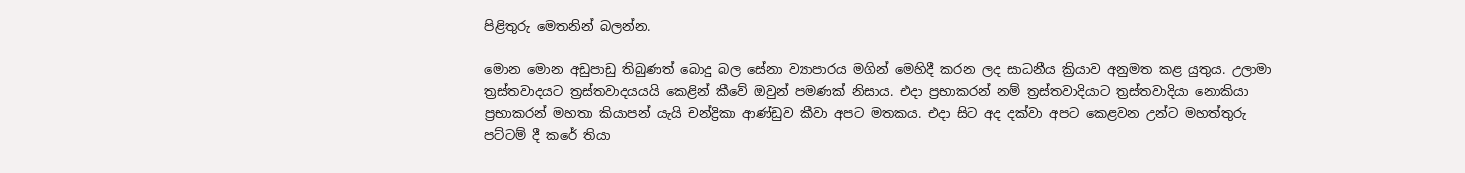පිළිතුරු මෙතනින් බලන්න.

මොන මොන අඩුපාඩු තිබුණත් බොදු බල සේනා ව්‍යාපාරය මගින් මෙහිදී කරන ලද සාධනීය ක්‍රියාව අනුමත කළ යුතුය. උලාමා ත්‍රස්තවාදයට ත්‍රස්තවාදයයයි කෙළින් කීවේ ඔවුන් පමණක් නිසාය. එදා ප්‍රභාකරන් නම් ත්‍රස්තවාදියාට ත්‍රස්තවාදියා නොකියා ප්‍රභාකරන් මහතා කියාපන් යැයි චන්ද්‍රිකා ආණ්ඩුව කීවා අපට මතකය. එදා සිට අද දක්වා අපට කෙළවන උන්ට මහත්තුරු පට්ටම් දී කරේ තියා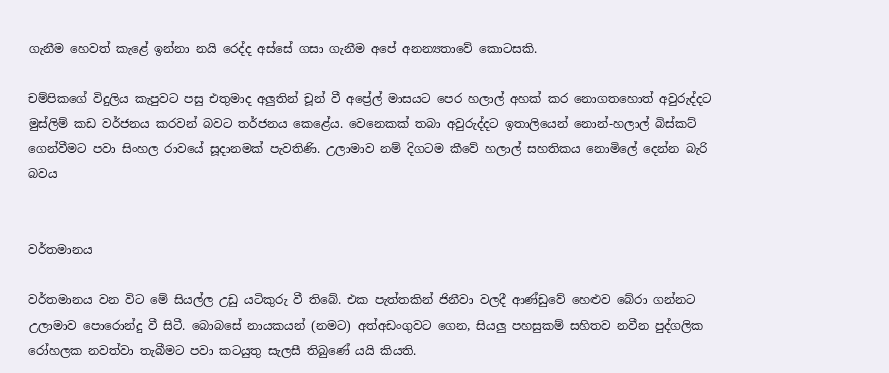ගැනීම හෙවත් කැළේ ඉන්නා නයි රෙද්ද අස්සේ ගසා ගැනීම අපේ අනන්‍යතාවේ කොටසකි.

චම්පිකගේ විදුලිය කැපුවට පසු එතුමාද අලුතින් චූන් වී අප්‍රේල් මාසයට පෙර හලාල් අහක් කර නොගතහොත් අවුරුද්දට මුස්ලිම් කඩ වර්ජනය කරවන් බවට තර්ජනය කෙළේය. වෙනෙකක් තබා අවුරුද්දට ඉතාලියෙන් නොන්-හලාල් බිස්කට් ගෙන්වීමට පවා සිංහල රාවයේ සූදානමක් පැවතිණි. උලාමාව නම් දිගටම කීවේ හලාල් සහතිකය නොමිලේ දෙන්න බැරි බවය


වර්තමානය

වර්තමානය වන විට මේ සියල්ල උඩු යටිකුරු වී තිබේ. එක පැත්තකින් ජිනීවා වලදී ආණ්ඩුවේ හෙළුව බේරා ගන්නට උලාමාව පොරොන්දු වී සිටී. බොබසේ නායකයන් (නමට) අත්අඩංගුවට ගෙන, සියලු පහසුකම් සහිතව නවීන පුද්ගලික රෝහලක නවත්වා තැබීමට පවා කටයුතු සැලසී තිබුණේ යයි කියති.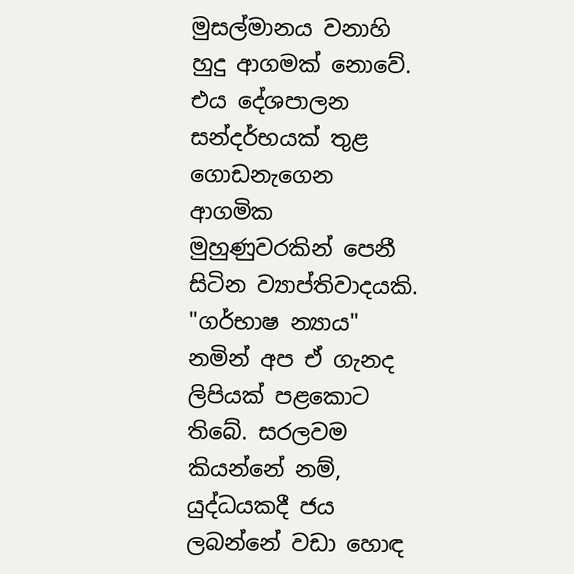මුසල්මානය වනාහි හුදු ආගමක් නොවේ. එය දේශපාලන සන්දර්භයක් තුළ ගොඩනැගෙන ආගමික මුහුණුවරකින් පෙනී සිටින ව්‍යාප්තිවාදයකි. "ගර්භාෂ න්‍යාය" නමින් අප ඒ ගැනද ලිපියක් පළකොට තිබේ. සරලවම කියන්නේ නම්, යුද්ධයකදී ජය ලබන්නේ වඩා හොඳ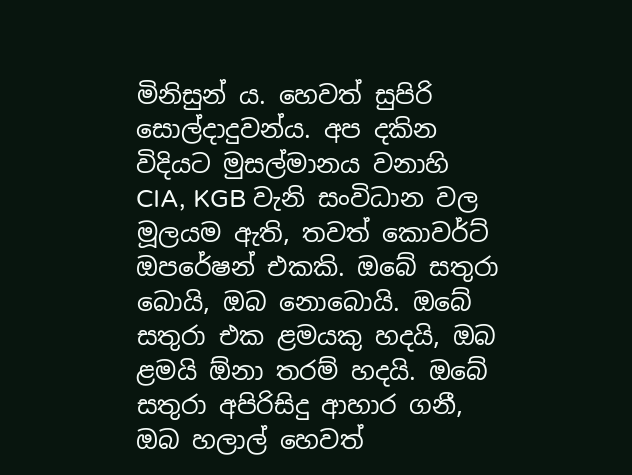මිනිසුන් ය. හෙවත් සුපිරි සොල්දාදුවන්ය. අප දකින විදියට මුසල්මානය වනාහි CIA, KGB වැනි සංවිධාන වල මූලයම ඇති, තවත් කොවර්ට් ඔපරේෂන් එකකි. ඔබේ සතුරා බොයි, ඔබ නොබොයි. ඔබේ සතුරා එක ළමයකු හදයි, ඔබ ළමයි ඕනා තරම් හදයි. ඔබේ සතුරා අපිරිසිදු ආහාර ගනී, ඔබ හලාල් හෙවත්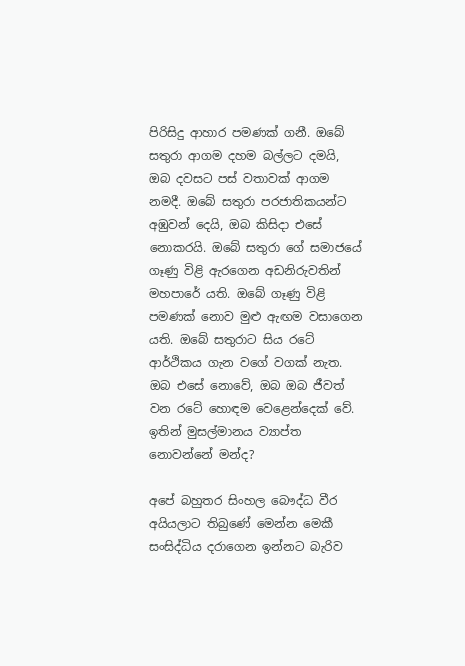පිරිසිදු ආහාර පමණක් ගනී. ඔබේ සතුරා ආගම දහම බල්ලට දමයි, ඔබ දවසට පස් වතාවක් ආගම නමදී. ඔබේ සතුරා පරජාතිකයන්ට අඹුවන් දෙයි, ඔබ කිසිදා එසේ නොකරයි. ඔබේ සතුරා ගේ සමාජයේ ගෑණු විළි ඇරගෙන අඩනිරුවතින් මහපාරේ යති. ඔබේ ගෑණු විළි පමණක් නොව මුළු ඇඟම වසාගෙන යති. ඔබේ සතුරාට සිය රටේ ආර්ථිකය ගැන වගේ වගක් නැත. ඔබ එසේ නොවේ, ඔබ ඔබ ජීවත් වන රටේ හොඳම වෙළෙන්දෙක් වේ. ඉතින් මුසල්මානය ව්‍යාප්ත නොවන්නේ මන්ද?

අපේ බහුතර සිංහල බෞද්ධ වීර අයියලාට තිබුණේ මෙන්න මෙකී සංසිද්ධිය දරාගෙන ඉන්නට බැරිව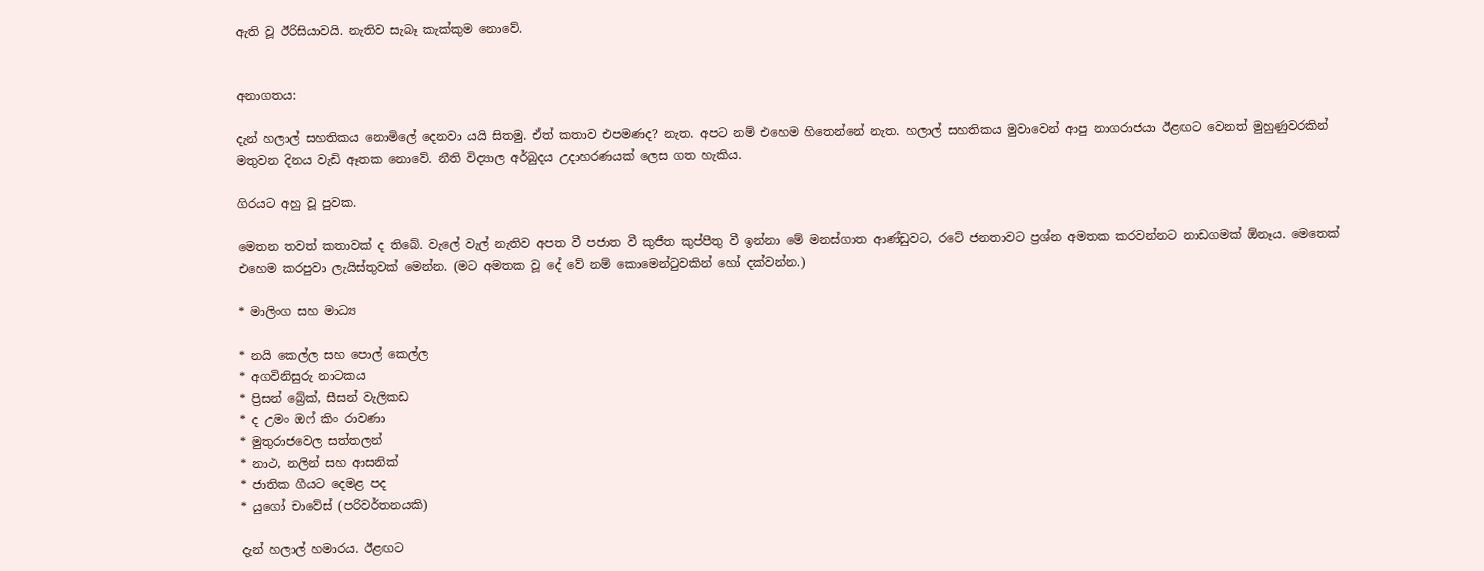ඇති වූ ඊරිසියාවයි. නැතිව සැබෑ කැක්කුම නොවේ.


අනාගතය:

දැන් හලාල් සහතිකය නොමිලේ දෙනවා යයි සිතමු. ඒත් කතාව එපමණද? නැත. අපට නම් එහෙම හිතෙන්නේ නැත. හලාල් සහතිකය මුවාවෙන් ආපු නාගරාජයා ඊළඟට වෙනත් මුහුණුවරකින් මතුවන දිනය වැඩි ඈතක නොවේ. නීති විද්‍යාල අර්බුදය උදාහරණයක් ලෙස ගත හැකිය.

ගිරයට අහු වූ පුවක.

මෙතන තවත් කතාවක් ද තිබේ. වැලේ වැල් නැතිව අපත වී පජාත වී කුජීත කුප්පීතු වී ඉන්නා මේ මනස්ගාත ආණ්ඩුවට, රටේ ජනතාවට ප්‍රශ්න අමතක කරවන්නට නාඩගමක් ඕනෑය. මෙතෙක් එහෙම කරපුවා ලැයිස්තුවක් මෙන්න. (මට අමතක වූ දේ වේ නම් කොමෙන්ටුවකින් හෝ දක්වන්න.)

* මාලිංග සහ මාධ්‍ය

* නයි කෙල්ල සහ පොල් කෙල්ල
* අගවිනිසුරු නාටකය
* ප්‍රිසන් බ්‍රේක්, සීසන් වැලිකඩ
* ද උමං ඔෆ් කිං රාවණා
* මුතුරාජවෙල සත්තලන්
* නාථ, නලින් සහ ආසනික්
* ජාතික ගීයට දෙමළ පද
* යුගෝ චාවේස් (පරිවර්තනයකි)

දැන් හලාල් හමාරය. ඊළඟට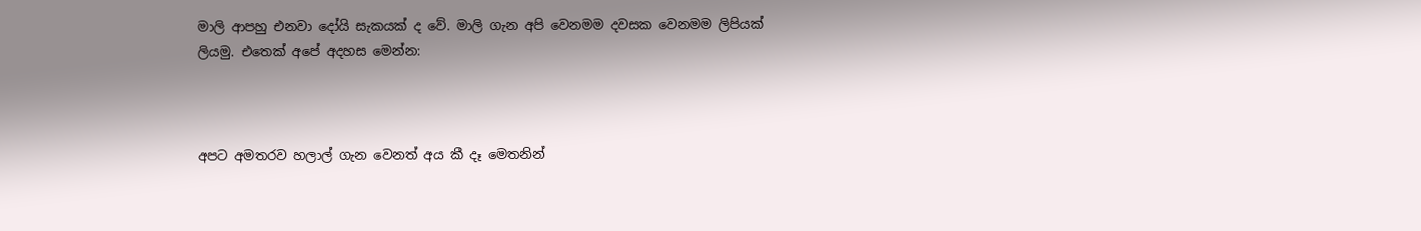මාලි ආපහු එනවා දෝයි සැකයක් ද වේ. මාලි ගැන අපි වෙනමම දවසක වෙනමම ලිපියක් ලියමු. එතෙක් අපේ අදහස මෙන්න:



අපට අමතරව හලාල් ගැන වෙනත් අය කී දෑ මෙතනින්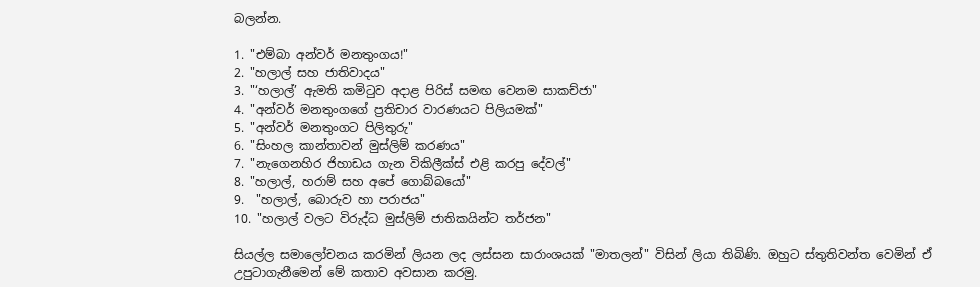බලන්න.

1. "එම්බා අන්වර් මනතුංගය!"
2. "හලාල් සහ ජාතිවාදය"
3. "‘හලාල්’ ඇමති කමිටුව අදාළ පිරිස් සමඟ වෙනම සාකච්ජා"
4. "අන්වර් මනතුංගගේ ප්‍රතිචාර වාරණයට පිලියමක්"
5. "අන්වර් මනතුංගට පිලිතුරු"
6. "සිංහල කාන්තාවන් මුස්ලිම් කරණය"
7. "නැගෙනහිර ජිහාඩය ගැන විකිලීක්ස් එළි කරපු දේවල්"
8. "හලාල්, හරාම් සහ අපේ ගොබ්බයෝ"
9.  "හලාල්, බොරුව හා පරාජය"
10. "හලාල් වලට විරුද්ධ මුස්ලිම් ජාතිකයින්ට තර්ජන"

සියල්ල සමාලෝචනය කරමින් ලියන ලද ලස්සන සාරාංශයක් "මාතලන්" විසින් ලියා තිබිණි. ඔහුට ස්තුතිවන්ත වෙමින් ඒ උපුටාගැනීමෙන් මේ කතාව අවසාන කරමු.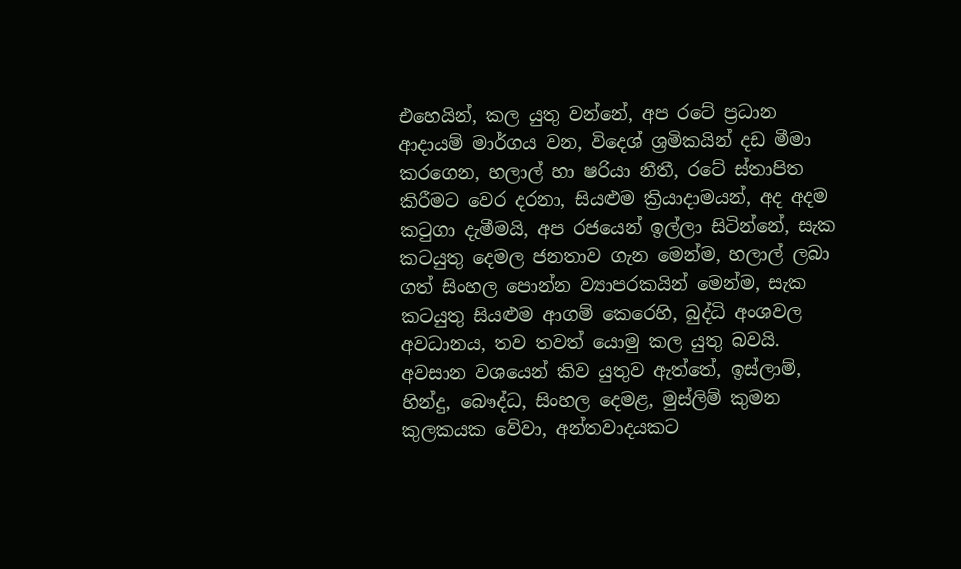එහෙයින්, කල යුතු වන්නේ, අප රටේ ප්‍රධාන ආදායම් මාර්ගය වන, විදෙශ් ශ්‍රමිකයින් දඩ මීමා කරගෙන, හලාල් හා ෂරියා නීතී, රටේ ස්තාපිත කිරීමට වෙර දරනා, සියළුම ක්‍රියාදාමයන්, අද අදම කටුගා දැමීමයි, අප රජයෙන් ඉල්ලා සිටින්නේ, සැක කටයුතු දෙමල ජනතාව ගැන මෙන්ම, හලාල් ලබා ගත් සිංහල පොන්න ව්‍යාපරකයින් මෙන්ම, සැක කටයුතු සියළුම ආගම් කෙරෙහි, බුද්ධි අංශවල අවධානය, තව තවත් යොමු කල යුතු බවයි. අවසාන වශයෙන් කිව යුතුව ඇත්තේ, ඉස්ලාම්, හින්දු, බෞද්ධ, සිංහල දෙමළ, මුස්ලිම් කුමන කුලකයක වේවා, අන්තවාදයකට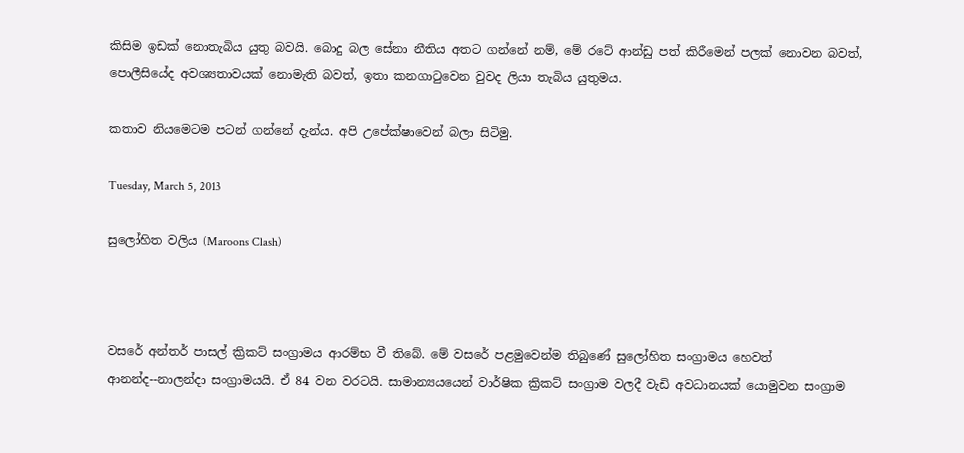කිසිම ඉඩක් නොතැබිය යුතු බවයි. බොදු බල සේනා නීතිය අතට ගන්නේ නම්, මේ රටේ ආන්ඩු පත් කිරීමෙන් පලක් නොවන බවත්, පොලීසියේද අවශ්‍යතාවයක් නොමැති බවත්, ඉතා කනගාටුවෙන වුවද ලියා තැබිය යුතුමය.

කතාව නියමෙටම පටන් ගන්නේ දැන්ය. අපි උපේක්ෂාවෙන් බලා සිටිමු.

Tuesday, March 5, 2013

සුලෝහිත වලිය (Maroons Clash)



වසරේ අන්තර් පාසල් ක්‍රිකට් සංග්‍රාමය ආරම්භ වී තිබේ. මේ වසරේ පළමුවෙන්ම තිබුණේ සුලෝහිත සංග්‍රාමය හෙවත් ආනන්ද--නාලන්දා සංග්‍රාමයයි. ඒ 84 වන වරටයි. සාමාන්‍යයයෙන් වාර්ෂික ක්‍රිකට් සංග්‍රාම වලදී වැඩි අවධානයක් යොමුවන සංග්‍රාම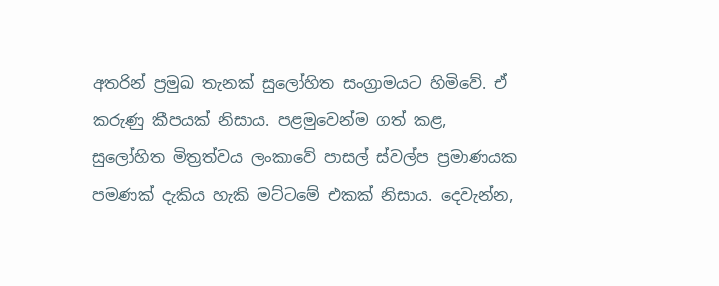අතරින් ප්‍රමුඛ තැනක් සුලෝහිත සංග්‍රාමයට හිමිවේ. ඒ කරුණු කීපයක් නිසාය. පළමුවෙන්ම ගත් කළ, සුලෝහිත මිත්‍රත්වය ලංකාවේ පාසල් ස්වල්ප ප්‍රමාණයක පමණක් දැකිය හැකි මට්ටමේ එකක් නිසාය. දෙවැන්න,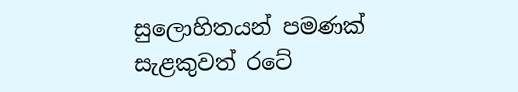සුලොහිතයන් පමණක් සැළකුවත් රටේ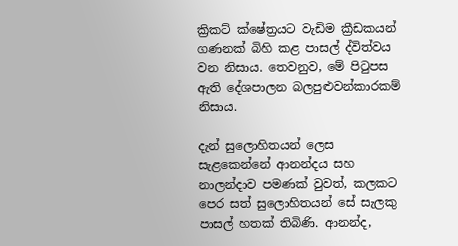ක්‍රිකට් ක්ෂේත්‍රයට වැඩිම ක්‍රීඩකයන් ගණනක් බිහි කළ පාසල් ද්විත්වය වන නිසාය. තෙවනුව, මේ පිටුපස ඇති දේශපාලන බලපුළුවන්කාරකම් නිසාය.

දැන් සුලොහිතයන් ලෙස සැළකෙන්නේ ආනන්දය සහ නාලන්දාව පමණක් වුවත්, කලකට පෙර සත් සුලොහිතයන් සේ සැලකු පාසල් හතක් තිබිණි. ආනන්ද,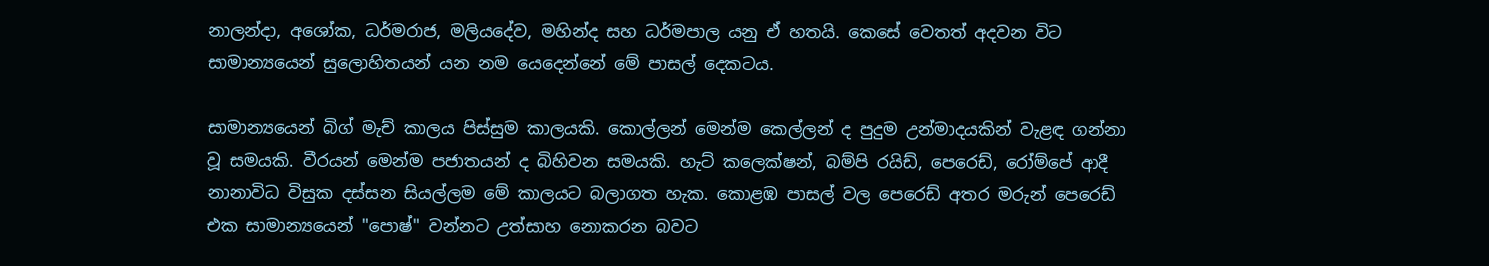නාලන්දා, අශෝක, ධර්මරාජ, මලියදේව, මහින්ද සහ ධර්මපාල යනු ඒ හතයි. කෙසේ වෙතත් අදවන විට සාමාන්‍යයෙන් සුලොහිතයන් යන නම යෙදෙන්නේ මේ පාසල් දෙකටය.

සාමාන්‍යයෙන් බිග් මැච් කාලය පිස්සුම කාලයකි. කොල්ලන් මෙන්ම කෙල්ලන් ද පුදුම උන්මාදයකින් වැළඳ ගන්නා වූ සමයකි. වීරයන් මෙන්ම පජාතයන් ද බිහිවන සමයකි. හැට් කලෙක්ෂන්, බම්පි රයිඩ්, පෙරෙඩ්, රෝම්පේ ආදී නානාවිධ විසුක දස්සන සියල්ලම මේ කාලයට බලාගත හැක. කොළඹ පාසල් වල පෙරෙඩ් අතර මරුන් පෙරෙඩ් එක සාමාන්‍යයෙන් "පොෂ්" වන්නට උත්සාහ නොකරන බවට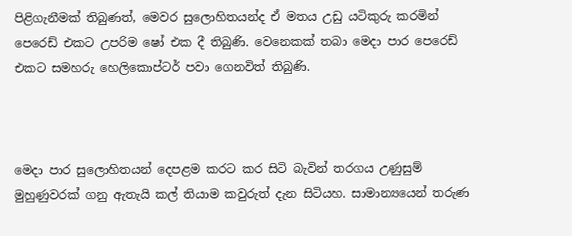පිළිගැනීමක් තිබුණත්, මෙවර සුලොහිතයන්ද ඒ මතය උඩු යටිකුරු කරමින් පෙරෙඩ් එකට උපරිම ෂෝ එක දී තිබුණි. වෙනෙකක් තබා මෙදා පාර පෙරෙඩ් එකට සමහරු හෙලිකොප්ටර් පවා ගෙනවිත් තිබුණි.



මෙදා පාර සුලොහිතයන් දෙපළම කරට කර සිටි බැවින් තරගය උණුසුම් මුහුණුවරක් ගනු ඇතැයි කල් තියාම කවුරුත් දැන සිටියහ. සාමාන්‍යයෙන් තරුණ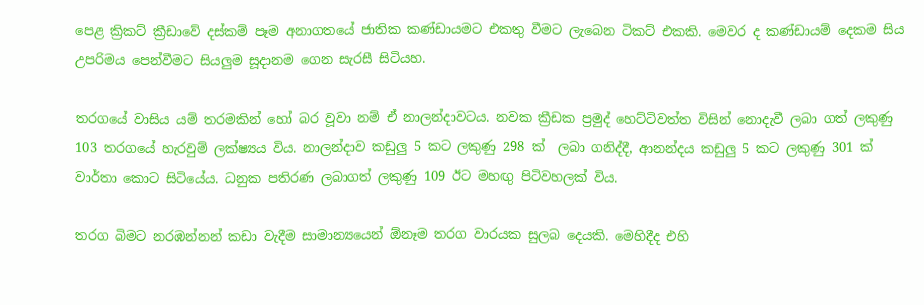පෙළ ක්‍රිකට් ක්‍රීඩාවේ දස්කම් පෑම අනාගතයේ ජාතික කණ්ඩායමට එකතු වීමට ලැබෙන ටිකට් එකකි. මෙවර ද කණ්ඩායම් දෙකම සිය උපරිමය පෙන්වීමට සියලුම සූදානම ගෙන සැරසී සිටියහ.

තරගයේ වාසිය යම් තරමකින් හෝ බර වූවා නම් ඒ නාලන්දාවටය. නවක ක්‍රීඩක ප්‍රමුද් හෙට්ටිවත්ත විසින් නොදැවී ලබා ගත් ලකුණු 103 තරගයේ හැරවුම් ලක්ෂ්‍යය විය. නාලන්දාව කඩුලු 5 කට ලකුණු 298 ක්  ලබා ගනිද්දී, ආනන්දය කඩුලු 5 කට ලකුණු 301 ක් වාර්තා කොට සිටියේය. ධනුක පතිරණ ලබාගත් ලකුණු 109 ඊට මහඟු පිටිවහලක් විය.

තරග බිමට නරඹන්නන් කඩා වැදීම සාමාන්‍යයෙන් ඕනෑම තරග වාරයක සුලබ දෙයකි. මෙහිදීද එහි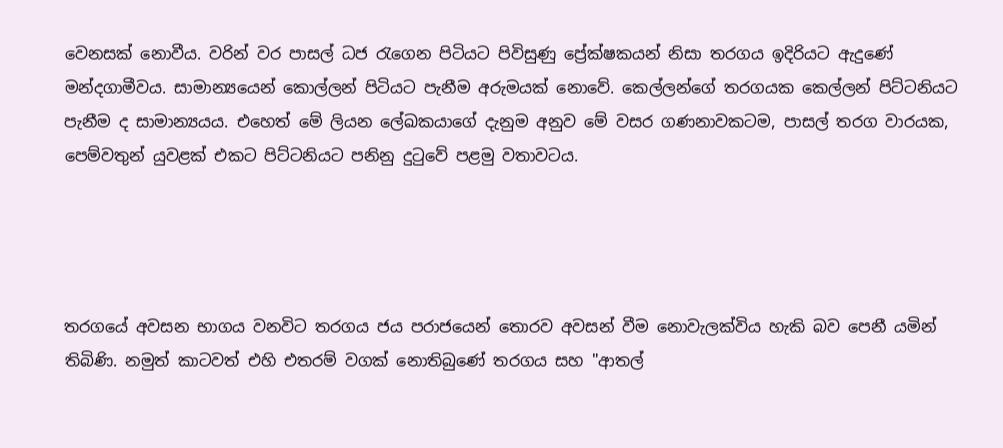වෙනසක් නොවීය. වරින් වර පාසල් ධජ රැගෙන පිටියට පිවිසුණු ප්‍රේක්ෂකයන් නිසා තරගය ඉදිරියට ඇදුණේ මන්දගාමීවය. සාමාන්‍යයෙන් කොල්ලන් පිටියට පැනීම අරුමයක් නොවේ. කෙල්ලන්ගේ තරගයක කෙල්ලන් පිට්ටනියට පැනීම ද සාමාන්‍යයය. එහෙත් මේ ලියන ලේඛකයාගේ දැනුම අනුව මේ වසර ගණනාවකටම, පාසල් තරග වාරයක, පෙම්වතුන් යුවළක් එකට පිට්ටනියට පනිනු දුටුවේ පළමු වතාවටය.




තරගයේ අවසන භාගය වනවිට තරගය ජය පරාජයෙන් තොරව අවසන් වීම නොවැලක්විය හැකි බව පෙනී යමින් තිබිණි. නමුත් කාටවත් එහි එතරම් වගක් නොතිබුණේ තරගය සහ "ආතල්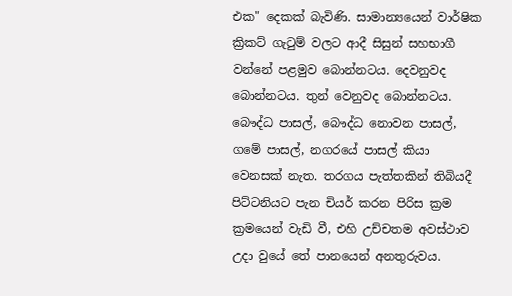එක" දෙකක් බැවිණි. සාමාන්‍යයෙන් වාර්ෂික ක්‍රිකට් ගැටුම් වලට ආදී සිසුන් සහභාගී වන්නේ පළමුව බොන්නටය. දෙවනුවද බොන්නටය. තුන් වෙනුවද බොන්නටය. බෞද්ධ පාසල්, බෞද්ධ නොවන පාසල්, ගමේ පාසල්, නගරයේ පාසල් කියා වෙනසක් නැත. තරගය පැත්තකින් තිබියදී පිට්ටනියට පැන චියර් කරන පිරිස ක්‍රම ක්‍රමයෙන් වැඩි වී, එහි උච්චතම අවස්ථාව උදා වුයේ තේ පානයෙන් අනතුරුවය.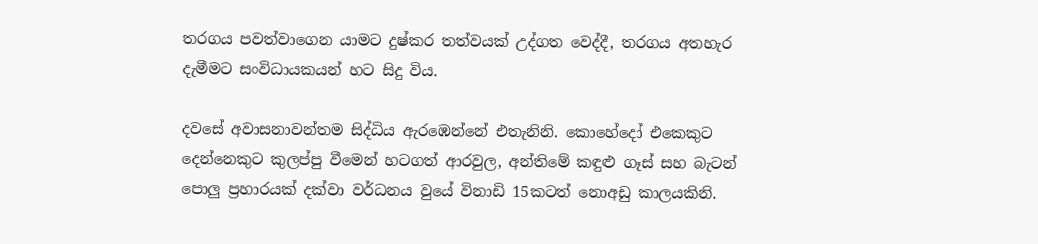තරගය පවත්වාගෙන යාමට දුෂ්කර තත්වයක් උද්ගත වෙද්දී, තරගය අතහැර දැමීමට සංවිධායකයන් හට සිදු විය.

දවසේ අවාසනාවන්තම සිද්ධිය ඇරඹෙන්නේ එතැනිනි. කොහේදෝ එකෙකුට දෙන්නෙකුට කුලප්පු වීමෙන් හටගත් ආරවුල, අන්තිමේ කඳුළු ගෑස් සහ බැටන් පොලු ප්‍රහාරයක් දක්වා වර්ධනය වුයේ විනාඩි 15කටත් නොඅඩු කාලයකිනි.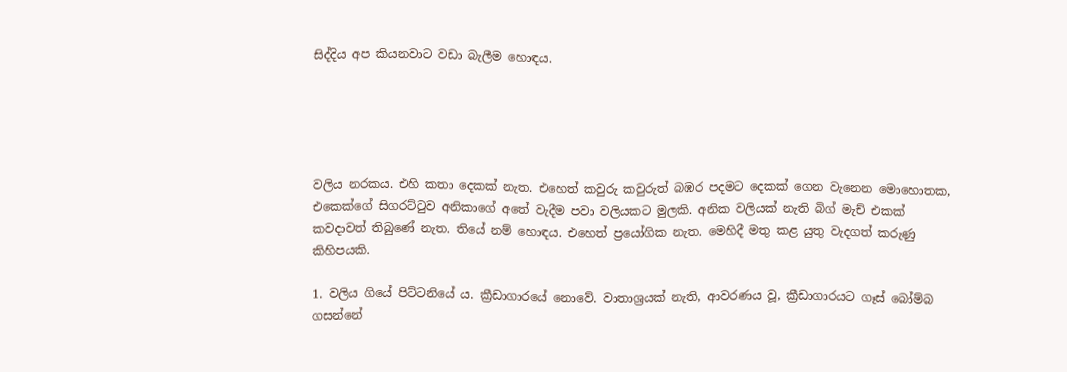සිද්දිය අප කියනවාට වඩා බැලීම හොඳය.





වලිය නරකය. එහි කතා දෙකක් නැත. එහෙත් කවුරු කවුරුත් බඹර පදමට දෙකක් ගෙන වැනෙන මොහොතක, එකෙක්ගේ සිගරට්ටුව අනිකාගේ අතේ වැදීම පවා වලියකට මුලකි. අනික වලියක් නැති බිග් මැච් එකක් කවදාවත් තිබුණේ නැත. තියේ නම් හොඳය. එහෙත් ප්‍රයෝගික නැත. මෙහිදී මතු කළ යුතු වැදගත් කරුණු කිහිපයකි.

1. වලිය ගියේ පිට්ටනියේ ය. ක්‍රීඩාගාරයේ නොවේ. වාතාශ්‍රයක් නැති, ආවරණය වූ, ක්‍රීඩාගාරයට ගෑස් බෝම්බ ගසන්නේ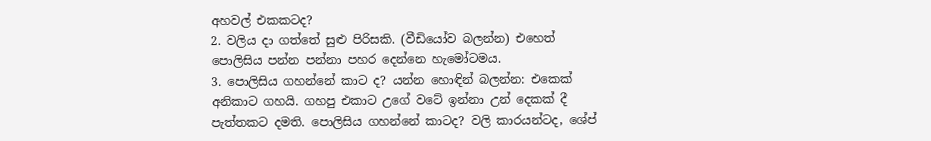අහවල් එකකටද?
2. වලිය දා ගත්තේ සුළු පිරිසකි. (වීඩියෝව බලන්න) එහෙත් පොලිසිය පන්න පන්නා පහර දෙන්නෙ හැමෝටමය.
3. පොලිසිය ගහන්නේ කාට ද? යන්න හොඳින් බලන්න: එකෙක් අනිකාට ගහයි. ගහපු එකාට උගේ වටේ ඉන්නා උන් දෙකක් දී පැත්තකට දමති. පොලිසිය ගහන්නේ කාටද? වලි කාරයන්ටද, ශේප්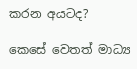කරන අයටද?

කෙසේ වෙතත් මාධ්‍ය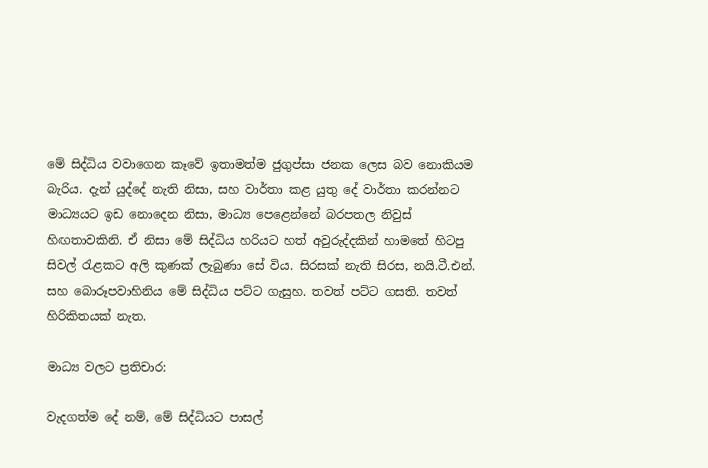මේ සිද්ධිය වවාගෙන කෑවේ ඉතාමත්ම ජුගුප්සා ජනක ලෙස බව නොකියම බැරිය. දැන් යුද්දේ නැති නිසා, සහ වාර්තා කළ යුතු දේ වාර්තා කරන්නට මාධ්‍යයට ඉඩ නොදෙන නිසා, මාධ්‍ය පෙළෙන්නේ බරපතල නිවුස් හිඟතාවකිනි. ඒ නිසා මේ සිද්ධිය හරියට හත් අවුරුද්දකින් හාමතේ හිටපු සිවල් රැළකට අලි කුණක් ලැබුණා සේ විය. සිරසක් නැති සිරස, නයි.ටී.එන්. සහ බොරූපවාහිනිය මේ සිද්ධිය පට්ට ගැසුහ. තවත් පට්ට ගසති. තවත් හිරිකිතයක් නැත.

මාධ්‍ය වලට ප්‍රතිචාර:

වැදගත්ම දේ නම්, මේ සිද්ධියට පාසල්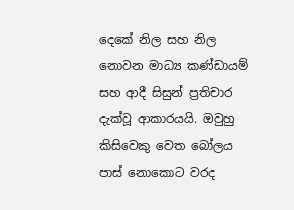දෙකේ නිල සහ නිල නොවන මාධ්‍ය කණ්ඩායම් සහ ආදී සිසුන් ප්‍රතිචාර දැක්වූ ආකාරයයි. ඔවුහු කිසිවෙකු වෙත බෝලය පාස් නොකොට වරද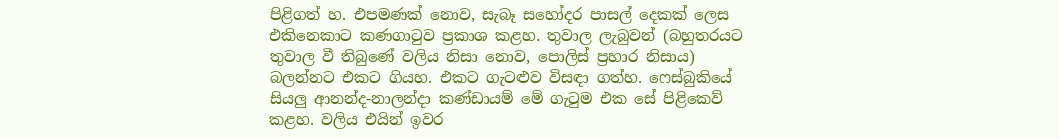පිළිගත් හ. එපමණක් නොව, සැබෑ සහෝදර පාසල් දෙකක් ලෙස එකිනෙකාට කණගාටුව ප්‍රකාශ කළහ. තුවාල ලැබුවන් (බහුතරයට තුවාල වී තිබුණේ වලිය නිසා නොව, පොලිස් ප්‍රහාර නිසාය) බලන්නට එකට ගියහ. එකට ගැටළුව විසඳා ගත්හ. ෆෙස්බුකියේ සියලු ආනන්ද-නාලන්දා කණ්ඩායම් මේ ගැටුම එක සේ පිළිකෙව් කළහ. වලිය එයින් ඉවර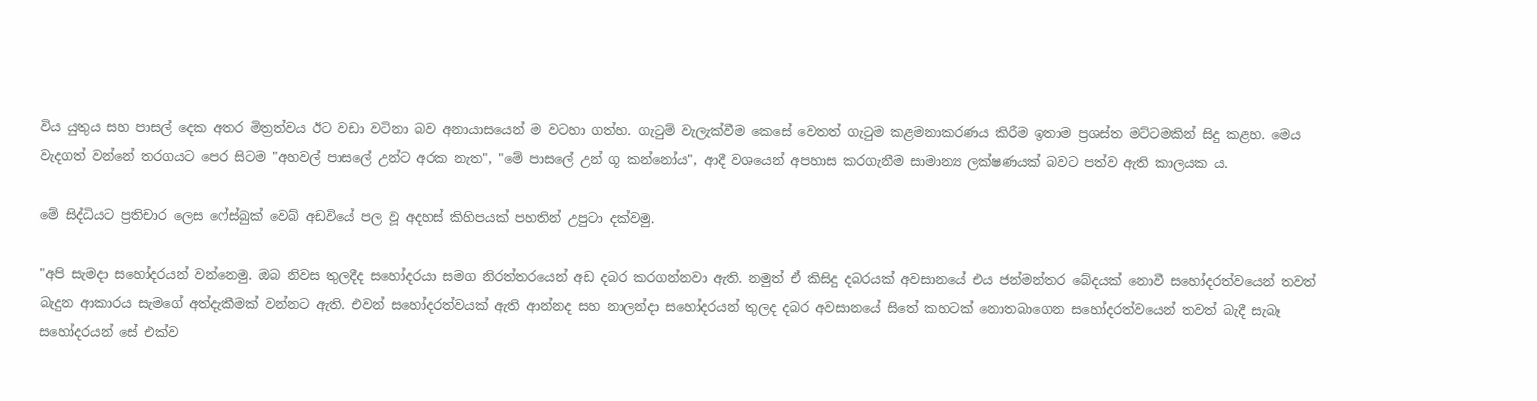විය යුතුය සහ පාසල් දෙක අතර මිත්‍රත්වය ඊට වඩා වටිනා බව අනායාසයෙන් ම වටහා ගත්හ. ගැටුම් වැලැක්වීම කෙසේ වෙතත් ගැටුම කළමනාකරණය කිරීම ඉතාම ප්‍රශස්ත මට්ටමකින් සිදු කළහ. මෙය වැදගත් වන්නේ තරගයට පෙර සිටම "අහවල් පාසලේ උන්ට අරක නැත", "මේ පාසලේ උන් ගූ කන්නෝය", ආදී වශයෙන් අපහාස කරගැනීම සාමාන්‍ය ලක්ෂණයක් බවට පත්ව ඇති කාලයක ය.

මේ සිද්ධියට ප්‍රතිචාර ලෙස ෆේස්බුක් වෙබ් අඩවියේ පල වූ අදහස් කිහිපයක් පහතින් උපුටා දක්වමු.

"අපි සැමදා සහෝදරයන් වන්නෙමු. ඔබ නිවස තුලදීද සහෝදරයා සමග නිරත්තරයෙන් අඩ දබර කරගන්නවා ඇති. නමුත් ඒ කිසිදු දබරයක් අවසානයේ එය ජන්මන්තර බේදයක් නොවී සහෝදරත්වයෙන් තවත් බැදුන ආකාරය සැමගේ අත්දැකීමක් වන්නට ඇති. එවන් සහෝදරත්වයක් ඇති ආන්නද සහ නාලන්දා සහෝදරයන් තුලද දබර අවසානයේ සිතේ කහටක් නොතබාගෙන සහෝදරත්වයෙන් තවත් බැදී සැබෑ සහෝදරයන් සේ එක්ව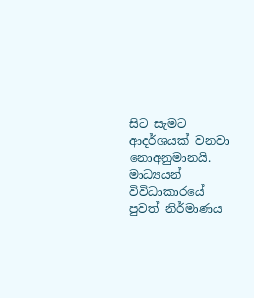සිට සැමට ආදර්ශයක් වනවා නොඅනුමානයි. මාධ්‍යයන් විවිධාකාරයේ පුවත් නිර්මාණය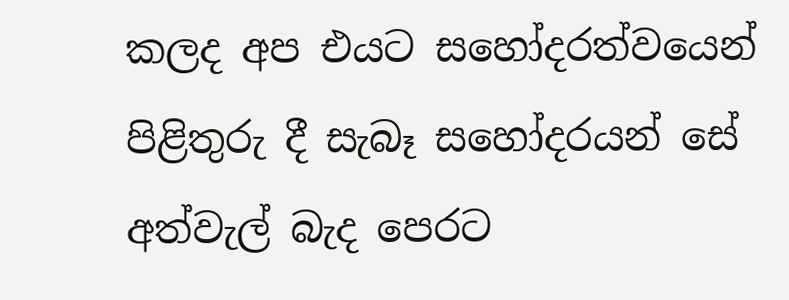කලද අප එයට සහෝදරත්වයෙන් පිළිතුරු දී සැබෑ සහෝදරයන් සේ අත්වැල් බැද පෙරට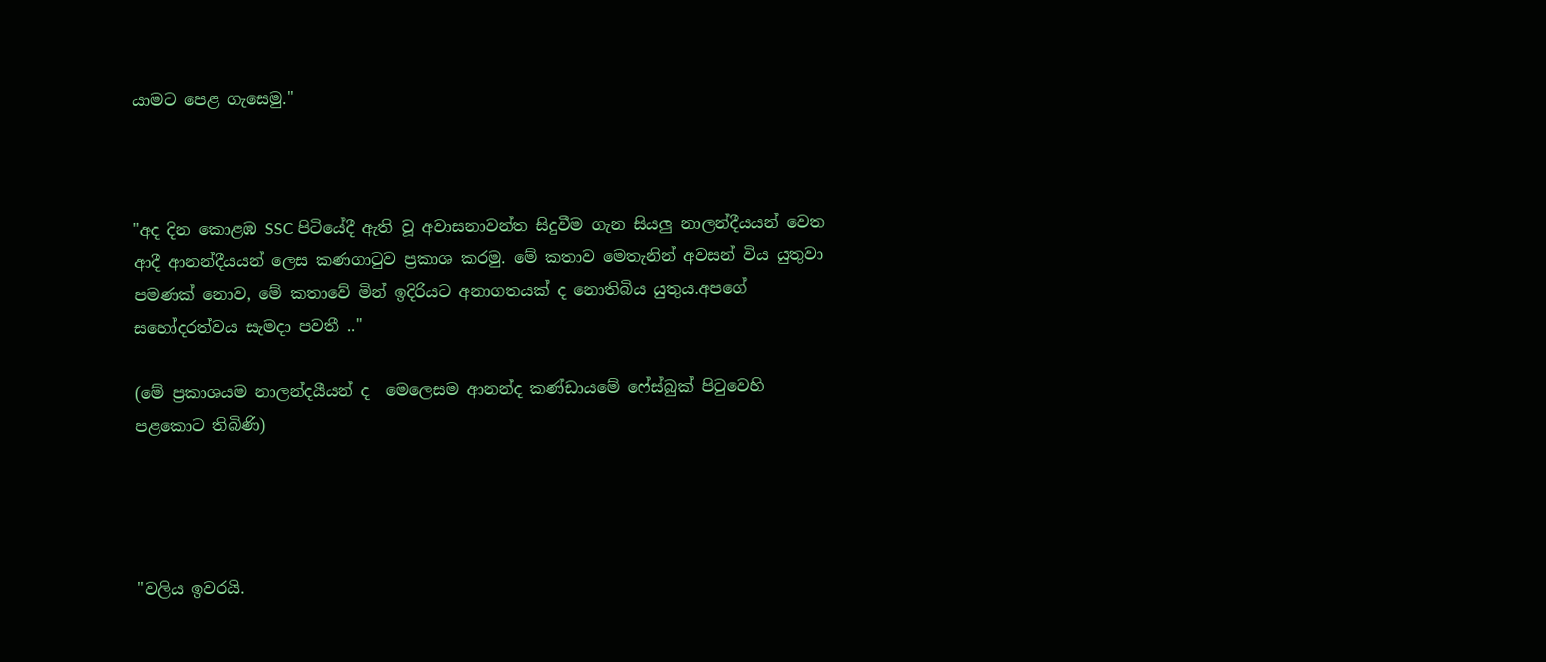යාමට පෙළ ගැසෙමු."



"අද දින කොළඹ SSC පිටියේදී ඇති වූ අවාසනාවන්ත සිදුවීම ගැන සියලු නාලන්දීයයන් වෙත ආදී ආනන්දීයයන් ලෙස කණගාටුව ප්‍රකාශ කරමු. මේ කතාව මෙතැනින් අවසන් විය යුතුවා පමණක් නොව, මේ කතාවේ මින් ඉදිරියට අනාගතයක් ද නොතිබිය යුතුය.අපගේ සහෝදරත්වය සැමදා පවතී .."

(මේ ප්‍රකාශයම නාලන්දයීයන් ද  මෙලෙසම ආනන්ද කණ්ඩායමේ ෆේස්බුක් පිටුවෙහි පළකොට තිබිණි)




"වලිය ඉවරයි.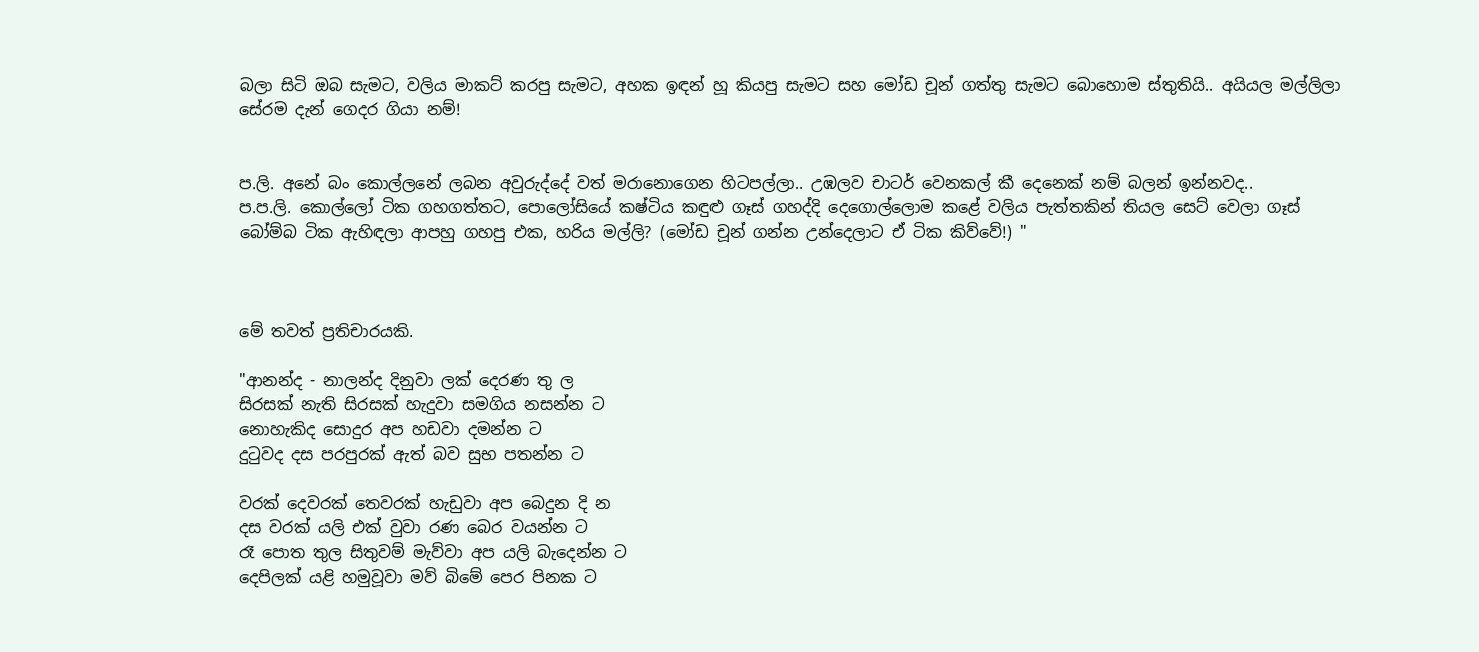බලා සිටි ඔබ සැමට, වලිය මාකට් කරපු සැමට, අහක ඉඳන් හූ කියපු සැමට සහ මෝඩ චූන් ගත්තු සැමට බොහොම ස්තුතියි.. අයියල මල්ලිලා සේරම දැන් ගෙදර ගියා නම්!


ප.ලි. අනේ බං කොල්ලනේ ලබන අවුරුද්දේ වත් මරානොගෙන හිටපල්ලා.. උඹලව චාටර් වෙනකල් කී දෙනෙක් නම් බලන් ඉන්නවද..
ප.ප.ලි. කොල්ලෝ ටික ගහගත්තට, පොලෝසියේ කෂ්ටිය කඳුළු ගෑස් ගහද්දි දෙගොල්ලොම කළේ වලිය පැත්තකින් තියල සෙට් වෙලා ගෑස් බෝම්බ ටික ඇහිඳලා ආපහු ගහපු එක, හරිය මල්ලි? (මෝඩ චූන් ගන්න උන්දෙලාට ඒ ටික කිව්වේ!) "



මේ තවත් ප්‍රතිචාරයකි.

"ආනන්ද - නාලන්ද දිනුවා ලක් දෙරණ තු ල
සිරසක් නැති සිරසක් හැදුවා සමගිය නසන්න ට
නොහැකිද සොදුර අප හඩවා දමන්න ට
දුටුවද දස පරපුරක් ඇත් බව සුභ පතන්න ට

වරක් දෙවරක් තෙවරක් හැඩුවා අප බෙදුන දි න
දස වරක් යලි එක් වුවා රණ බෙර වයන්න ට
රෑ පොත තුල සිතුවම් මැව්වා අප යලි බැදෙන්න ට
දෙපිලක් යළි හමුවූවා මව් බිමේ පෙර පිනක ට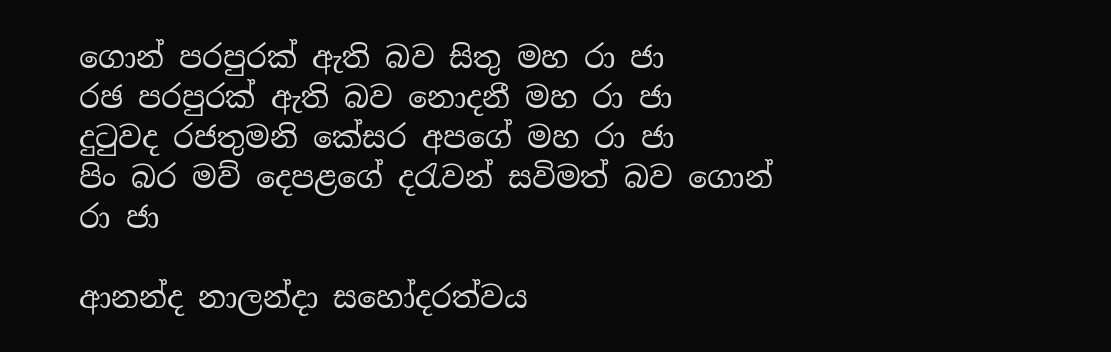ගොන් පරපුරක් ඇති බව සිතු මහ රා ජා
රඡ පරපුරක් ඇති බව නොදනී මහ රා ජා
දුටුවද රජතුමනි කේසර අපගේ මහ රා ජා
පිං බර මව් දෙපළගේ දරැවන් සවිමත් බව ගොන් රා ජා

ආනන්ද නාලන්දා සහෝදරත්වය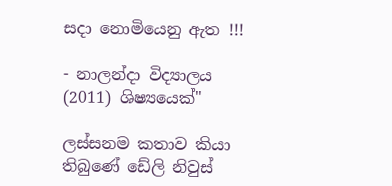සදා නොමියෙනු ඇත !!!

- නාලන්දා විද්‍යාලය (2011) ශිෂ්‍යයෙක්"

ලස්සනම කතාව කියා තිබුණේ ඩේලි නිවුස්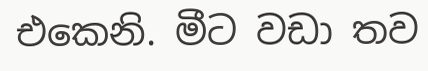එකෙනි. මීට වඩා තව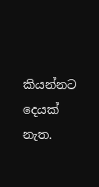කියන්නට දෙයක් නැත.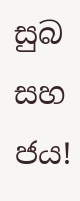සුබ සහ ජය!